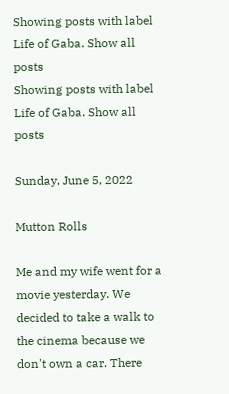Showing posts with label Life of Gaba. Show all posts
Showing posts with label Life of Gaba. Show all posts

Sunday, June 5, 2022

Mutton Rolls

Me and my wife went for a movie yesterday. We decided to take a walk to the cinema because we don't own a car. There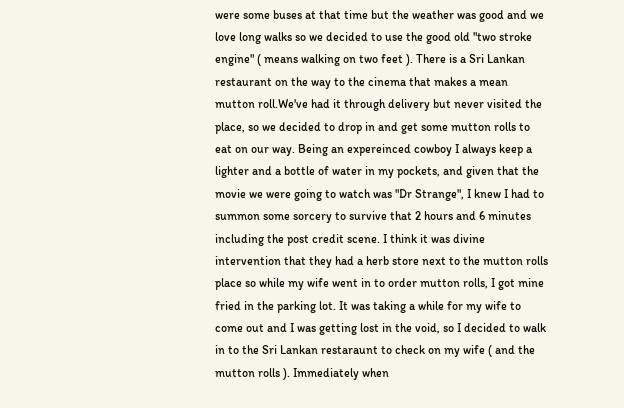were some buses at that time but the weather was good and we love long walks so we decided to use the good old "two stroke engine" ( means walking on two feet ). There is a Sri Lankan restaurant on the way to the cinema that makes a mean mutton roll.We've had it through delivery but never visited the place, so we decided to drop in and get some mutton rolls to eat on our way. Being an expereinced cowboy I always keep a lighter and a bottle of water in my pockets, and given that the movie we were going to watch was "Dr Strange", I knew I had to summon some sorcery to survive that 2 hours and 6 minutes including the post credit scene. I think it was divine intervention that they had a herb store next to the mutton rolls place so while my wife went in to order mutton rolls, I got mine fried in the parking lot. It was taking a while for my wife to come out and I was getting lost in the void, so I decided to walk in to the Sri Lankan restaraunt to check on my wife ( and the mutton rolls ). Immediately when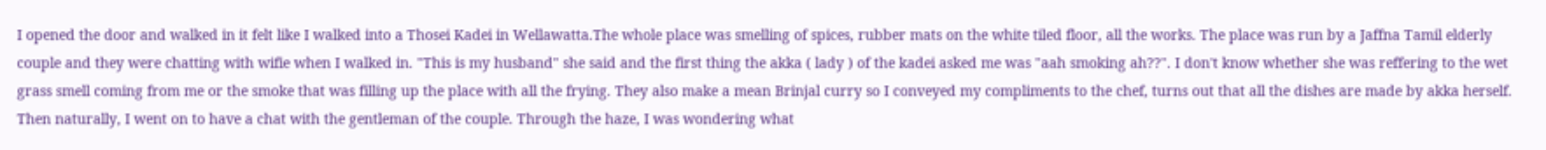I opened the door and walked in it felt like I walked into a Thosei Kadei in Wellawatta.The whole place was smelling of spices, rubber mats on the white tiled floor, all the works. The place was run by a Jaffna Tamil elderly couple and they were chatting with wifie when I walked in. "This is my husband" she said and the first thing the akka ( lady ) of the kadei asked me was "aah smoking ah??". I don't know whether she was reffering to the wet grass smell coming from me or the smoke that was filling up the place with all the frying. They also make a mean Brinjal curry so I conveyed my compliments to the chef, turns out that all the dishes are made by akka herself. Then naturally, I went on to have a chat with the gentleman of the couple. Through the haze, I was wondering what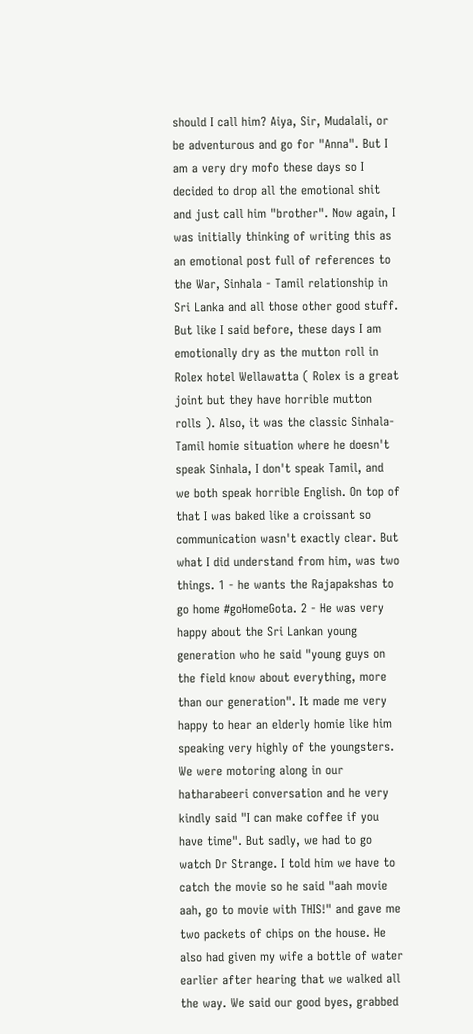should I call him? Aiya, Sir, Mudalali, or be adventurous and go for "Anna". But I am a very dry mofo these days so I decided to drop all the emotional shit and just call him "brother". Now again, I was initially thinking of writing this as an emotional post full of references to the War, Sinhala - Tamil relationship in Sri Lanka and all those other good stuff. But like I said before, these days I am emotionally dry as the mutton roll in Rolex hotel Wellawatta ( Rolex is a great joint but they have horrible mutton rolls ). Also, it was the classic Sinhala- Tamil homie situation where he doesn't speak Sinhala, I don't speak Tamil, and we both speak horrible English. On top of that I was baked like a croissant so communication wasn't exactly clear. But what I did understand from him, was two things. 1 - he wants the Rajapakshas to go home #goHomeGota. 2 - He was very happy about the Sri Lankan young generation who he said "young guys on the field know about everything, more than our generation". It made me very happy to hear an elderly homie like him speaking very highly of the youngsters. We were motoring along in our hatharabeeri conversation and he very kindly said "I can make coffee if you have time". But sadly, we had to go watch Dr Strange. I told him we have to catch the movie so he said "aah movie aah, go to movie with THIS!" and gave me two packets of chips on the house. He also had given my wife a bottle of water earlier after hearing that we walked all the way. We said our good byes, grabbed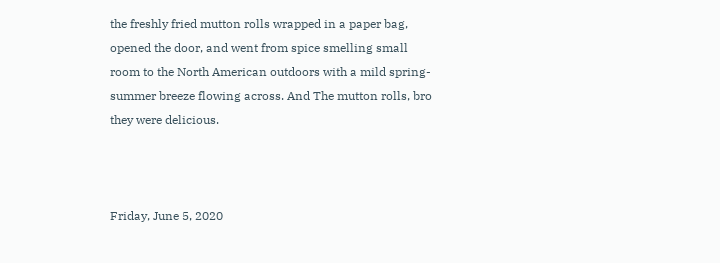the freshly fried mutton rolls wrapped in a paper bag, opened the door, and went from spice smelling small room to the North American outdoors with a mild spring-summer breeze flowing across. And The mutton rolls, bro they were delicious.



Friday, June 5, 2020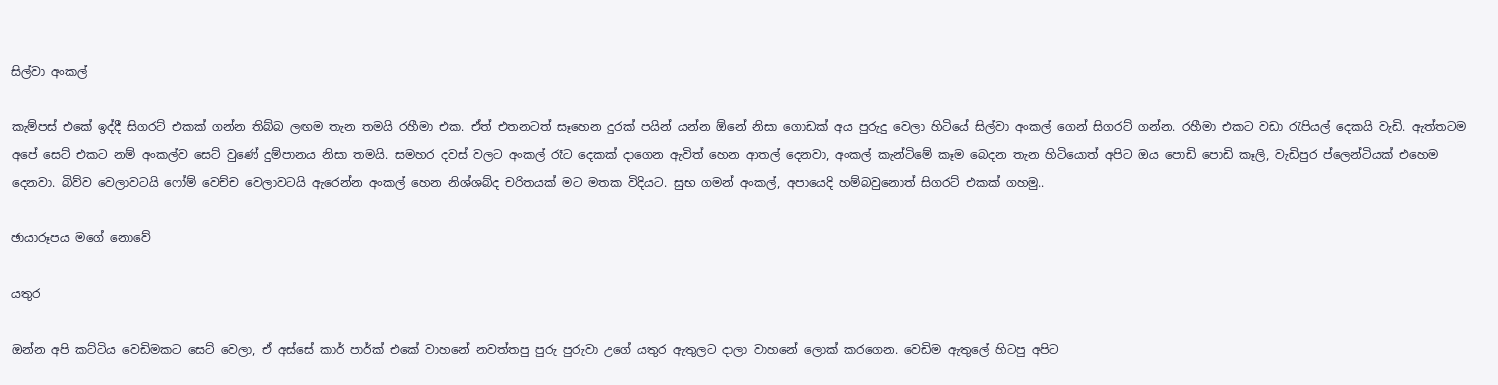සිල්වා අංකල්

කැම්පස් එකේ ඉද්දී සිගරට් එකක් ගන්න තිබ්බ ලඟම තැන තමයි රහීමා එක. ඒත් එතනටත් සෑහෙන දුරක් පයින් යන්න ඕනේ නිසා ගොඩක් අය පුරුදු වෙලා හිටියේ සිල්වා අංකල් ගෙන් සිගරට් ගන්න. රහීමා එකට වඩා රැපියල් දෙකයි වැඩි. ඇත්තටම අපේ සෙට් එකට නම් අංකල්ව සෙට් වුණේ දුම්පානය නිසා තමයි. සමහර දවස් වලට අංකල් රෑට දෙකක් දාගෙන ඇවිත් හෙන ආතල් දෙනවා, අංකල් කැන්ටිමේ කෑම බෙදන තැන හිටියොත් අපිට ඔය පොඩි පොඩි කෑලි, වැඩිපුර ප්ලෙන්ටියක් එහෙම දෙනවා. බිව්ව වෙලාවටයි ෆෝම් වෙච්ච වෙලාවටයි ඇරෙන්න අංකල් හෙන නිශ්ශබ්ද චරිතයක් මට මතක විදියට. සුභ ගමන් අංකල්, අපායෙදි හම්බවුනොත් සිගරට් එකක් ගහමු..

ඡායාරූපය මගේ නොවේ

යතුර

ඔන්න අපි කට්ටිය වෙඩිමකට සෙට් වෙලා, ඒ අස්සේ කාර් පාර්ක් එකේ වාහනේ නවත්තපු පුරු පුරුවා උගේ යතුර ඇතුලට දාලා වාහනේ ලොක් කරගෙන. වෙඩිම ඇතුලේ හිටපු අපිට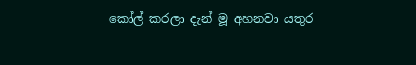කෝල් කරලා දැන් මූ අහනවා යතුර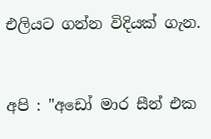එලියට ගන්න විදියක් ගැන.


අපි : "අඩෝ මාර සීන් එක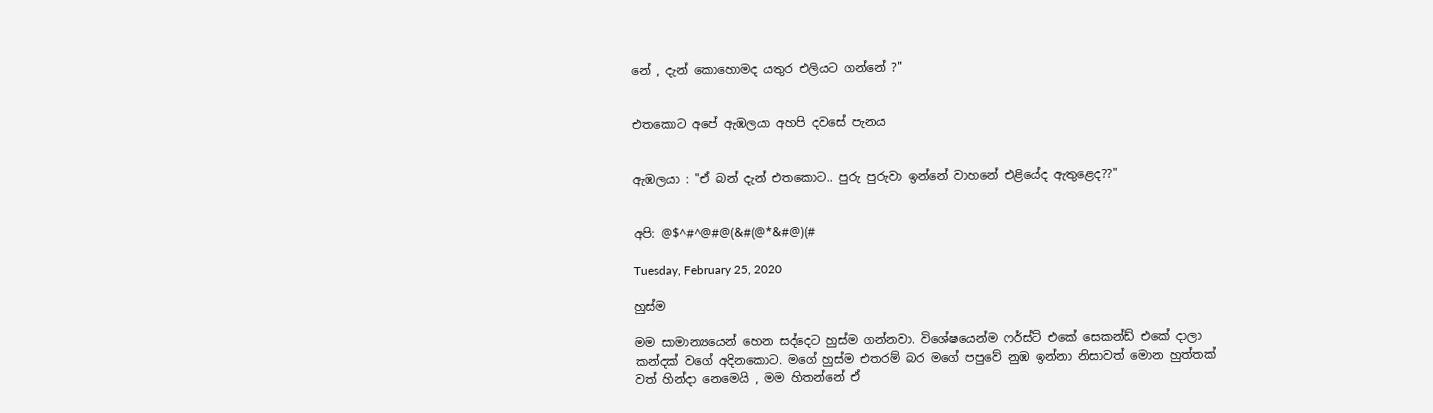නේ , දැන් කොහොමද යතුර එලියට ගන්නේ ?"


එතකොට අපේ ඇඹලයා අහපි දවසේ පැනය


ඇඹලයා : "ඒ බන් දැන් එතකොට.. පුරු පුරුවා ඉන්නේ වාහනේ එළියේද ඇතුළෙද??"


අපි: @$^#^@#@(&#(@*&#@)(#

Tuesday, February 25, 2020

හුස්ම

මම සාමාන්‍යයෙන් හෙන සද්දෙට හුස්ම ගන්නවා. විශේෂයෙන්ම ෆර්ස්ට් එකේ සෙකන්ඩ් එකේ දාලා කන්දක් වගේ අදිනකොට. මගේ හුස්ම එතරම් බර මගේ පපුවේ නුඹ ඉන්නා නිසාවත් මොන හුත්තක් වත් හින්දා නෙමෙයි , මම හිතන්නේ ඒ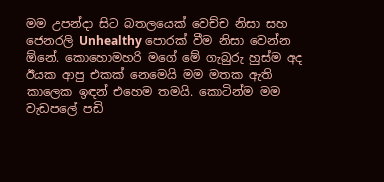මම උපන්දා සිට බතලයෙක් වෙච්ච නිසා සහ ජෙනරලි Unhealthy පොරක් වීම නිසා වෙන්න ඕනේ. කොහොමහරි මගේ මේ ගැබුරු හුස්ම අද ඊයක ආපු එකක් නෙමෙයි මම මතක ඇති කාලෙක ඉඳන් එහෙම තමයි. කොටින්ම මම වැඩපලේ පඩි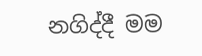නගිද්දී මම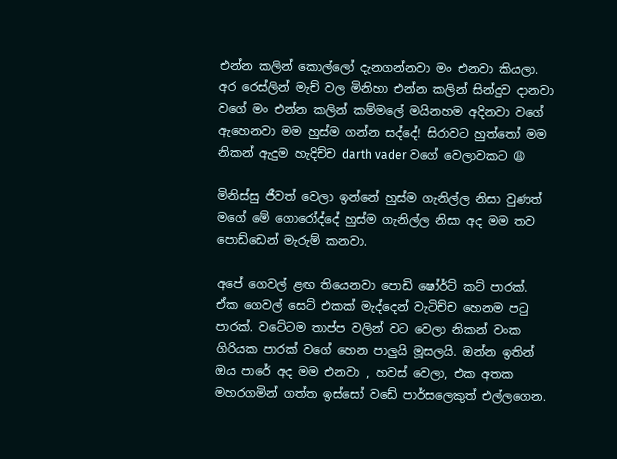එන්න කලින් කොල්ලෝ දැනගන්නවා මං එනවා කියලා. අර රෙස්ලින් මැච් වල මිනිහා එන්න කලින් සින්දුව දානවා වගේ මං එන්න කලින් කම්මලේ මයිනහම අදිනවා වගේ ඇහෙනවා මම හුස්ම ගන්න සද්දේ! සිරාවට හුත්තෝ මම නිකන් ඇදුම හැදිච්ච darth vader වගේ වෙලාවකට 😩

මිනිස්සු ජීවත් වෙලා ඉන්නේ හුස්ම ගැනිල්ල නිසා වුණත් මගේ මේ ගොරෝද්දේ හුස්ම ගැනිල්ල නිසා අද මම තව පොඩ්ඩෙන් මැරුම් කනවා.

අපේ ගෙවල් ළඟ තියෙනවා පොඩි ෂෝර්ට් කට් පාරක්. ඒක ගෙවල් සෙට් එකක් මැද්දෙන් වැටිච්ච හෙනම පටු පාරක්. වටේටම තාප්ප වලින් වට වෙලා නිකන් වංක ගිරියක පාරක් වගේ හෙන පාලුයි මූසලයි. ඔන්න ඉතින් ඔය පාරේ අද මම එනවා , හවස් වෙලා, එක අතක මහරගමින් ගත්ත ඉස්සෝ වඩේ පාර්සලෙකුත් එල්ලගෙන.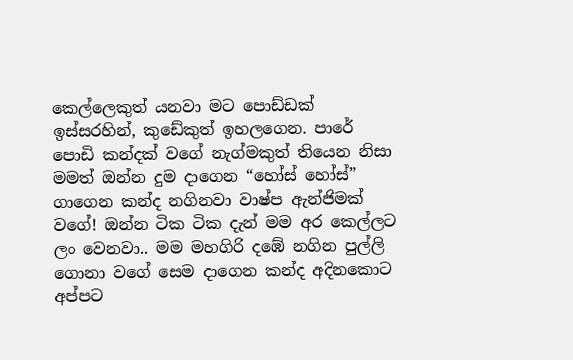කෙල්ලෙකුත් යනවා මට පොඩ්ඩක් ඉස්සරහින්, කුඩේකුත් ඉහලගෙන. පාරේ පොඩි කන්දක් වගේ නැග්මකුත් තියෙන නිසා මමත් ඔන්න දුම දාගෙන “හෝස් හෝස්” ගාගෙන කන්ද නගිනවා වාෂ්ප ඇන්ජිමක් වගේ! ඔන්න ටික ටික දැන් මම අර කෙල්ලට ලං වෙනවා.. මම මහගිරි දඹේ නගින පුල්ලි ගොනා වගේ සෙම දාගෙන කන්ද අදිනකොට අප්පට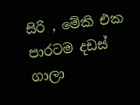සිරි , මේකි එක පාරටම දඩස් ගාලා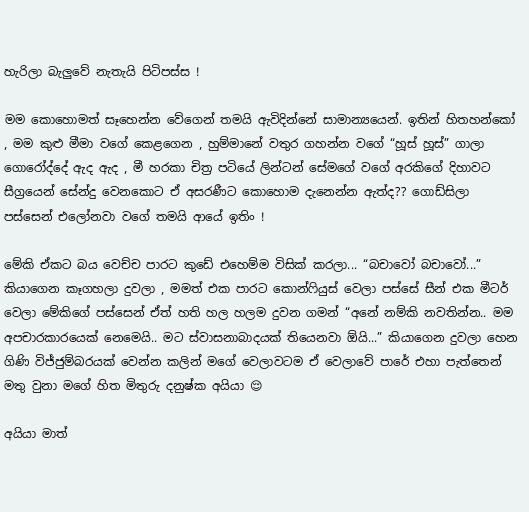හැරිලා බැලුවේ නැතැයි පිටිපස්ස !

මම කොහොමත් සෑහෙන්න වේගෙන් තමයි ඇවිදින්නේ සාමාන්‍යයෙන්. ඉතින් හිතහන්කෝ , මම කුළු මීමා වගේ කෙළගෙන , හුම්මානේ වතුර ගහන්න වගේ “හූස් හූස්” ගාලා ගොරෝද්දේ ඇද ඇද , මී හරකා චිත්‍ර පටියේ ලින්ටන් සේමගේ වගේ අරකිගේ දිහාවට සීග්‍රයෙන් සේන්දු වෙනකොට ඒ අසරණීට කොහොම දැනෙන්න ඇත්ද?? ගොඩ්සිලා පස්සෙන් එලෝනවා වගේ තමයි ආයේ ඉතිං !

මේකි ඒකට බය වෙච්ච පාරට කුඩේ එහෙම්ම විසික් කරලා... “බචාවෝ බචාවෝ...” කියාගෙන කෑගහලා දුවලා , මමත් එක පාරට කොන්ෆියුස් වෙලා පස්සේ සීන් එක මීටර් වෙලා මේකිගේ පස්සෙන් ඒත් හති හල හලම දුවන ගමන් “අනේ නම්කි නවතින්න.. මම අපචාරකාරයෙක් නෙමෙයි.. මට ස්වාසනාබාදයක් තියෙනවා ඕයි...” කියාගෙන දුවලා හෙන ගිණි විජ්ජුම්බරයක් වෙන්න කලින් මගේ වෙලාවටම ඒ වෙලාවේ පාරේ එහා පැත්තෙන් මතු වුනා මගේ හිත මිතුරු දනුෂ්ක අයියා 😌

අයියා මාත්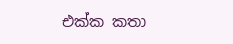එක්ක කතා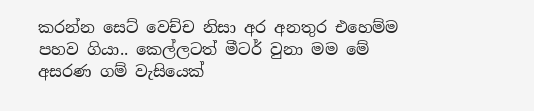කරන්න සෙට් වෙච්ච නිසා අර අනතුර එහෙම්ම පහව ගියා.. කෙල්ලටත් මීටර් වුනා මම මේ අසරණ ගම් වැසියෙක්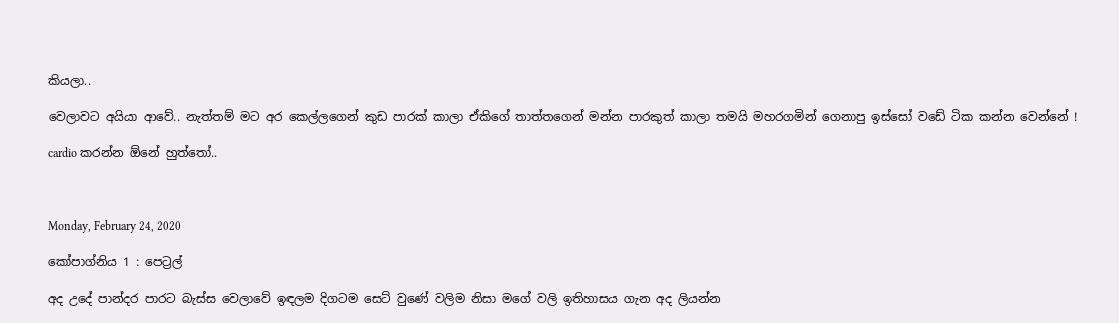කියලා..

වෙලාවට අයියා ආවේ.. නැත්තම් මට අර කෙල්ලගෙන් කුඩ පාරක් කාලා ඒකිගේ තාත්තගෙන් මන්න පාරකුත් කාලා තමයි මහරගමින් ගෙනාපු ඉස්සෝ වඩේ ටික කන්න වෙන්නේ !

cardio කරන්න ඕනේ හුත්තෝ..



Monday, February 24, 2020

කෝපාග්නිය 1 : පෙට්‍රල්

අද උදේ පාන්දර පාරට බැස්ස වෙලාවේ ඉඳලම දිගටම සෙට් වුණේ වලිම නිසා මගේ වලි ඉතිහාසය ගැන අද ලියන්න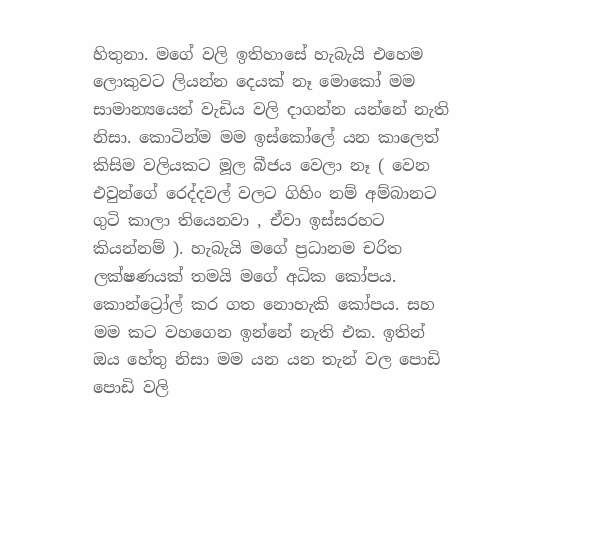හිතුනා. මගේ වලි ඉතිහාසේ හැබැයි එහෙම ලොකුවට ලියන්න දෙයක් නෑ මොකෝ මම සාමාන්‍යයෙන් වැඩිය වලි දාගන්න යන්නේ නැති නිසා. කොටින්ම මම ඉස්කෝලේ යන කාලෙත් කිසිම වලියකට මූල බීජය වෙලා නෑ ( වෙන එවුන්ගේ රෙද්දවල් වලට ගිහිං නම් අම්බානට ගුටි කාලා තියෙනවා , ඒවා ඉස්සරහට කියන්නම් ). හැබැයි මගේ ප්‍රධානම චරිත ලක්ෂණයක් තමයි මගේ අධික කෝපය. කොන්ට්‍රෝල් කර ගත නොහැකි කෝපය. සහ මම කට වහගෙන ඉන්නේ නැති එක. ඉතින් ඔය හේතු නිසා මම යන යන තැන් වල පොඩි පොඩි වලි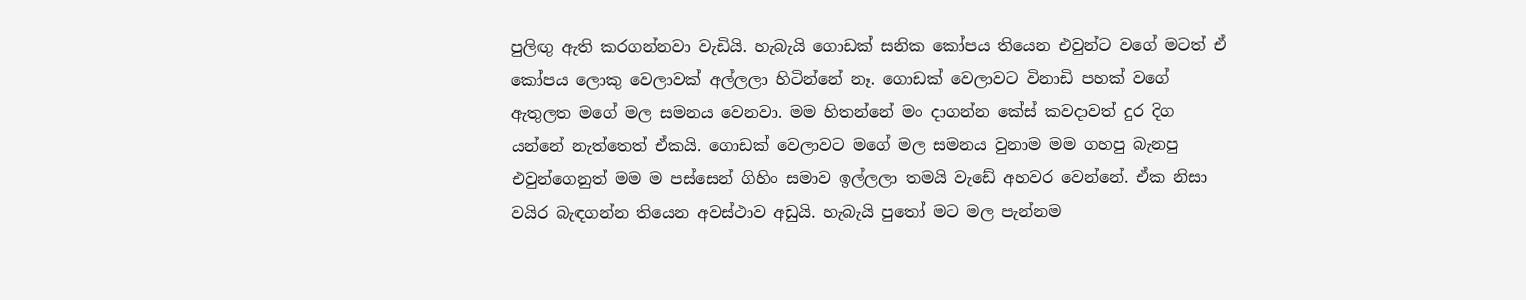පුලිඟු ඇති කරගන්නවා වැඩියි. හැබැයි ගොඩක් සනික කෝපය තියෙන එවුන්ට වගේ මටත් ඒ කෝපය ලොකු වෙලාවක් අල්ලලා හිටින්නේ නෑ. ගොඩක් වෙලාවට විනාඩි පහක් වගේ ඇතුලත මගේ මල සමනය වෙනවා. මම හිතන්නේ මං දාගන්න කේස් කවදාවත් දුර දිග යන්නේ නැත්තෙත් ඒකයි. ගොඩක් වෙලාවට මගේ මල සමනය වුනාම මම ගහපු බැනපු එවුන්ගෙනුත් මම ම පස්සෙන් ගිහිං සමාව ඉල්ලලා තමයි වැඩේ අහවර වෙන්නේ. ඒක නිසා වයිර බැඳගන්න තියෙන අවස්ථාව අඩුයි. හැබැයි පුතෝ මට මල පැන්නම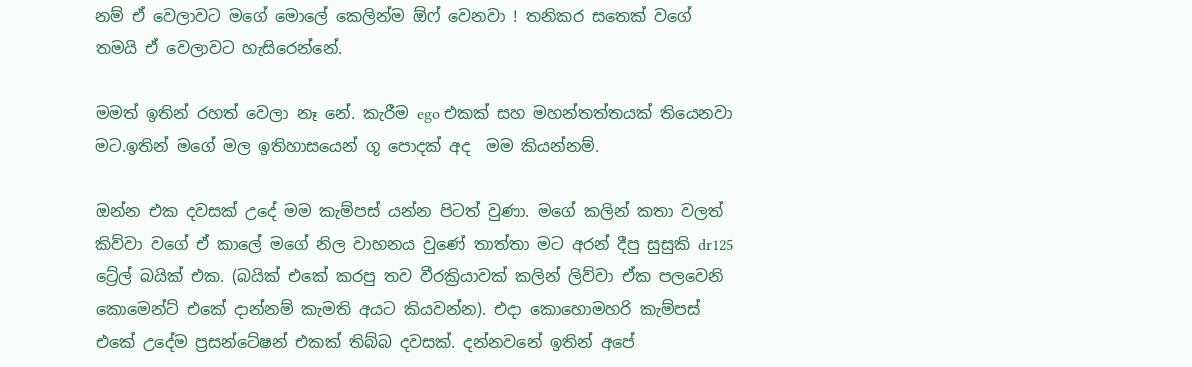නම් ඒ වෙලාවට මගේ මොලේ කෙලින්ම ඕෆ් වෙනවා ! තනිකර සතෙක් වගේ තමයි ඒ වෙලාවට හැසිරෙන්නේ.

මමත් ඉතින් රහත් වෙලා නෑ නේ. කැරීම ego එකක් සහ මහන්තත්තයක් තියෙනවා මට.ඉතින් මගේ මල ඉතිහාසයෙන් ගූ පොදක් අද  මම කියන්නම්.

ඔන්න එක දවසක් උදේ මම කැම්පස් යන්න පිටත් වුණා. මගේ කලින් කතා වලත් කිව්වා වගේ ඒ කාලේ මගේ නිල වාහනය වුණේ තාත්තා මට අරන් දීපු සුසුකි dr125 ට්‍රේල් බයික් එක. (බයික් එකේ කරපු තව වීරක්‍රියාවක් කලින් ලිව්වා ඒක පලවෙනි කොමෙන්ට් එකේ දාන්නම් කැමති අයට කියවන්න). එදා කොහොමහරි කැම්පස් එකේ උදේම ප්‍රසන්ටේෂන් එකක් තිබ්බ දවසක්. දන්නවනේ ඉතින් අපේ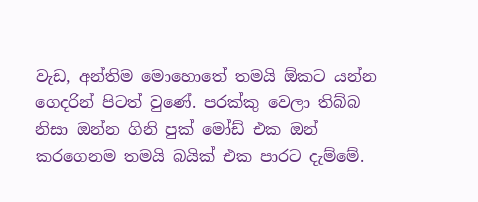වැඩ, අන්තිම මොහොතේ තමයි ඕකට යන්න ගෙදරින් පිටත් වුණේ. පරක්කු වෙලා තිබ්බ නිසා ඔන්න ගිනි පුක් මෝඩ් එක ඔන් කරගෙනම තමයි බයික් එක පාරට දැම්මේ.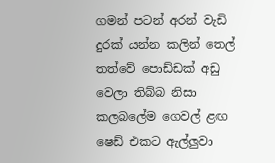ගමන් පටන් අරන් වැඩි දුරක් යන්න කලින් තෙල් තත්වේ පොඩ්ඩක් අඩු වෙලා තිබ්බ නිසා කලබලේම ගෙවල් ළඟ ෂෙඩ් එකට ඇල්ලුවා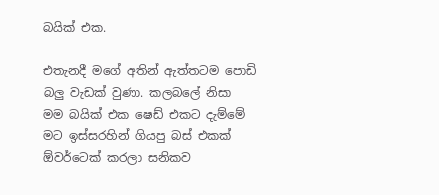බයික් එක.

එතැනදී මගේ අතින් ඇත්තටම පොඩි බලු වැඩක් වුණා. කලබලේ නිසා මම බයික් එක ෂෙඩ් එකට දැම්මේ මට ඉස්සරහින් ගියපු බස් එකක් ඕවර්ටෙක් කරලා සනිකව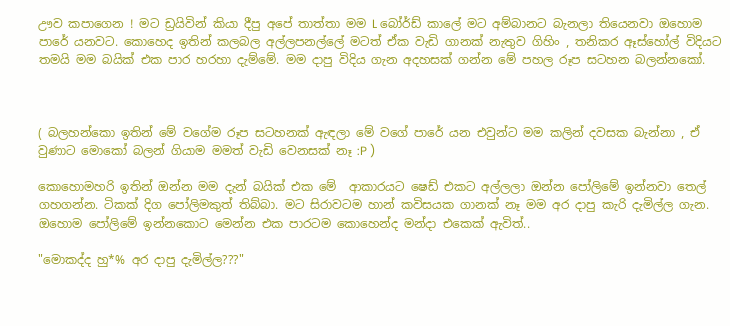ඌව කපාගෙන ! මට ඩ්‍රයිවින් කියා දීපු අපේ තාත්තා මම L බෝර්ඩ් කාලේ මට අම්බානට බැනලා තියෙනවා ඔහොම පාරේ යනවට. කොහෙද ඉතින් කලබල අල්ලපනල්ලේ මටත් ඒක වැඩි ගානක් නැතුව ගිහිං , තනිකර ඈස්හෝල් විදියට තමයි මම බයික් එක පාර හරහා දැම්මේ. මම දාපු විදිය ගැන අදහසක් ගන්න මේ පහල රූප සටහන බලන්නකෝ.



( බලහන්කො ඉතින් මේ වගේම රූප සටහනක් ඇඳලා මේ වගේ පාරේ යන එවුන්ට මම කලින් දවසක බැන්නා , ඒ වුණාට මොකෝ බලන් ගියාම මමත් වැඩි වෙනසක් නෑ :P )

කොහොමහරි ඉතින් ඔන්න මම දැන් බයික් එක මේ  ආකාරයට ෂෙඩ් එකට අල්ලලා ඔන්න පෝලිමේ ඉන්නවා තෙල් ගහගන්න. ටිකක් දිග පෝලිමකුත් තිබ්බා. මට සිරාවටම හාන් කවිසයක ගානක් නෑ මම අර දාපු කැරි දැමිල්ල ගැන. ඔහොම පෝලිමේ ඉන්නකොට මෙන්න එක පාරටම කොහෙන්ද මන්දා එකෙක් ඇවිත්..

"මොකද්ද හු*% අර දාපු දැමිල්ල???"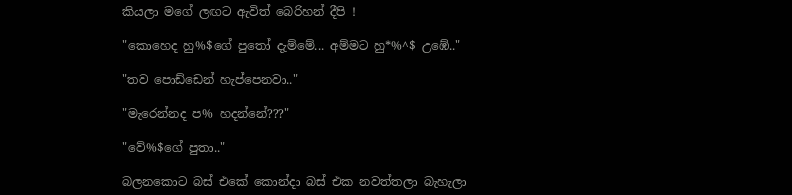කියලා මගේ ලඟට ඇවිත් බෙරිහන් දීපි !

"කොහෙද හු%$ගේ පුතෝ දැම්මේ... අම්මට හු*%^$ උඹේ.."

"තව පොඩ්ඩෙන් හැප්පෙනවා.."

"මැරෙන්නද ප% හදන්නේ???"

"වේ%$ගේ පුතා.."

බලනකොට බස් එකේ කොන්දා බස් එක නවත්තලා බැහැලා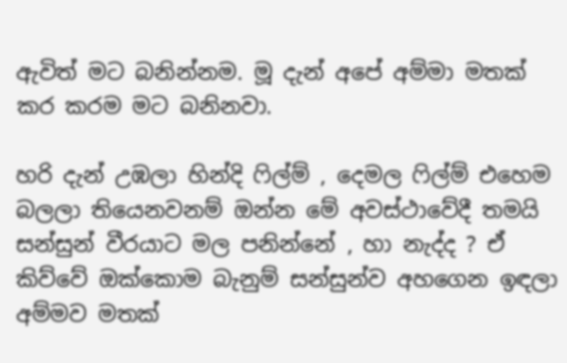ඇවිත් මට බනින්නම. මූ දැන් අපේ අම්මා මතක් කර කරම මට බනිනවා.

හරි දැන් උඹලා හින්දි ෆිල්ම් , දෙමල ෆිල්ම් එහෙම බලලා තියෙනවනම් ඔන්න මේ අවස්ථාවේදී තමයි සන්සුන් වීරයාට මල පනින්නේ , හා නැද්ද ? ඒ කිව්වේ ඔක්කොම බැනුම් සන්සුන්ව අහගෙන ඉඳලා අම්මව මතක්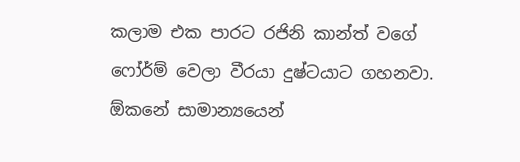කලාම එක පාරට රජිනි කාන්ත් වගේ ෆෝර්ම් වෙලා වීරයා දුෂ්ටයාට ගහනවා. ඕකනේ සාමාන්‍යයෙන්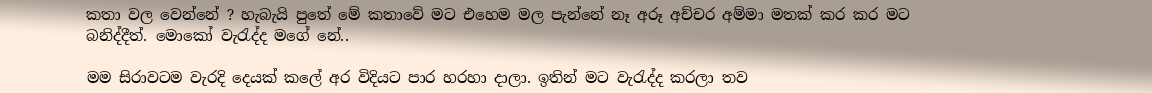කතා වල වෙන්නේ ? හැබැයි පුතේ මේ කතාවේ මට එහෙම මල පැන්නේ නෑ අරූ අච්චර අම්මා මතක් කර කර මට බනිද්දීත්. මොකෝ වැරැද්ද මගේ නේ..

මම සිරාවටම වැරදි දෙයක් කලේ අර විදියට පාර හරහා දාලා. ඉතින් මට වැරැද්ද කරලා තව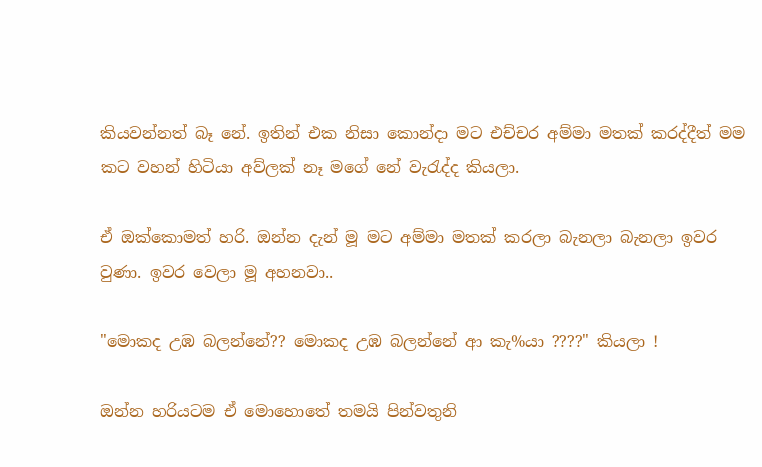කියවන්නත් බෑ නේ. ඉතින් එක නිසා කොන්දා මට එච්චර අම්මා මතක් කරද්දීත් මම කට වහන් හිටියා අව්ලක් නෑ මගේ නේ වැරැද්ද කියලා.

ඒ ඔක්කොමත් හරි. ඔන්න දැන් මූ මට අම්මා මතක් කරලා බැනලා බැනලා ඉවර වුණා. ඉවර වෙලා මූ අහනවා..

"මොකද උඹ බලන්නේ?? මොකද උඹ බලන්නේ ආ කැ%යා ????" කියලා !

ඔන්න හරියටම ඒ මොහොතේ තමයි පින්වතුනි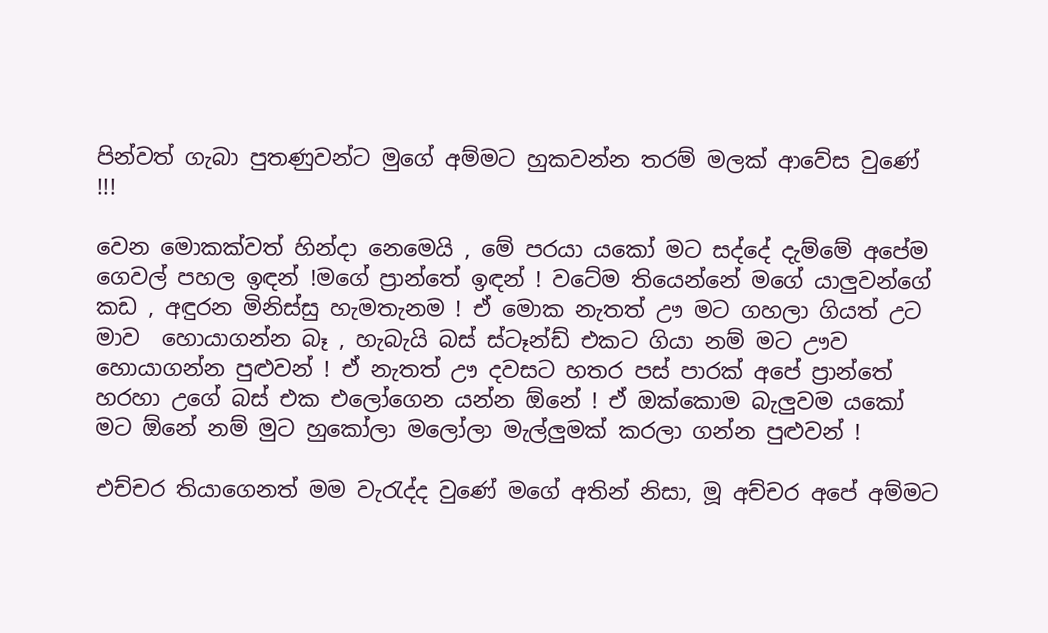පින්වත් ගැබා පුතණුවන්ට මුගේ අම්මට හුකවන්න තරම් මලක් ආවේස වුණේ !!!

වෙන මොකක්වත් හින්දා නෙමෙයි , මේ පරයා යකෝ මට සද්දේ දැම්මේ අපේම ගෙවල් පහල ඉඳන් !මගේ ප්‍රාන්තේ ඉඳන් ! වටේම තියෙන්නේ මගේ යාලුවන්ගේ කඩ , අඳුරන මිනිස්සු හැමතැනම ! ඒ මොක නැතත් ඌ මට ගහලා ගියත් උට මාව  හොයාගන්න බෑ , හැබැයි බස් ස්ටෑන්ඩ් එකට ගියා නම් මට ඌව හොයාගන්න පුළුවන් ! ඒ නැතත් ඌ දවසට හතර පස් පාරක් අපේ ප්‍රාන්තේ හරහා උගේ බස් එක එලෝගෙන යන්න ඕනේ ! ඒ ඔක්කොම බැලුවම යකෝ මට ඕනේ නම් මුට හුකෝලා මලෝලා මැල්ලුමක් කරලා ගන්න පුළුවන් !

එච්චර තියාගෙනත් මම වැරැද්ද වුණේ මගේ අතින් නිසා, මූ අච්චර අපේ අම්මට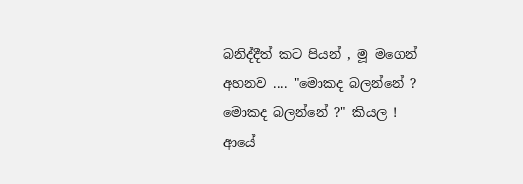බනිද්දීත් කට පියන් , මූ මගෙන් අහනව .... "මොකද බලන්නේ ? මොකද බලන්නේ ?" කියල !
ආයේ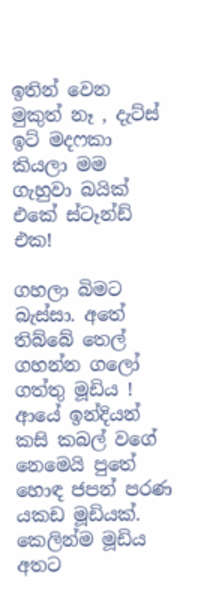ඉතින් වෙන මුකුත් නෑ , දැට්ස් ඉට් මදෆකා කියලා මම ගැහුවා බයික් එකේ ස්ටෑන්ඩ් එක!

ගහලා බිමට බැස්සා. අතේ තිබ්බේ තෙල් ගහන්න ගලෝ ගත්තු මූඩිය ! ආයේ ඉන්දියන් කසි කබල් වගේ නෙමෙයි පුතේ හොඳ ජපන් පරණ යකඩ මූඩියක්. කෙලින්ම මූඩිය අතට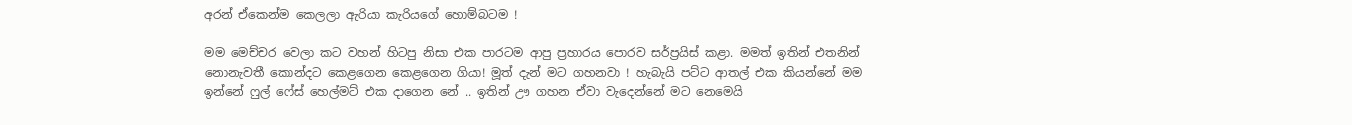අරන් ඒකෙන්ම කෙලලා ඇරියා කැරියගේ හොම්බටම !

මම මෙච්චර වෙලා කට වහන් හිටපු නිසා එක පාරටම ආපු ප්‍රහාරය පොරව සර්ප්‍රයිස් කළා. මමත් ඉතින් එතනින් නොනැවතී කොන්දට කෙළගෙන කෙළගෙන ගියා! මූත් දැන් මට ගහනවා ! හැබැයි පට්ට ආතල් එක කියන්නේ මම ඉන්නේ ෆුල් ෆේස් හෙල්මට් එක දාගෙන නේ .. ඉතින් ඌ ගහන ඒවා වැදෙන්නේ මට නෙමෙයි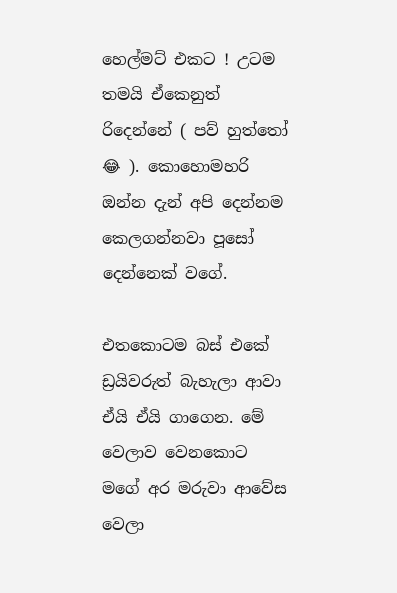හෙල්මට් එකට ! උටම තමයි ඒකෙනුත් රිදෙන්නේ ( පව් හුත්තෝ 😂 ). කොහොමහරි ඔන්න දැන් අපි දෙන්නම කෙලගන්නවා පූසෝ දෙන්නෙක් වගේ.

එතකොටම බස් එකේ ඩ්‍රයිවරුත් බැහැලා ආවා ඒයි ඒයි ගාගෙන. මේ වෙලාව වෙනකොට මගේ අර මරුවා ආවේස වෙලා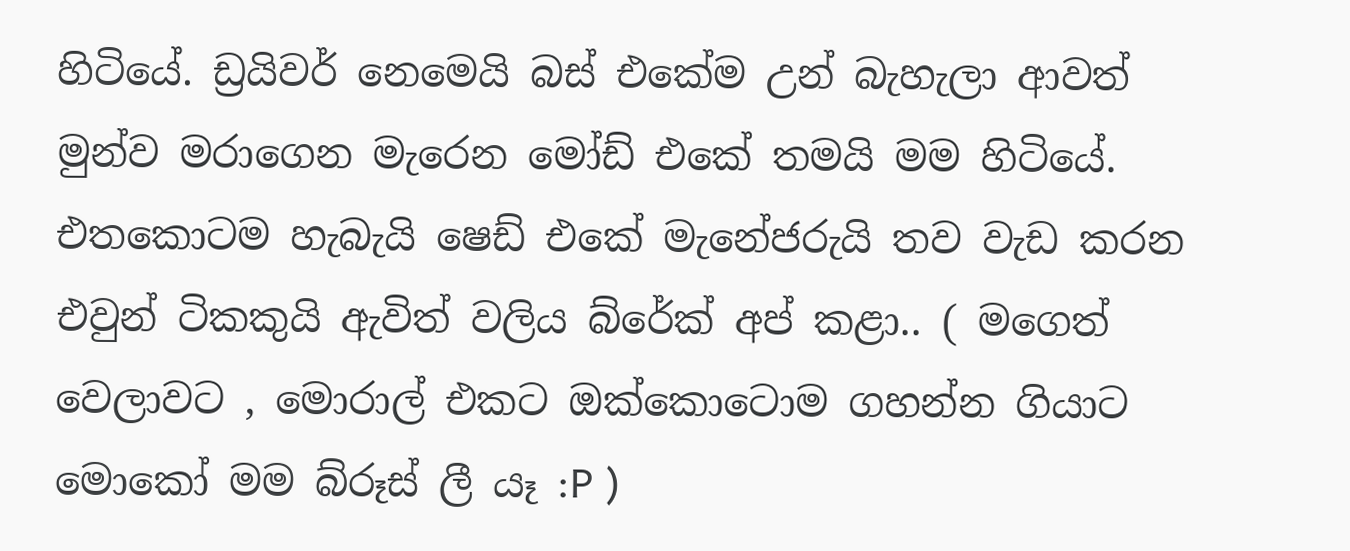හිටියේ. ඩ්‍රයිවර් නෙමෙයි බස් එකේම උන් බැහැලා ආවත් මුන්ව මරාගෙන මැරෙන මෝඩ් එකේ තමයි මම හිටියේ. එතකොටම හැබැයි ෂෙඩ් එකේ මැනේජරුයි තව වැඩ කරන එවුන් ටිකකුයි ඇවිත් වලිය බ්රේක් අප් කළා.. ( මගෙත් වෙලාවට , මොරාල් එකට ඔක්කොටොම ගහන්න ගියාට මොකෝ මම බ්රූස් ලී යෑ :P )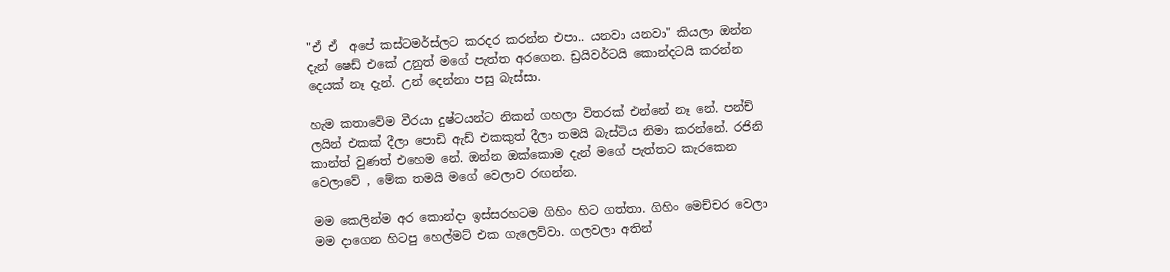"ඒ ඒ  අපේ කස්ටමර්ස්ලට කරදර කරන්න එපා.. යනවා යනවා" කියලා ඔන්න දැන් ෂෙඩ් එකේ උනුත් මගේ පැත්ත අරගෙන. ඩ්‍රයිවර්ටයි කොන්දටයි කරන්න දෙයක් නෑ දැන්. උන් දෙන්නා පසු බැස්සා.

හැම කතාවේම වීරයා දුෂ්ටයන්ට නිකන් ගහලා විතරක් එන්නේ නෑ නේ. පන්ච් ලයින් එකක් දීලා පොඩි ඇඩ් එකකුත් දීලා තමයි බැස්ටිය නිමා කරන්නේ. රජිනි කාන්ත් වුණත් එහෙම නේ. ඔන්න ඔක්කොම දැන් මගේ පැත්තට කැරකෙන වෙලාවේ , මේක තමයි මගේ වෙලාව රඟන්න.

මම කෙලින්ම අර කොන්දා ඉස්සරහටම ගිහිං හිට ගත්තා. ගිහිං මෙච්චර වෙලා මම දාගෙන හිටපු හෙල්මට් එක ගැලෙව්වා. ගලවලා අතින්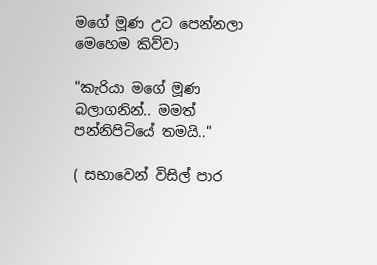මගේ මූණ උට පෙන්නලා මෙහෙම කිව්වා

"කැරියා මගේ මූණ බලාගනින්.. මමත් පන්නිපිටියේ තමයි.."

( සභාවෙන් විසිල් පාර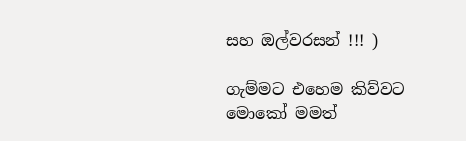සහ ඔල්වරසන් !!! )

ගැම්මට එහෙම කිව්වට මොකෝ මමත්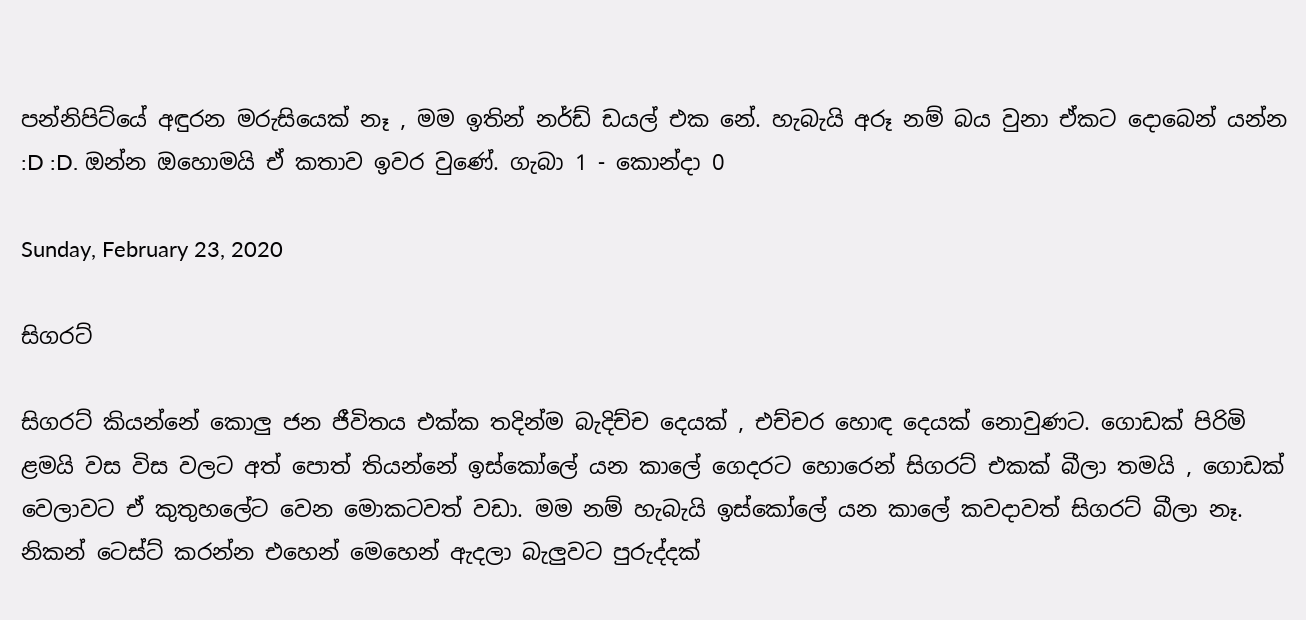පන්නිපිට්යේ අඳුරන මරුසියෙක් නෑ , මම ඉතින් නර්ඩ් ඩයල් එක නේ. හැබැයි අරූ නම් බය වුනා ඒකට දොබෙන් යන්න :D :D. ඔන්න ඔහොමයි ඒ කතාව ඉවර වුණේ. ගැබා 1 - කොන්දා 0

Sunday, February 23, 2020

සිගරට්

සිගරට් කියන්නේ කොලු ජන ජීවිතය එක්ක තදින්ම බැදිච්ච දෙයක් , එච්චර හොඳ දෙයක් නොවුණට. ගොඩක් පිරිමි ළමයි වස විස වලට අත් පොත් තියන්නේ ඉස්කෝලේ යන කාලේ ගෙදරට හොරෙන් සිගරට් එකක් බීලා තමයි , ගොඩක් වෙලාවට ඒ කුතුහලේට වෙන මොකටවත් වඩා. මම නම් හැබැයි ඉස්කෝලේ යන කාලේ කවදාවත් සිගරට් බීලා නෑ. නිකන් ටෙස්ට් කරන්න එහෙන් මෙහෙන් ඇදලා බැලුවට පුරුද්දක්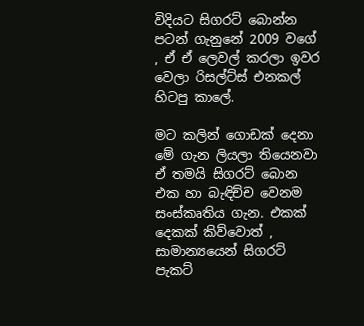විදියට සිගරට් බොන්න පටන් ගැනුනේ 2009 වගේ , ඒ ඒ ලෙවල් කරලා ඉවර වෙලා රිසල්ට්ස් එනකල් හිටපු කාලේ.

මට කලින් ගොඩක් දෙනා මේ ගැන ලියලා තියෙනවා ඒ තමයි සිගරට් බොන එක හා බැඳිච්ච වෙනම සංස්කෘතිය ගැන. එකක් දෙකක් කිව්වොත් , සාමාන්‍යයෙන් සිගරට් පැකට්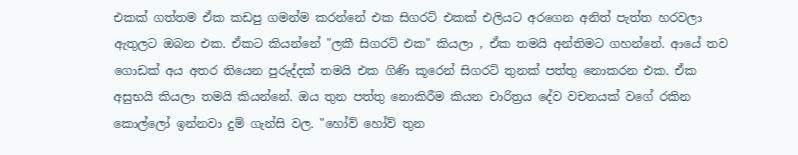එකක් ගත්තම ඒක කඩපු ගමන්ම කරන්නේ එක සිගරට් එකක් එලියට අරගෙන අනිත් පැත්ත හරවලා ඇතුලට ඔබන එක. ඒකට කියන්නේ "ලකී සිගරට් එක" කියලා , ඒක තමයි අන්තිමට ගහන්නේ. ආයේ තව ගොඩක් අය අතර තියෙන පුරුද්දක් තමයි එක ගිණි කූරෙන් සිගරට් තුනක් පත්තු නොකරන එක. ඒක අසුභයි කියලා තමයි කියන්නේ. ඔය තුන පත්තු නොකිරීම කියන චාරිත්‍රය දේව වචනයක් වගේ රකින කොල්ලෝ ඉන්නවා දුම් ගැන්සි වල. "හෝව් හෝව් තුන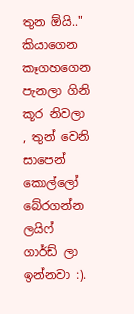තුන ඕයි.." කියාගෙන කෑගහගෙන පැනලා ගිනි කූර නිවලා , තුන් වෙනි සාපෙන් කොල්ලෝ බේරගන්න ලයිෆ් ගාර්ඩ් ලා ඉන්නවා :).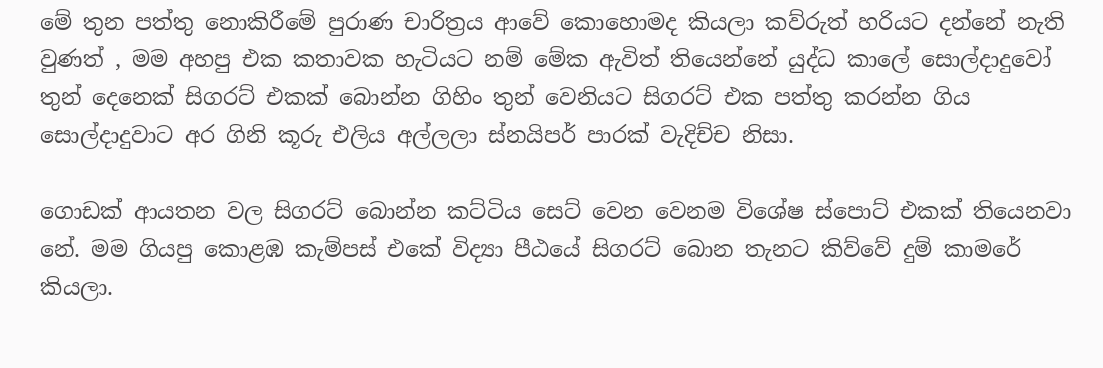මේ තුන පත්තු නොකිරීමේ පුරාණ චාරිත්‍රය ආවේ කොහොමද කියලා කව්රුත් හරියට දන්නේ නැති වුණත් , මම අහපු එක කතාවක හැටියට නම් මේක ඇවිත් තියෙන්නේ යුද්ධ කාලේ සොල්දාදුවෝ තුන් දෙනෙක් සිගරට් එකක් බොන්න ගිහිං තුන් වෙනියට සිගරට් එක පත්තු කරන්න ගිය සොල්දාදුවාට අර ගිනි කූරු එලිය අල්ලලා ස්නයිපර් පාරක් වැදිච්ච නිසා.

ගොඩක් ආයතන වල සිගරට් බොන්න කට්ටිය සෙට් වෙන වෙනම විශේෂ ස්පොට් එකක් තියෙනවා නේ. මම ගියපු කොළඹ කැම්පස් එකේ විද්‍යා පීඨයේ සිගරට් බොන තැනට කිව්වේ දුම් කාමරේ කියලා.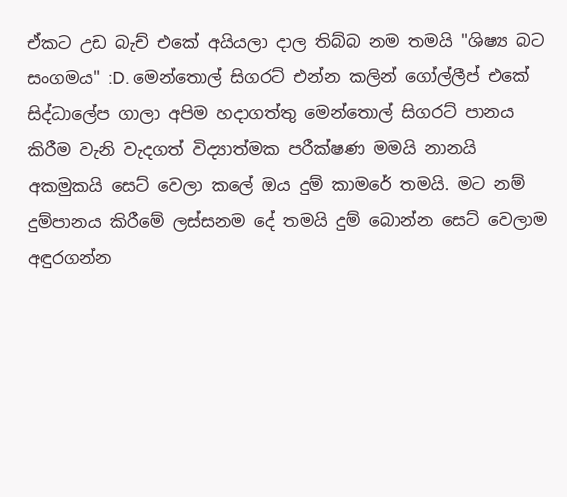ඒකට උඩ බැච් එකේ අයියලා දාල තිබ්බ නම තමයි "ශිෂ්‍ය බට සංගමය" :D. මෙන්තොල් සිගරට් එන්න කලින් ගෝල්ලීප් එකේ සිද්ධාලේප ගාලා අපිම හදාගත්තු මෙන්තොල් සිගරට් පානය කිරීම වැනි වැදගත් විද්‍යාත්මක පරීක්ෂණ මමයි නානයි අකමුකයි සෙට් වෙලා කලේ ඔය දුම් කාමරේ තමයි. මට නම් දුම්පානය කිරීමේ ලස්සනම දේ තමයි දුම් බොන්න සෙට් වෙලාම අඳුරගන්න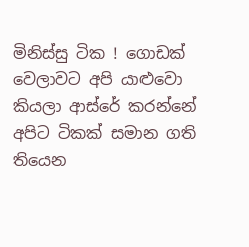මිනිස්සු ටික ! ගොඩක් වෙලාවට අපි යාළුවො කියලා ආස්රේ කරන්නේ අපිට ටිකක් සමාන ගති තියෙන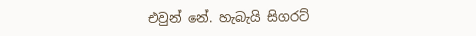එවුන් නේ. හැබැයි සිගරට්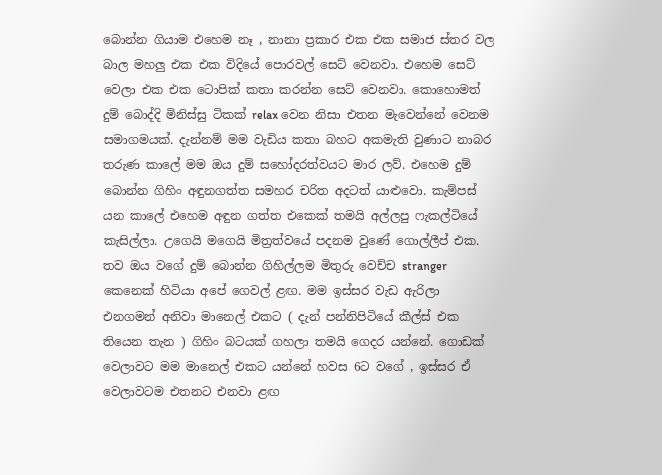බොන්න ගියාම එහෙම නෑ , නානා ප්‍රකාර එක එක සමාජ ස්තර වල බාල මහලු එක එක විදියේ පොරවල් සෙට් වෙනවා. එහෙම සෙට් වෙලා එක එක ටොපික් කතා කරන්න සෙට් වෙනවා. කොහොමත් දුම් බොද්දි මිනිස්සු ටිකක් relax වෙන නිසා එතන මැවෙන්නේ වෙනම සමාගමයක්. දැන්නම් මම වැඩිය කතා බහට අකමැති වුණාට නාබර තරුණ කාලේ මම ඔය දුම් සහෝදරත්වයට මාර ලව්. එහෙම දුම් බොන්න ගිහිං අඳුනගත්ත සමහර චරිත අදටත් යාළුවො. කැම්පස් යන කාලේ එහෙම අඳුන ගත්ත එකෙක් තමයි අල්ලපු ෆැකල්ටියේ කැසිල්ලා. උගෙයි මගෙයි මිත්‍රත්වයේ පදනම වුණේ ගොල්ලීප් එක. තව ඔය වගේ දුම් බොන්න ගිහිල්ලම මිතුරු වෙච්ච stranger කෙනෙක් හිටියා අපේ ගෙවල් ළඟ. මම ඉස්සර වැඩ ඇරිලා එනගමන් අනිවා මානෙල් එකට ( දැන් පන්නිපිටියේ කීල්ස් එක තියෙන තැන ) ගිහිං බටයක් ගහලා තමයි ගෙදර යන්නේ. ගොඩක් වෙලාවට මම මානෙල් එකට යන්නේ හවස 6ට වගේ , ඉස්සර ඒ වෙලාවටම එතනට එනවා ළඟ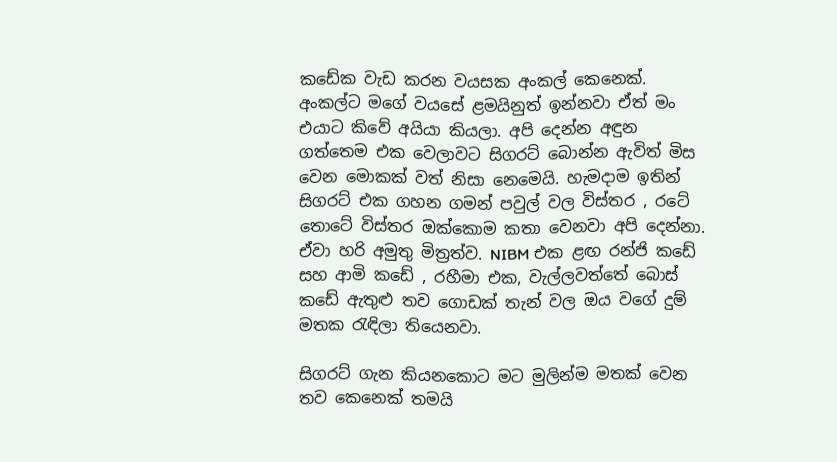කඩේක වැඩ කරන වයසක අංකල් කෙනෙක්. අංකල්ට මගේ වයසේ ළමයිනුත් ඉන්නවා ඒත් මං එයාට කිවේ අයියා කියලා. අපි දෙන්න අඳුන ගත්තෙම එක වෙලාවට සිගරට් බොන්න ඇවිත් මිස වෙන මොකක් වත් නිසා නෙමෙයි. හැමදාම ඉතින් සිගරට් එක ගහන ගමන් පවුල් වල විස්තර , රටේ තොටේ විස්තර ඔක්කොම කතා වෙනවා අපි දෙන්නා. ඒවා හරි අමුතු මිත්‍රත්ව. NIBM එක ළඟ රන්ජි කඩේ සහ ආමි කඩේ , රහීමා එක, වැල්ලවත්තේ බොස් කඩේ ඇතුළු තව ගොඩක් තැන් වල ඔය වගේ දුම් මතක රැඳිලා තියෙනවා.

සිගරට් ගැන කියනකොට මට මුලින්ම මතක් වෙන තව කෙනෙක් තමයි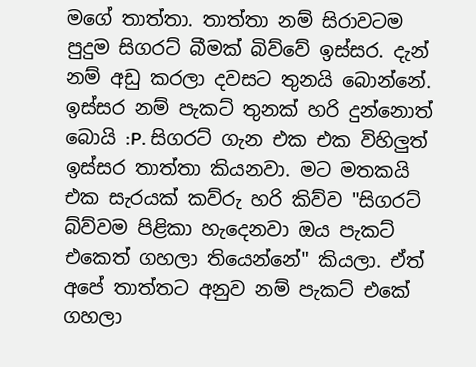මගේ තාත්තා. තාත්තා නම් සිරාවටම පුදුම සිගරට් බීමක් බිව්වේ ඉස්සර. දැන් නම් අඩු කරලා දවසට තුනයි බොන්නේ. ඉස්සර නම් පැකට් තුනක් හරි දුන්නොත් බොයි :P. සිගරට් ගැන එක එක විහිලුත් ඉස්සර තාත්තා කියනවා. මට මතකයි එක සැරයක් කව්රු හරි කිව්ව "සිගරට් බ්ව්වම පිළිකා හැදෙනවා ඔය පැකට් එකෙත් ගහලා තියෙන්නේ" කියලා. ඒත් අපේ තාත්තට අනුව නම් පැකට් එකේ ගහලා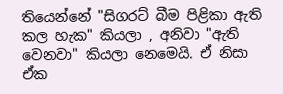තියෙන්නේ "සිගරට් බීම පිළිකා ඇති කල හැක" කියලා , අනිවා "ඇති වෙනවා" කියලා නෙමෙයි. ඒ නිසා ඒක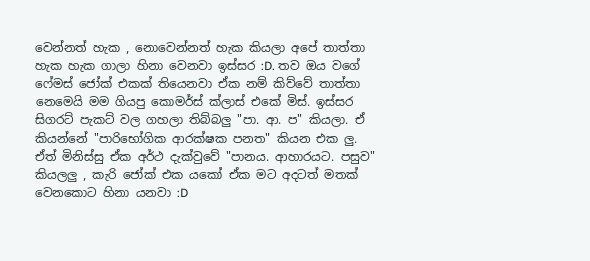වෙන්නත් හැක , නොවෙන්නත් හැක කියලා අපේ තාත්තා හැක හැක ගාලා හිනා වෙනවා ඉස්සර :D. තව ඔය වගේ ෆේමස් ජෝක් එකක් තියෙනවා ඒක නම් කිව්වේ තාත්තා නෙමෙයි මම ගියපු කොමර්ස් ක්ලාස් එකේ මිස්. ඉස්සර සිගරට් පැකට් වල ගහලා තිබ්බලු "පා. ආ. ප" කියලා. ඒ කියන්නේ "පාරිභෝගික ආරක්ෂක පනත" කියන එක ලු. ඒත් මිනිස්සු ඒක අර්ථ දැක්වුවේ "පානය. ආහාරයට. පසුව" කියලලු , කැරි ජෝක් එක යකෝ ඒක මට අදටත් මතක් වෙනකොට හිනා යනවා :D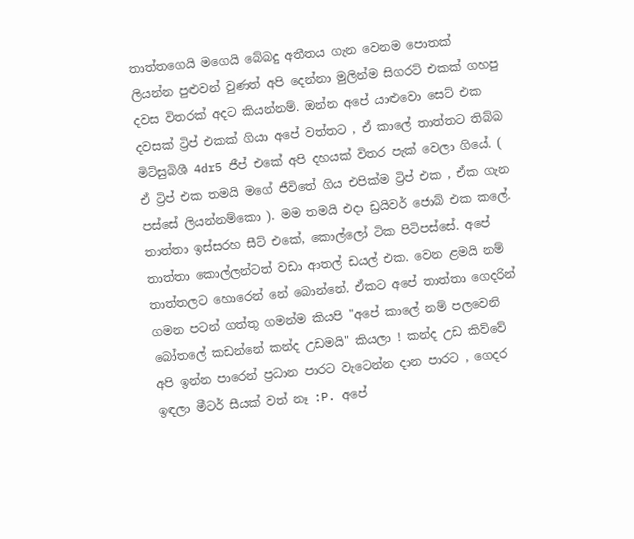තාත්තගෙයි මගෙයි බේබදු අතීතය ගැන වෙනම පොතක් ලියන්න පුළුවන් වුණත් අපි දෙන්නා මුලින්ම සිගරට් එකක් ගහපු දවස විතරක් අදට කියන්නම්. ඔන්න අපේ යාළුවො සෙට් එක දවසක් ට්‍රිප් එකක් ගියා අපේ වත්තට , ඒ කාලේ තාත්තට තිබ්බ මිට්සුබිශී 4dr5 ජීප් එකේ අපි දහයක් විතර පැක් වෙලා ගියේ. ( ඒ ට්‍රිප් එක තමයි මගේ ජීවිතේ ගිය එපික්ම ට්‍රිප් එක , ඒක ගැන පස්සේ ලියන්නම්කො ). මම තමයි එදා ඩ්‍රයිවර් ජොබ් එක කලේ. තාත්තා ඉස්සරහ සීට් එකේ, කොල්ලෝ ටික පිටිපස්සේ. අපේ තාත්තා කොල්ලන්ටත් වඩා ආතල් ඩයල් එක. වෙන ළමයි නම් තාත්තලට හොරෙන් නේ බොන්නේ. ඒකට අපේ තාත්තා ගෙදරින් ගමන පටන් ගත්තු ගමන්ම කියපි "අපේ කාලේ නම් පලවෙනි බෝතලේ කඩන්නේ කන්ද උඩමයි" කියලා ! කන්ද උඩ කිව්වේ අපි ඉන්න පාරෙන් ප්‍රධාන පාරට වැටෙන්න දාන පාරට , ගෙදර ඉඳලා මීටර් සීයක් වත් නෑ :P. අපේ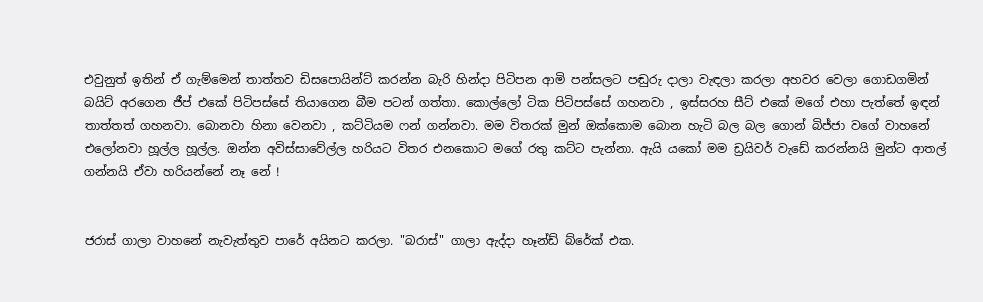එවුනුත් ඉතින් ඒ ගැම්මෙන් තාත්තව ඩිසපොයින්ට් කරන්න බැරි හින්දා පිටිපන ආමි පන්සලට පඬුරු දාලා වැඳලා කරලා අහවර වෙලා ගොඩගමින් බයිට් අරගෙන ජීප් එකේ පිටිපස්සේ තියාගෙන බීම පටන් ගත්තා. කොල්ලෝ ටික පිටිපස්සේ ගහනවා , ඉස්සරහ සීට් එකේ මගේ එහා පැත්තේ ඉඳන් තාත්තත් ගහනවා. බොනවා හිනා වෙනවා , කට්ටියම ෆන් ගන්නවා. මම විතරක් මුන් ඔක්කොම බොන හැටි බල බල ගොන් බිජ්ජා වගේ වාහනේ එලෝනවා හූල්ල හූල්ල. ඔන්න අවිස්සාවේල්ල හරියට විතර එනකොට මගේ රතු කට්ට පැන්නා. ඇයි යකෝ මම ඩ්‍රයිවර් වැඩේ කරන්නයි මුන්ට ආතල් ගන්නයි ඒවා හරියන්නේ නෑ නේ !


ජරාස් ගාලා වාහනේ නැවැත්තුව පාරේ අයිනට කරලා. "බරාස්" ගාලා ඇද්දා හෑන්ඩ් බ්රේක් එක.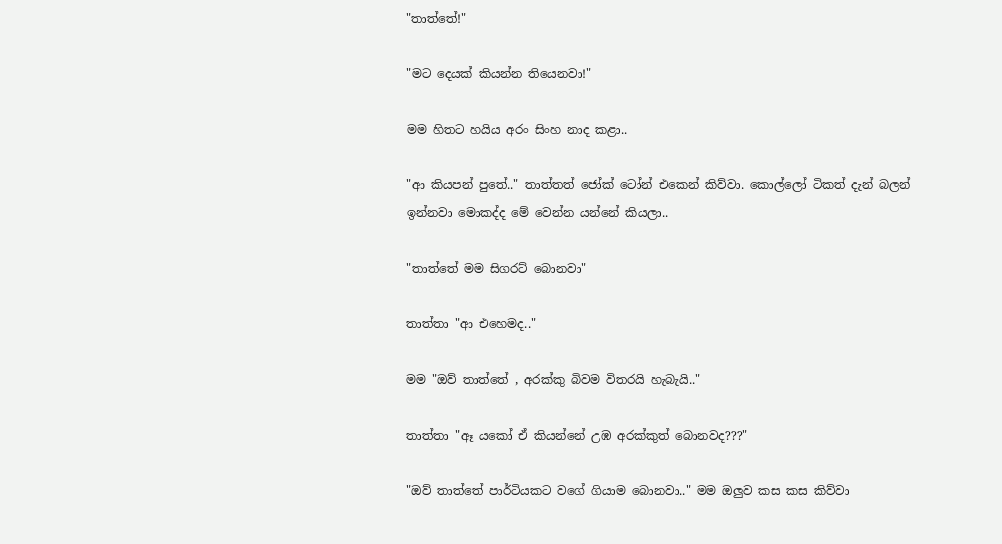"තාත්තේ!"

"මට දෙයක් කියන්න තියෙනවා!"

මම හිතට හයිය අරං සිංහ නාද කළා..

"ආ කියපන් පුතේ.." තාත්තත් ජෝක් ටෝන් එකෙන් කිව්වා. කොල්ලෝ ටිකත් දැන් බලන් ඉන්නවා මොකද්ද මේ වෙන්න යන්නේ කියලා..

"තාත්තේ මම සිගරට් බොනවා"

තාත්තා "ආ එහෙමද.."

මම "ඔව් තාත්තේ , අරක්කු බිවම විතරයි හැබැයි.."

තාත්තා "ඈ යකෝ ඒ කියන්නේ උඹ අරක්කුත් බොනවද???"

"ඔව් තාත්තේ පාර්ටියකට වගේ ගියාම බොනවා.." මම ඔලුව කස කස කිව්වා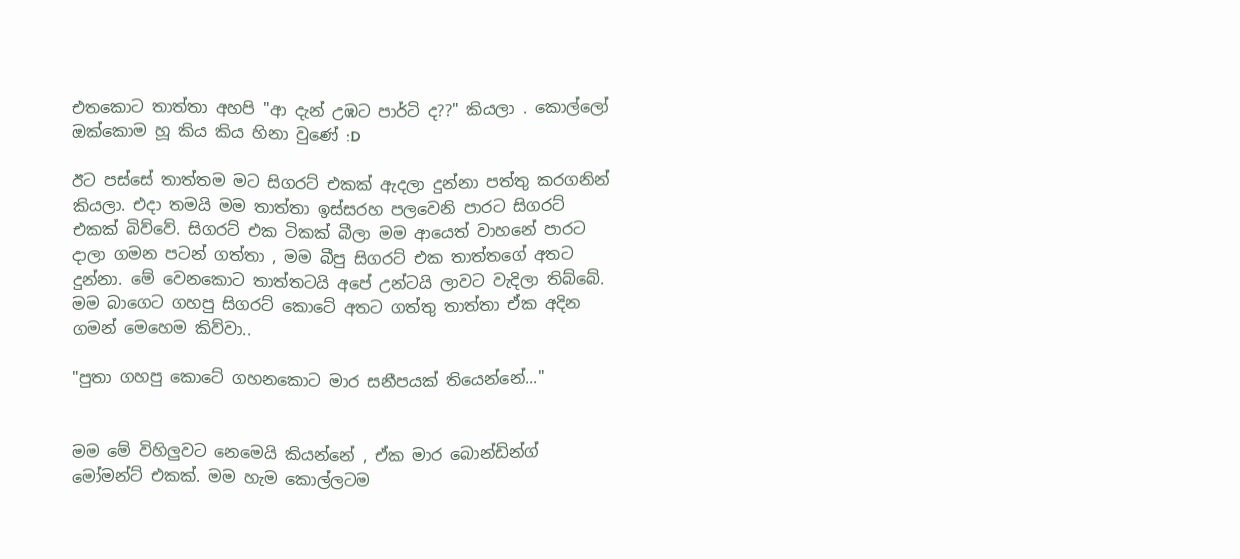එතකොට තාත්තා අහපි "ආ දැන් උඹට පාර්ටි ද??" කියලා . කොල්ලෝ ඔක්කොම හූ කිය කිය හිනා වුණේ :D

ඊට පස්සේ තාත්තම මට සිගරට් එකක් ඇදලා දුන්නා පත්තු කරගනින් කියලා. එදා තමයි මම තාත්තා ඉස්සරහ පලවෙනි පාරට සිගරට් එකක් බිව්වේ. සිගරට් එක ටිකක් බීලා මම ආයෙත් වාහනේ පාරට දාලා ගමන පටන් ගත්තා , මම බීපු සිගරට් එක තාත්තගේ අතට දුන්නා. මේ වෙනකොට තාත්තටයි අපේ උන්ටයි ලාවට වැදිලා තිබ්බේ. මම බාගෙට ගහපු සිගරට් කොටේ අතට ගත්තු තාත්තා ඒක අදින ගමන් මෙහෙම කිව්වා..

"පුතා ගහපු කොටේ ගහනකොට මාර සනීපයක් තියෙන්නේ..."


මම මේ විහිලුවට නෙමෙයි කියන්නේ , ඒක මාර බොන්ඩින්ග් මෝමන්ට් එකක්. මම හැම කොල්ලටම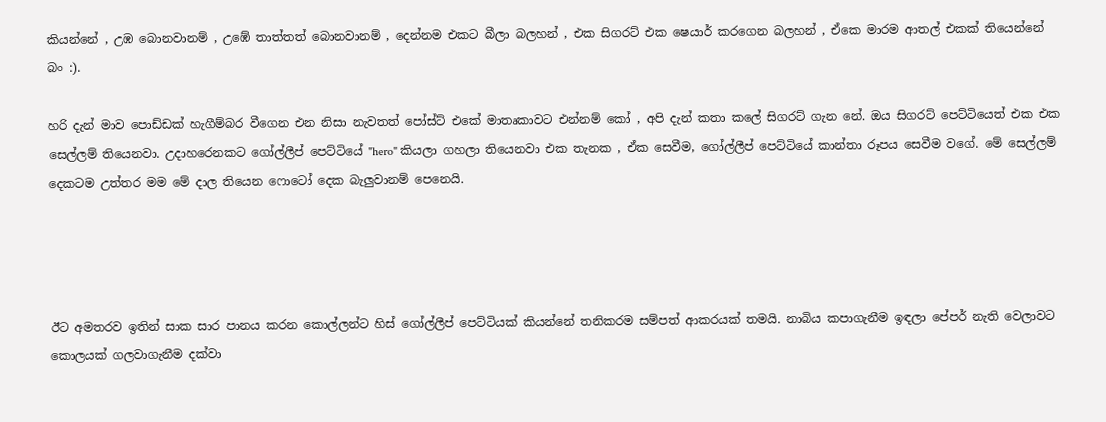කියන්නේ , උඹ බොනවානම් , උඹේ තාත්තත් බොනවානම් , දෙන්නම එකට බීලා බලහන් , එක සිගරට් එක ෂෙයාර් කරගෙන බලහන් , ඒකෙ මාරම ආතල් එකක් තියෙන්නේ බං :).

හරි දැන් මාව පොඩ්ඩක් හැගීම්බර වීගෙන එන නිසා නැවතත් පෝස්ට් එකේ මාතෘකාවට එන්නම් කෝ , අපි දැන් කතා කලේ සිගරට් ගැන නේ. ඔය සිගරට් පෙට්ටියෙත් එක එක සෙල්ලම් තියෙනවා. උදාහරෙනකට ගෝල්ලීප් පෙට්ටියේ "hero" කියලා ගහලා තියෙනවා එක තැනක , ඒක සෙවීම, ගෝල්ලීප් පෙට්ටියේ කාන්තා රූපය සෙවීම වගේ. මේ සෙල්ලම් දෙකටම උත්තර මම මේ දාල තියෙන ෆොටෝ දෙක බැලුවානම් පෙනෙයි.




ඊට අමතරව ඉතින් සාක සාර පානය කරන කොල්ලන්ට හිස් ගෝල්ලීප් පෙට්ටියක් කියන්නේ තනිකරම සම්පත් ආකරයක් තමයි. නාබිය කපාගැනීම ඉඳලා පේපර් නැති වෙලාවට කොලයක් ගලවාගැනීම දක්වා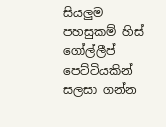සියලුම පහසුකම් හිස් ගෝල්ලීප් පෙට්ටියකින් සලසා ගන්න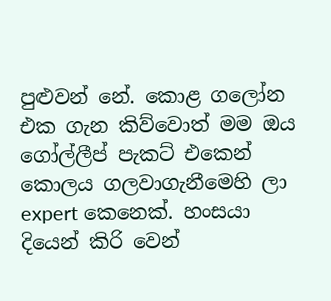පුළුවන් නේ. කොළ ගලෝන එක ගැන කිව්වොත් මම ඔය ගෝල්ලීප් පැකට් එකෙන් කොලය ගලවාගැනීමෙහි ලා expert කෙනෙක්. හංසයා දියෙන් කිරි වෙන්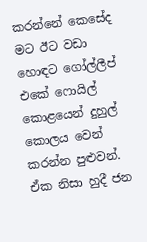කරන්නේ කෙසේද මට ඊට වඩා හොඳට ගෝල්ලීප් එකේ ෆොයිල් කොළයෙන් දුහුල් කොලය වෙන් කරන්න පුළුවන්. ඒක නිසා හුදී ජන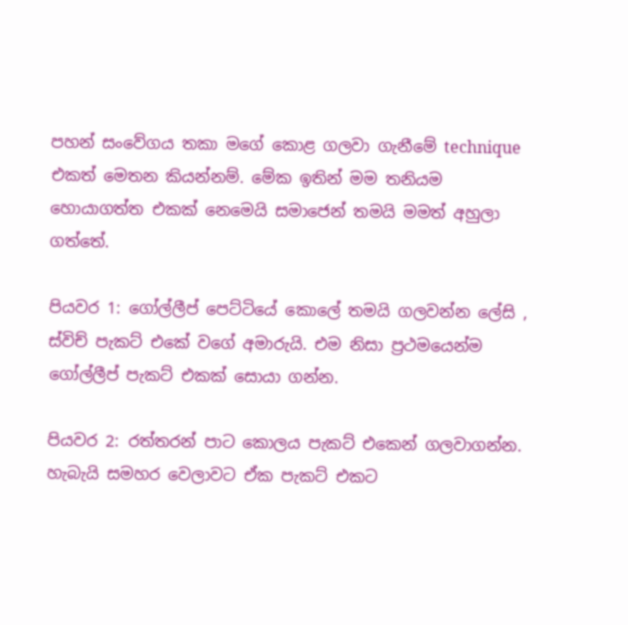පහන් සංවේගය තකා මගේ කොළ ගලවා ගැනීමේ technique එකත් මෙතන කියන්නම්. මේක ඉතින් මම තනියම හොයාගත්ත එකක් නෙමෙයි සමාජෙන් තමයි මමත් අහුලා ගත්තේ.

පියවර 1: ගෝල්ලීප් පෙට්ටියේ කොලේ තමයි ගලවන්න ලේසි , ස්විච් පැකට් එකේ වගේ අමාරුයි. එම නිසා ප්‍රථමයෙන්ම ගෝල්ලීප් පැකට් එකක් සොයා ගන්න.

පියවර 2: රත්තරන් පාට කොලය පැකට් එකෙන් ගලවාගන්න. හැබැයි සමහර වෙලාවට ඒක පැකට් එකට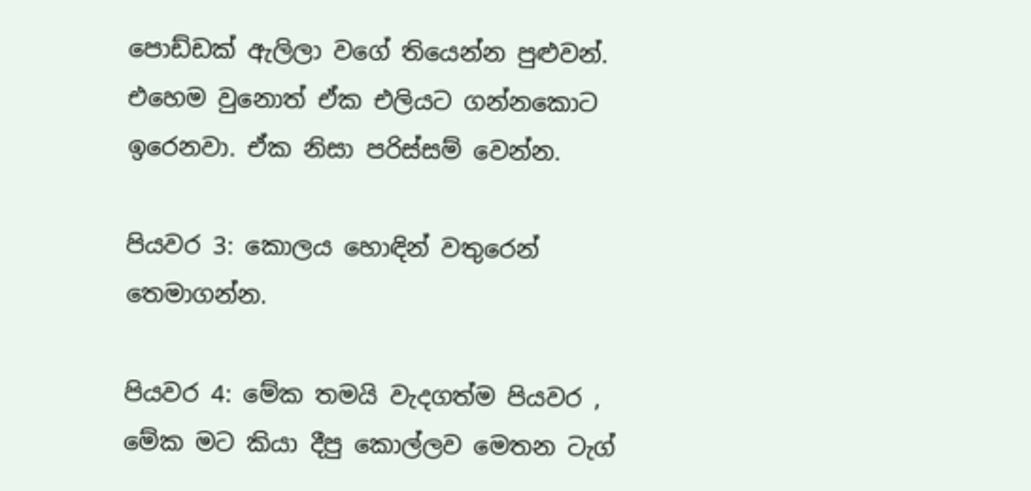පොඩ්ඩක් ඇලිලා වගේ තියෙන්න පුළුවන්. එහෙම වුනොත් ඒක එලියට ගන්නකොට ඉරෙනවා. ඒක නිසා පරිස්සම් වෙන්න.

පියවර 3: කොලය හොඳින් වතුරෙන් තෙමාගන්න.

පියවර 4: මේක තමයි වැදගත්ම පියවර , මේක මට කියා දීපු කොල්ලව මෙතන ටැග්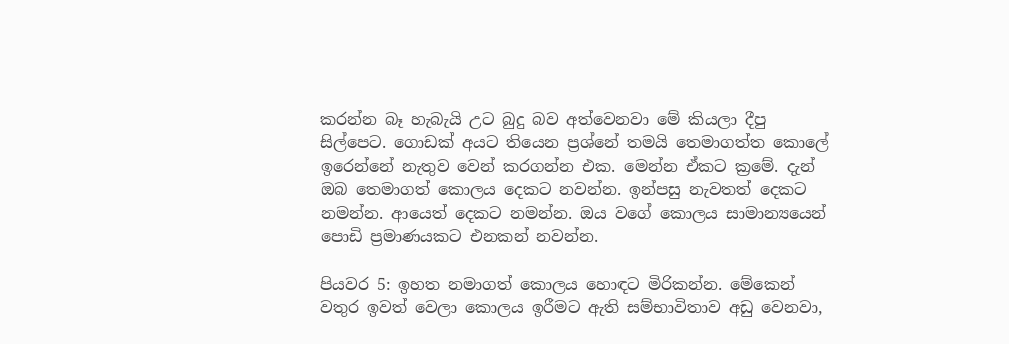කරන්න බෑ හැබැයි උට බුදු බව අත්වෙනවා මේ කියලා දීපු සිල්පෙට. ගොඩක් අයට තියෙන ප්‍රශ්නේ තමයි තෙමාගත්ත කොලේ ඉරෙන්නේ නැතුව වෙන් කරගන්න එක. මෙන්න ඒකට ක්‍රමේ. දැන් ඔබ තෙමාගත් කොලය දෙකට නවන්න. ඉන්පසු නැවතත් දෙකට නමන්න. ආයෙත් දෙකට නමන්න. ඔය වගේ කොලය සාමාන්‍යයෙන් පොඩි ප්‍රමාණයකට එනකන් නවන්න.

පියවර 5: ඉහත නමාගත් කොලය හොඳට මිරිකන්න. මේකෙන් වතුර ඉවත් වෙලා කොලය ඉරීමට ඇති සම්භාවිතාව අඩු වෙනවා,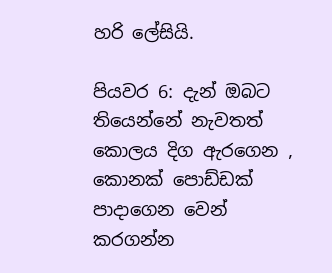හරි ලේසියි.

පියවර 6: දැන් ඔබට තියෙන්නේ නැවතත් කොලය දිග ඇරගෙන , කොනක් පොඩ්ඩක් පාදාගෙන වෙන් කරගන්න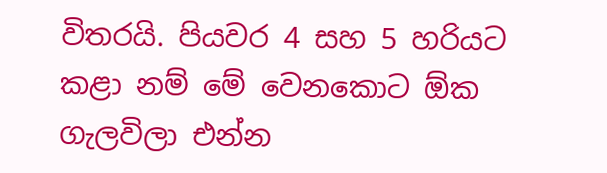විතරයි. පියවර 4 සහ 5 හරියට කළා නම් මේ වෙනකොට ඕක ගැලවිලා එන්න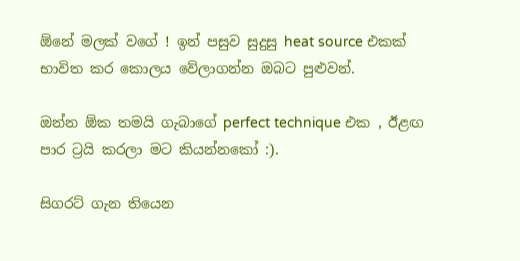ඕනේ මලක් වගේ ! ඉන් පසුව සුදුසු heat source එකක් භාවිත කර කොලය වේලාගන්න ඔබට පුළුවන්.

ඔන්න ඕක තමයි ගැබාගේ perfect technique එක , ඊළඟ පාර ට්‍රයි කරලා මට කියන්නකෝ :).

සිගරට් ගැන තියෙන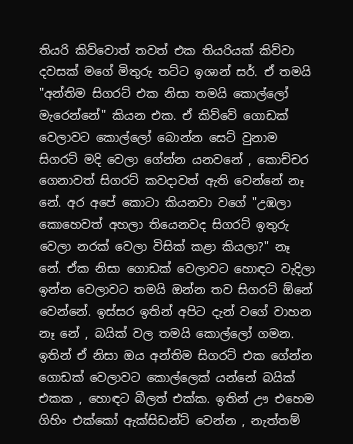තියරි කිව්වොත් තවත් එක තියරියක් කිව්වා දවසක් මගේ මිතුරු තට්ට ඉශාන් සර්. ඒ තමයි "අන්තිම සිගරට් එක නිසා තමයි කොල්ලෝ මැරෙන්නේ" කියන එක. ඒ කිව්වේ ගොඩක් වෙලාවට කොල්ලෝ බොන්න සෙට් වුනාම සිගරට් මදි වෙලා ගේන්න යනවනේ , කොච්චර ගෙනාවත් සිගරට් කවදාවත් ඇති වෙන්නේ නෑ නේ. අර අපේ කොටා කියනවා වගේ "උඹලා කොහෙවත් අහලා තියෙනවද සිගරට් ඉතුරු වෙලා නරක් වෙලා විසික් කළා කියලා?" නෑ නේ. ඒක නිසා ගොඩක් වෙලාවට හොඳට වැදිලා ඉන්න වෙලාවට තමයි ඔන්න තව සිගරට් ඕනේ වෙන්නේ. ඉස්සර ඉතින් අපිට දැන් වගේ වාහන නෑ නේ , බයික් වල තමයි කොල්ලෝ ගමන. ඉතින් ඒ නිසා ඔය අන්තිම සිගරට් එක ගේන්න ගොඩක් වෙලාවට කොල්ලෙක් යන්නේ බයික් එකක , හොඳට බීලත් එක්ක. ඉතින් ඌ එහෙම ගිහිං එක්කෝ ඇක්සිඩන්ට් වෙන්න , නැත්තම්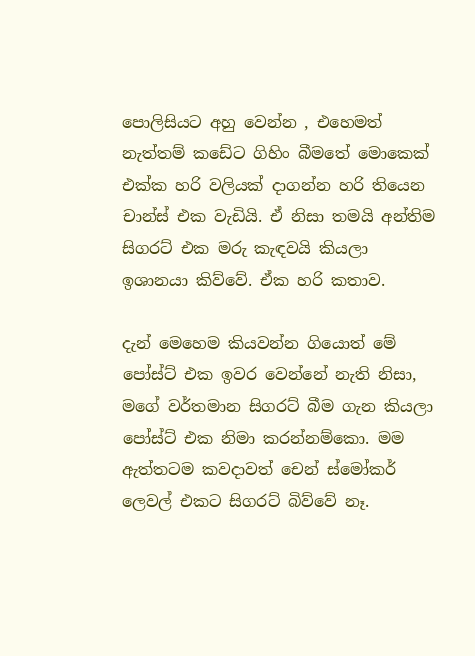පොලිසියට අහු වෙන්න , එහෙමත් නැත්තම් කඩේට ගිහිං බීමතේ මොකෙක් එක්ක හරි වලියක් දාගන්න හරි තියෙන චාන්ස් එක වැඩියි. ඒ නිසා තමයි අන්තිම සිගරට් එක මරු කැඳවයි කියලා ඉශානයා කිව්වේ. ඒක හරි කතාව.

දැන් මෙහෙම කියවන්න ගියොත් මේ පෝස්ට් එක ඉවර වෙන්නේ නැති නිසා, මගේ වර්තමාන සිගරට් බීම ගැන කියලා පෝස්ට් එක නිමා කරන්නම්කො. මම ඇත්තටම කවදාවත් චෙන් ස්මෝකර් ලෙවල් එකට සිගරට් බිව්වේ නෑ.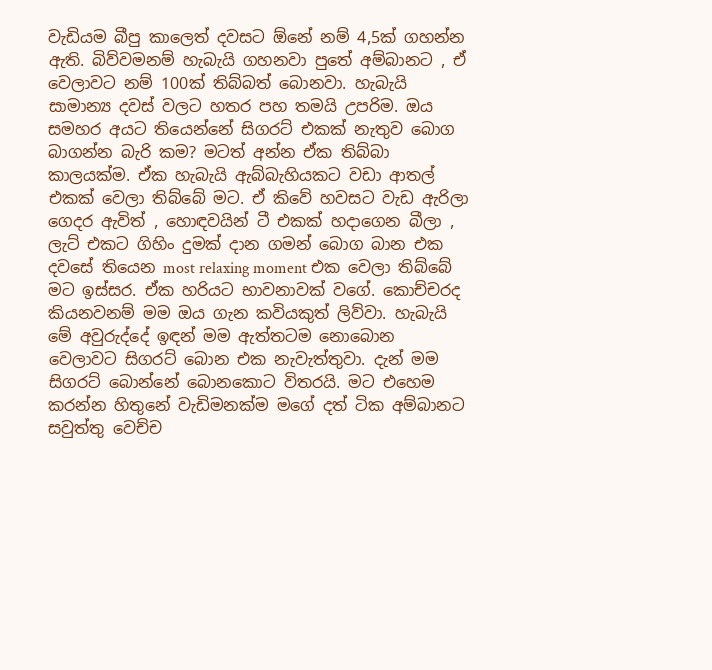වැඩියම බීපු කාලෙත් දවසට ඕනේ නම් 4,5ක් ගහන්න ඇති. බිව්වමනම් හැබැයි ගහනවා පුතේ අම්බානට , ඒ වෙලාවට නම් 100ක් තිබ්බත් බොනවා. හැබැයි සාමාන්‍ය දවස් වලට හතර පහ තමයි උපරිම. ඔය සමහර අයට තියෙන්නේ සිගරට් එකක් නැතුව බොග බාගන්න බැරි කම? මටත් අන්න ඒක තිබ්බා කාලයක්ම. ඒක හැබැයි ඇබ්බැහියකට වඩා ආතල් එකක් වෙලා තිබ්බේ මට. ඒ කිවේ හවසට වැඩ ඇරිලා ගෙදර ඇවිත් , හොඳවයින් ටී එකක් හදාගෙන බීලා , ලැට් එකට ගිහිං දුමක් දාන ගමන් බොග බාන එක දවසේ තියෙන most relaxing moment එක වෙලා තිබ්බේ මට ඉස්සර. ඒක හරියට භාවනාවක් වගේ. කොච්චරද කියනවනම් මම ඔය ගැන කවියකුත් ලිව්වා. හැබැයි මේ අවුරුද්දේ ඉඳන් මම ඇත්තටම නොබොන වෙලාවට සිගරට් බොන එක නැවැත්තුවා. දැන් මම සිගරට් බොන්නේ බොනකොට විතරයි. මට එහෙම කරන්න හිතුනේ වැඩිමනක්ම මගේ දත් ටික අම්බානට සවුත්තු වෙච්ච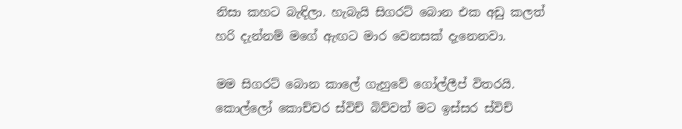නිසා කහට බැඳිලා. හැබැයි සිගරට් බොන එක අඩු කලත් හරි දැන්නම් මගේ ඇඟට මාර වෙනසක් දැනෙනවා.

මම සිගරට් බොන කාලේ ගැහුවේ ගෝල්ලීප් විතරයි. කොල්ලෝ කොච්චර ස්විච් බිව්වත් මට ඉස්සර ස්විච්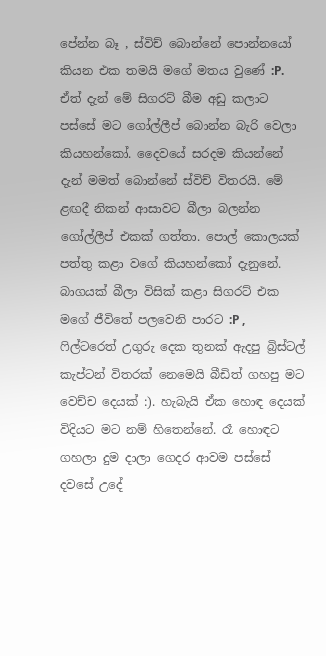පේන්න බෑ , ස්විච් බොන්නේ පොන්නයෝ කියන එක තමයි මගේ මතය වුණේ :P. ඒත් දැන් මේ සිගරට් බීම අඩු කලාට පස්සේ මට ගෝල්ලීප් බොන්න බැරි වෙලා කියහන්කෝ. දෛවයේ සරදම කියන්නේ දැන් මමත් බොන්නේ ස්විච් විතරයි. මේ ළඟදී නිකන් ආසාවට බීලා බලන්න ගෝල්ලීප් එකක් ගත්තා. පොල් කොලයක් පත්තු කළා වගේ කියහන්කෝ දැනුනේ. බාගයක් බීලා විසික් කළා සිගරට් එක මගේ ජීවිතේ පලවෙනි පාරට :P , ෆිල්ටරෙත් උගුරු දෙක තුනක් ඇදපු බ්‍රිස්ටල් කැප්ටන් විතරක් නෙමෙයි බීඩිත් ගහපු මට වෙච්ච දෙයක් :). හැබැයි ඒක හොඳ දෙයක් විදියට මට නම් හිතෙන්නේ. රෑ හොඳට ගහලා දුම දාලා ගෙදර ආවම පස්සේ දවසේ උදේ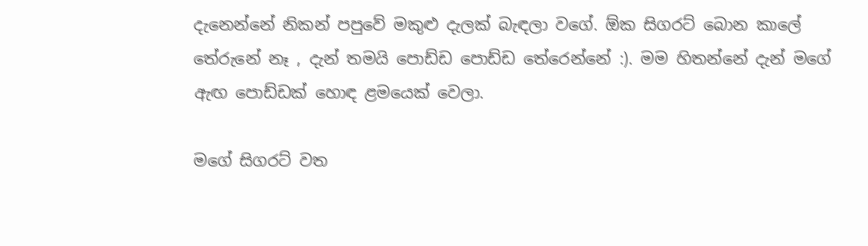දැනෙන්නේ නිකන් පපුවේ මකුළු දැලක් බැඳලා වගේ. ඕක සිගරට් බොන කාලේ තේරුනේ නෑ , දැන් තමයි පොඩ්ඩ පොඩ්ඩ තේරෙන්නේ :). මම හිතන්නේ දැන් මගේ ඇඟ පොඩ්ඩක් හොඳ ළමයෙක් වෙලා.

මගේ සිගරට් වත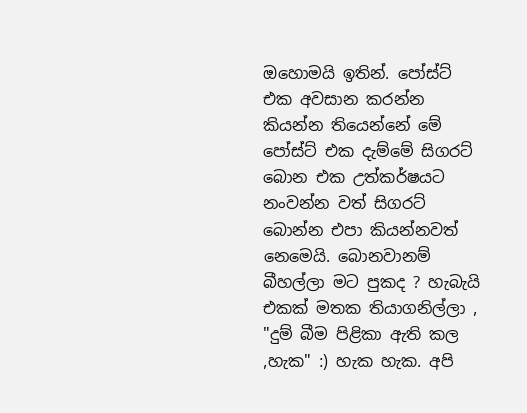ඔහොමයි ඉතින්. පෝස්ට් එක අවසාන කරන්න කියන්න තියෙන්නේ මේ පෝස්ට් එක දැම්මේ සිගරට් බොන එක උත්කර්ෂයට නංවන්න වත් සිගරට් බොන්න එපා කියන්නවත් නෙමෙයි. බොනවානම් බීහල්ලා මට පුකද ? හැබැයි එකක් මතක තියාගනිල්ලා , "දුම් බීම පිළිකා ඇති කල ,හැක" :) හැක හැක. අපි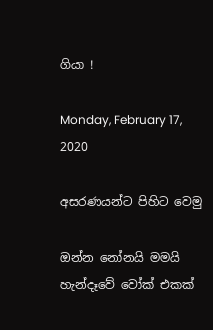ගියා !

Monday, February 17, 2020

අසරණයන්ට පිහිට වෙමු

ඔන්න නෝනයි මමයි හැන්දෑවේ වෝක් එකක්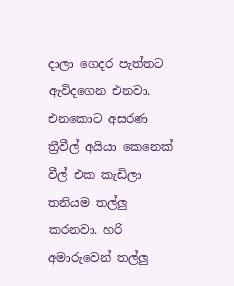දාලා ගෙදර පැත්තට ඇවිදගෙන එනවා. එනකොට අසරණ ත්‍රීවීල් අයියා කෙනෙක් වීල් එක කැඩිලා තනියම තල්ලු කරනවා. හරි අමාරුවෙන් තල්ලු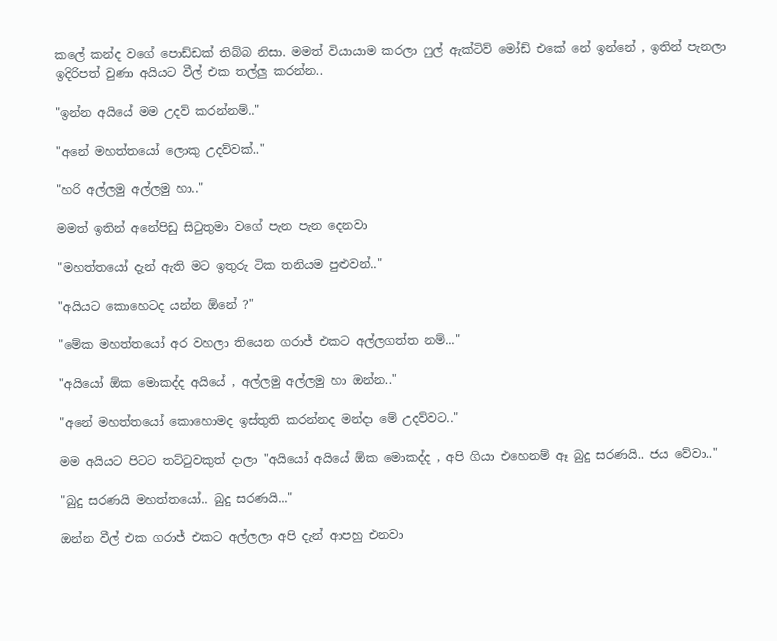කලේ කන්ද වගේ පොඩ්ඩක් තිබ්බ නිසා. මමත් වියායාම කරලා ෆුල් ඇක්ටිව් මෝඩ් එකේ නේ ඉන්නේ , ඉතින් පැනලා ඉදිරිපත් වුණා අයියට වීල් එක තල්ලු කරන්න..

"ඉන්න අයියේ මම උදව් කරන්නම්.."

"අනේ මහත්තයෝ ලොකු උදව්වක්.."

"හරි අල්ලමු අල්ලමු හා.."

මමත් ඉතින් අනේපිඩු සිටුතුමා වගේ පැන පැන දෙනවා

"මහත්තයෝ දැන් ඇති මට ඉතුරු ටික තනියම පුළුවන්.."

"අයියට කොහෙටද යන්න ඕනේ ?"

"මේක මහත්තයෝ අර වහලා තියෙන ගරාජ් එකට අල්ලගත්ත නම්..."

"අයියෝ ඕක මොකද්ද අයියේ , අල්ලමු අල්ලමු හා ඔන්න.."

"අනේ මහත්තයෝ කොහොමද ඉස්තුති කරන්නද මන්දා මේ උදව්වට.."

මම අයියට පිටට තට්ටුවකුත් දාලා "අයියෝ අයියේ ඕක මොකද්ද , අපි ගියා එහෙනම් ඈ බුදු සරණයි.. ජය වේවා.."

"බුදු සරණයි මහත්තයෝ.. බුදු සරණයි..."

ඔන්න වීල් එක ගරාජ් එකට අල්ලලා අපි දැන් ආපහු එනවා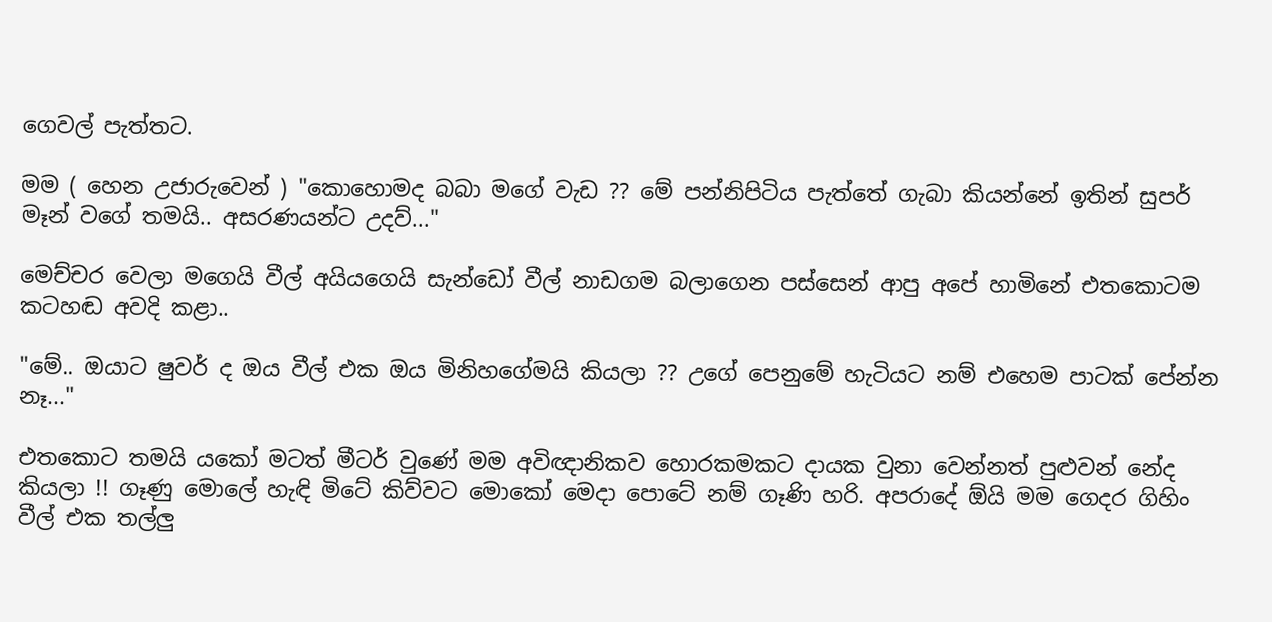ගෙවල් පැත්තට.

මම ( හෙන උජාරුවෙන් ) "කොහොමද බබා මගේ වැඩ ?? මේ පන්නිපිටිය පැත්තේ ගැබා කියන්නේ ඉතින් සුපර් මෑන් වගේ තමයි.. අසරණයන්ට උදව්..."

මෙච්චර වෙලා මගෙයි වීල් අයියගෙයි සැන්ඩෝ වීල් නාඩගම බලාගෙන පස්සෙන් ආපු අපේ හාමිනේ එතකොටම කටහඬ අවදි කළා..

"මේ.. ඔයාට ෂුවර් ද ඔය වීල් එක ඔය මිනිහගේමයි කියලා ?? උගේ පෙනුමේ හැටියට නම් එහෙම පාටක් පේන්න නෑ..."

එතකොට තමයි යකෝ මටත් මීටර් වුණේ මම අවිඥානිකව හොරකමකට දායක වුනා වෙන්නත් පුළුවන් නේද කියලා !! ගෑණු මොලේ හැඳි මිටේ කිව්වට මොකෝ මෙදා පොටේ නම් ගෑණි හරි. අපරාදේ ඕයි මම ගෙදර ගිහිං වීල් එක තල්ලු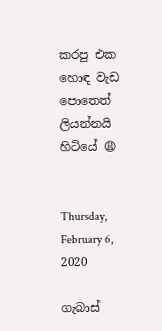කරපු එක හොඳ වැඩ පොතෙත් ලියන්නයි හිටියේ 😩


Thursday, February 6, 2020

ගැබාස්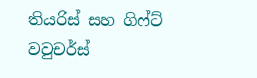තියරිස් සහ ගිෆ්ට් වවුචර්ස්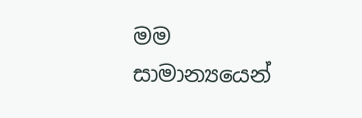මම සාමාන්‍යයෙන්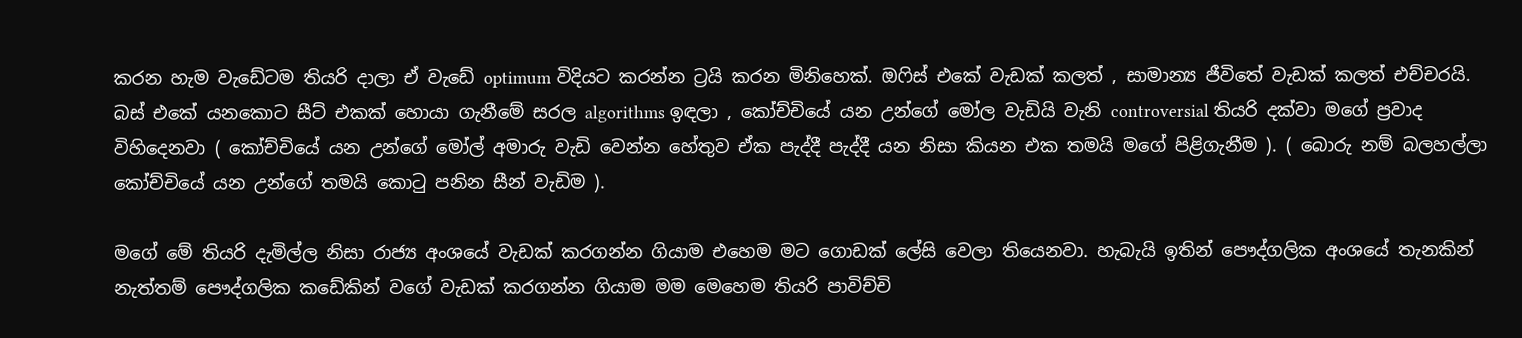කරන හැම වැඩේටම තියරි දාලා ඒ වැඩේ optimum විදියට කරන්න ට්‍රයි කරන මිනිහෙක්. ඔෆිස් එකේ වැඩක් කලත් , සාමාන්‍ය ජීවිතේ වැඩක් කලත් එච්චරයි. බස් එකේ යනකොට සීට් එකක් හොයා ගැනීමේ සරල algorithms ඉඳලා , කෝච්චියේ යන උන්ගේ මෝල වැඩියි වැනි controversial තියරි දක්වා මගේ ප්‍රවාද විහිදෙනවා ( කෝච්චියේ යන උන්ගේ මෝල් අමාරු වැඩි වෙන්න හේතුව ඒක පැද්දී පැද්දී යන නිසා කියන එක තමයි මගේ පිළිගැනීම ). ( බොරු නම් බලහල්ලා කෝච්චියේ යන උන්ගේ තමයි කොටු පනින සීන් වැඩිම ).

මගේ මේ තියරි දැමිල්ල නිසා රාජ්‍ය අංශයේ වැඩක් කරගන්න ගියාම එහෙම මට ගොඩක් ලේසි වෙලා තියෙනවා. හැබැයි ඉතින් පෞද්ගලික අංශයේ තැනකින් නැත්තම් පෞද්ගලික කඩේකින් වගේ වැඩක් කරගන්න ගියාම මම මෙහෙම තියරි පාවිච්චි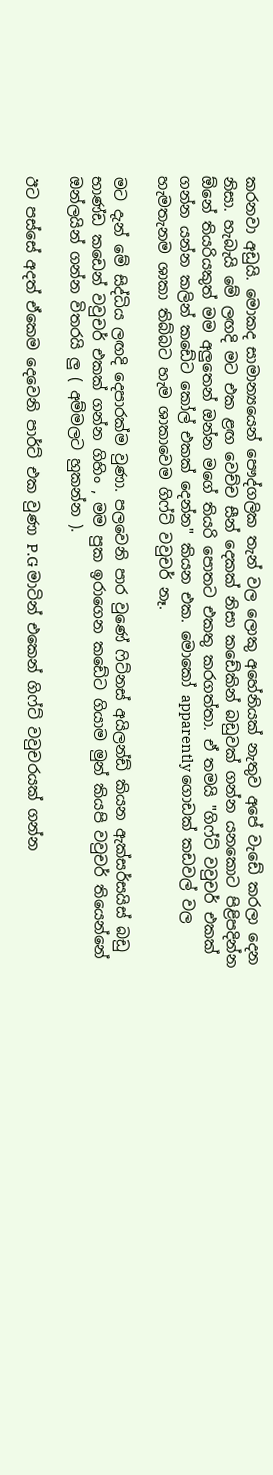කරනවා අඩුයි. මොකද සාමාන්‍යයෙන් පෞද්ගලික තැන් වල ලොකු අහේනියක් නැතුව අපේ වැඩේ කරලා දෙන නිසා. හැබැයි මේ ලඟදි මට එක ළඟ වෙච්ච සීන් දෙකක් නිසා කඩේකින් බඩුවක් ගන්න යනකොට පිළිපදින්න ඕනේ තියරියකුත් මම අලුතෙන් ඔන්න මගේ තියරි පොතට එකතු කරගත්තා. ඒ තමයි "ගිෆ්ට් වවුචර් එකක් ගන්න යන්න කලින් කඩේට කෝල් එකක් දෙන්න" කියන එක. මොකෝ apparently ගොඩක් කඩවල් වල හැමතැනම ශාකා තිබ්බට හැම ශාකාවෙම ගිෆ්ට් වවුචර් නෑ.

මට දැන් මේ සිද්ධිය ලඟදි දෙපාරක්ම වුණා. පලවෙනි පාර වුණේ ෆිට්නස් අයිලන්ඩ් කියන ඇක්සර්සයිස් බඩු භාණ්ඩ කඩෙන් වවුචර් එකක් ගන්න ගිහිං , මම පුක ඉරාගෙන කඩේට ගියාම මුන් කියපි වවුචර් තියෙන්නේ ඔන්ලයින් ගන්න විතරයි ලු ( අම්මලට හුකන්න ).

ඊට පස්සේ අදත් ඒකෙම දෙවෙනි පාර්ට් එක වුණා P.G මාටින් එකෙන් ගිෆ්ට් වවුචරයක් ගන්න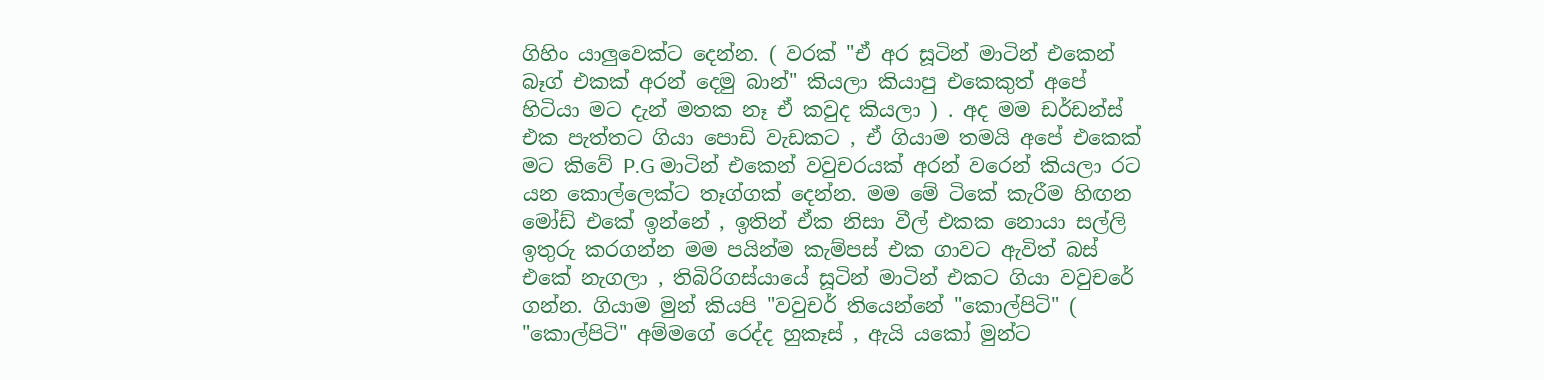ගිහිං යාලුවෙක්ට දෙන්න. ( වරක් "ඒ අර සූටින් මාටින් එකෙන් බෑග් එකක් අරන් දෙමු බාන්" කියලා කියාපු එකෙකුත් අපේ හිටියා මට දැන් මතක නෑ ඒ කවුද කියලා ) . අද මම ඩර්ඩන්ස් එක පැත්තට ගියා පොඩි වැඩකට , ඒ ගියාම තමයි අපේ එකෙක් මට කිවේ P.G මාටින් එකෙන් වවුචරයක් අරන් වරෙන් කියලා රට යන කොල්ලෙක්ට තෑග්ගක් දෙන්න. මම මේ ටිකේ කැරීම හිඟන මෝඩ් එකේ ඉන්නේ , ඉතින් ඒක නිසා වීල් එකක නොයා සල්ලි ඉතුරු කරගන්න මම පයින්ම කැම්පස් එක ගාවට ඇවිත් බස් එකේ නැගලා , තිබිරිගස්යායේ සූටින් මාටින් එකට ගියා වවුචරේ ගන්න. ගියාම මුන් කියපි "වවුචර් තියෙන්නේ "කොල්පිටි" ( "කොල්පිටි" අම්මගේ රෙද්ද හුකෑස් , ඇයි යකෝ මුන්ට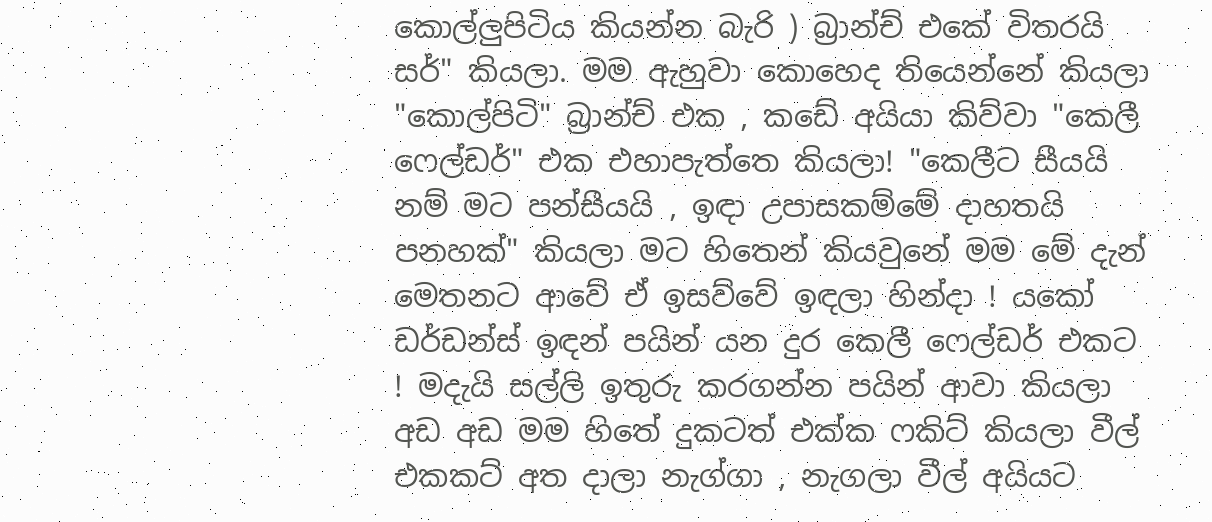කොල්ලුපිටිය කියන්න බැරි ) බ්‍රාන්ච් එකේ විතරයි සර්" කියලා. මම ඇහුවා කොහෙද තියෙන්නේ කියලා "කොල්පිටි" බ්‍රාන්ච් එක , කඩේ අයියා කිව්වා "කෙලී ෆෙල්ඩර්" එක එහාපැත්තෙ කියලා! "කෙලීට සීයයි නම් මට පන්සීයයි , ඉඳා උපාසකම්මේ දාහතයි පනහක්" කියලා මට හිතෙන් කියවුනේ මම මේ දැන් මෙතනට ආවේ ඒ ඉසව්වේ ඉඳලා හින්දා ! යකෝ ඩර්ඩන්ස් ඉඳන් පයින් යන දුර කෙලී ෆෙල්ඩර් එකට ! මදැයි සල්ලි ඉතුරු කරගන්න පයින් ආවා කියලා අඩ අඩ මම හිතේ දුකටත් එක්ක ෆකිට් කියලා වීල් එකකට් අත දාලා නැග්ගා , නැගලා වීල් අයියට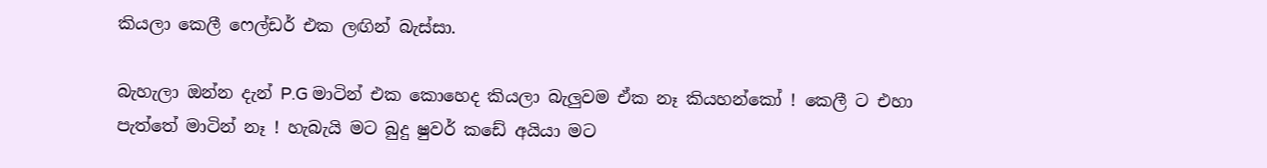කියලා කෙලී ෆෙල්ඩර් එක ලඟින් බැස්සා.

බැහැලා ඔන්න දැන් P.G මාටින් එක කොහෙද කියලා බැලුවම ඒක නෑ කියහන්කෝ ! කෙලී ට එහා පැත්තේ මාටින් නෑ ! හැබැයි මට බුදු ෂුවර් කඩේ අයියා මට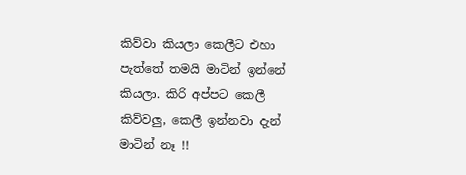කිව්වා කියලා කෙලීට එහා පැත්තේ තමයි මාටින් ඉන්නේ කියලා. කිරි අප්පට කෙලී කිව්වලු, කෙලී ඉන්නවා දැන් මාටින් නෑ !!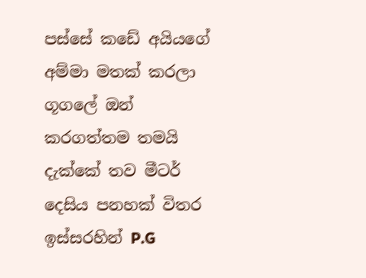පස්සේ කඩේ අයියගේ අම්මා මතක් කරලා ගූගලේ ඔන් කරගත්තම තමයි දැක්කේ තව මීටර් දෙසිය පනහක් විතර ඉස්සරහින් P.G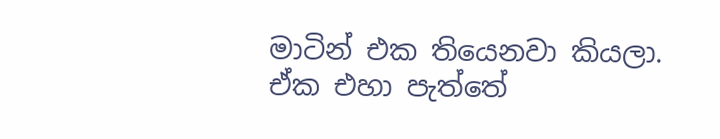මාටින් එක තියෙනවා කියලා. ඒක එහා පැත්තේ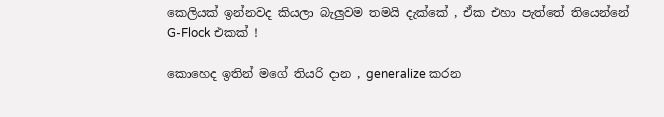කෙලියක් ඉන්නවද කියලා බැලුවම තමයි දැක්කේ , ඒක එහා පැත්තේ තියෙන්නේ G-Flock එකක් !

කොහෙද ඉතින් මගේ තියරි දාන , generalize කරන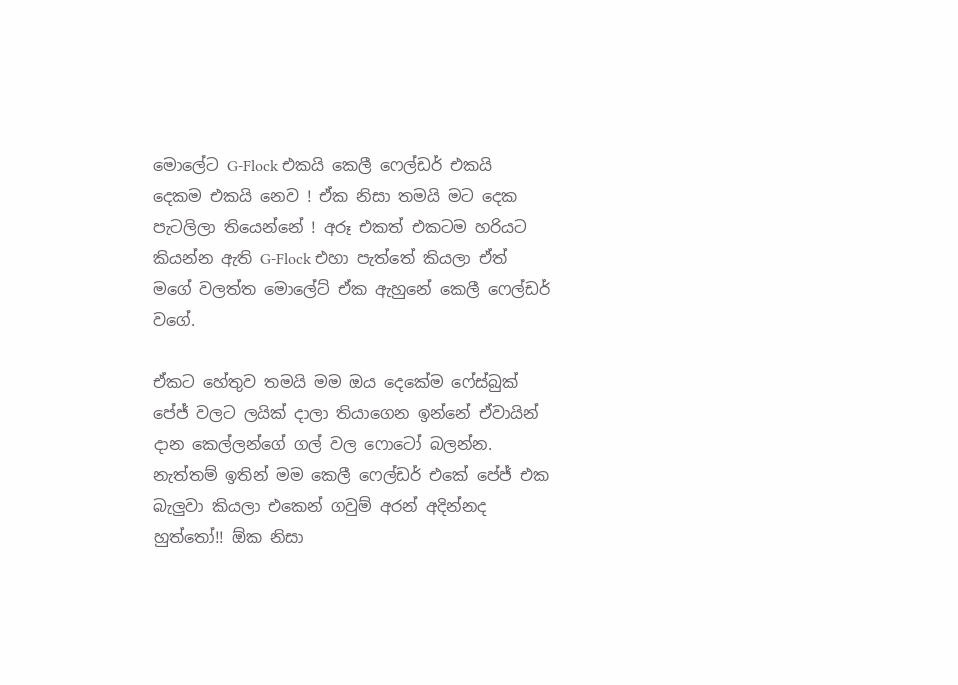මොලේට G-Flock එකයි කෙලී ෆෙල්ඩර් එකයි දෙකම එකයි නෙව ! ඒක නිසා තමයි මට දෙක පැටලිලා තියෙන්නේ ! අරූ එකත් එකටම හරියට කියන්න ඇති G-Flock එහා පැත්තේ කියලා ඒත් මගේ වලත්ත මොලේට් ඒක ඇහුනේ කෙලී ෆෙල්ඩර් වගේ.

ඒකට හේතුව තමයි මම ඔය දෙකේම ෆේස්බුක් පේජ් වලට ලයික් දාලා තියාගෙන ඉන්නේ ඒවායින් දාන කෙල්ලන්ගේ ගල් වල ෆොටෝ බලන්න. නැත්තම් ඉතින් මම කෙලී ෆෙල්ඩර් එකේ පේජ් එක බැලුවා කියලා එකෙන් ගවුම් අරන් අදින්නද හුත්තෝ!! ඕක නිසා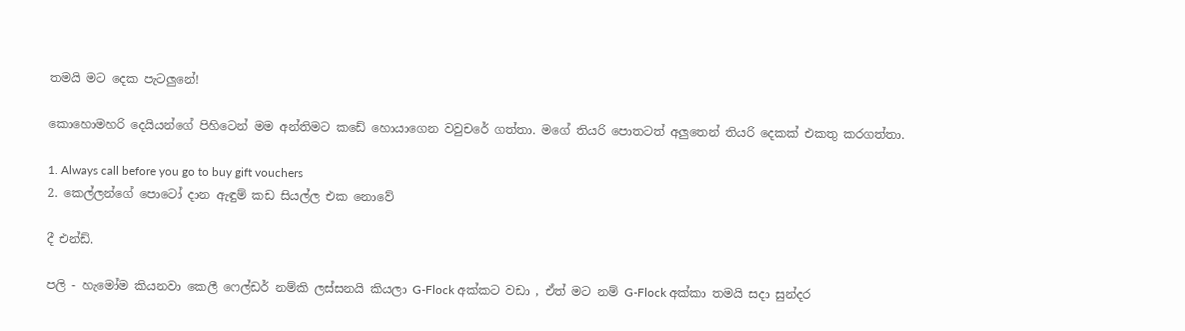තමයි මට දෙක පැටලුනේ!

කොහොමහරි දෙයියන්ගේ පිහිටෙන් මම අන්තිමට කඩේ හොයාගෙන වවුචරේ ගත්තා. මගේ තියරි පොතටත් අලුතෙන් තියරි දෙකක් එකතු කරගත්තා.

1. Always call before you go to buy gift vouchers
2. කෙල්ලන්ගේ පොටෝ දාන ඇඳුම් කඩ සියල්ල එක නොවේ

දී එන්ඩ්.

පලි - හැමෝම කියනවා කෙලී ෆෙල්ඩර් නම්කි ලස්සනයි කියලා G-Flock අක්කට වඩා , ඒත් මට නම් G-Flock අක්කා තමයි සදා සුන්දර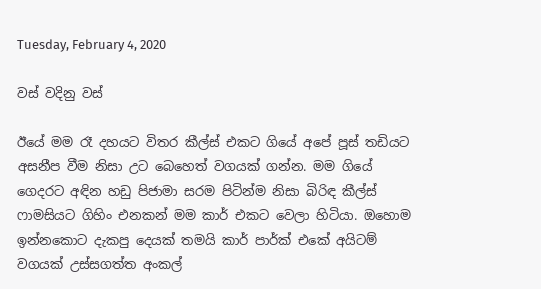Tuesday, February 4, 2020

වස් වදිනු වස්

ඊයේ මම රෑ දහයට විතර කීල්ස් එකට ගියේ අපේ පූස් තඩියට අසනීප වීම නිසා උට බෙහෙත් වගයක් ගන්න. මම ගියේ ගෙදරට අඳින හඩු පිජාමා සරම පිටින්ම නිසා බිරිඳ කීල්ස් ෆාමසියට ගිහිං එනකන් මම කාර් එකට වෙලා හිටියා. ඔහොම ඉන්නකොට දැකපු දෙයක් තමයි කාර් පාර්ක් එකේ අයිටම් වගයක් උස්සගත්ත අංකල්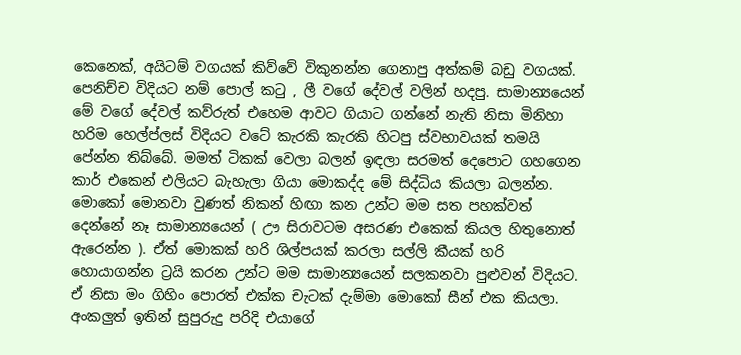කෙනෙක්, අයිටම් වගයක් කිව්වේ විකුනන්න ගෙනාපු අත්කම් බඩු වගයක්. පෙනිච්ච විදියට නම් පොල් කටු , ලී වගේ දේවල් වලින් හදපු. සාමාන්‍යයෙන් මේ වගේ දේවල් කව්රුත් එහෙම ආවට ගියාට ගන්නේ නැති නිසා මිනිහා හරිම හෙල්ප්ලස් විදියට වටේ කැරකි කැරකි හිටපු ස්වභාවයක් තමයි පේන්න තිබ්බේ. මමත් ටිකක් වෙලා බලන් ඉඳලා සරමත් දෙපොට ගහගෙන කාර් එකෙන් එලියට බැහැලා ගියා මොකද්ද මේ සිද්ධිය කියලා බලන්න. මොකෝ මොනවා වුණත් නිකන් හිඟා කන උන්ට මම සත පහක්වත් දෙන්නේ නෑ සාමාන්‍යයෙන් ( ඌ සිරාවටම අසරණ එකෙක් කියල හිතුනොත් ඇරෙන්න ). ඒත් මොකක් හරි ශිල්පයක් කරලා සල්ලි කීයක් හරි හොයාගන්න ට්‍රයි කරන උන්ට මම සාමාන්‍යයෙන් සලකනවා පුළුවන් විදියට. ඒ නිසා මං ගිහිං පොරත් එක්ක චැටක් දැම්මා මොකෝ සීන් එක කියලා. අංකලුත් ඉතින් සුපුරුදු පරිදි එයාගේ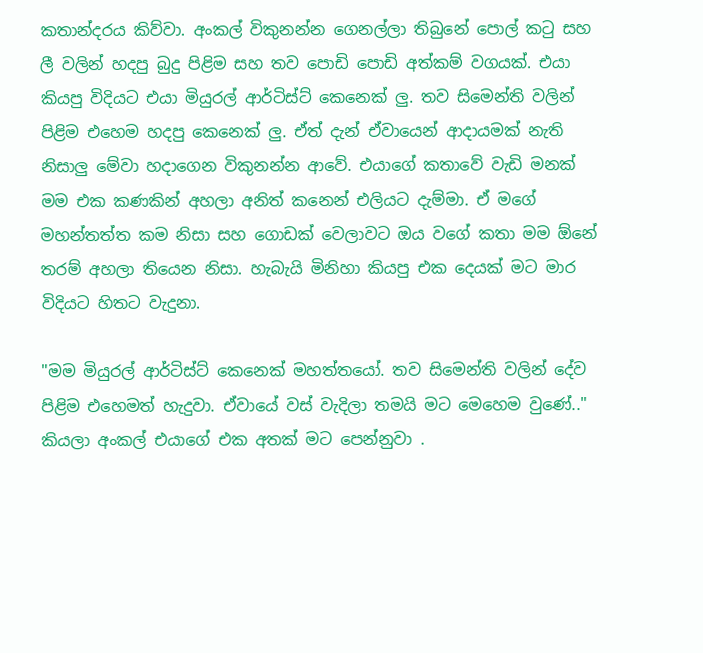කතාන්දරය කිව්වා. අංකල් විකුනන්න ගෙනල්ලා තිබුනේ පොල් කටු සහ ලී වලින් හදපු බුදු පිළිම සහ තව පොඩි පොඩි අත්කම් වගයක්. එයා කියපු විදියට එයා මියුරල් ආර්ටිස්ට් කෙනෙක් ලු. තව සිමෙන්ති වලින් පිළිම එහෙම හදපු කෙනෙක් ලු. ඒත් දැන් ඒවායෙන් ආදායමක් නැති නිසාලු මේවා හදාගෙන විකුනන්න ආවේ. එයාගේ කතාවේ වැඩි මනක් මම එක කණකින් අහලා අනිත් කනෙන් එලියට දැම්මා. ඒ මගේ මහන්තත්ත කම නිසා සහ ගොඩක් වෙලාවට ඔය වගේ කතා මම ඕනේ තරම් අහලා තියෙන නිසා. හැබැයි මිනිහා කියපු එක දෙයක් මට මාර විදියට හිතට වැදුනා.

"මම මියුරල් ආර්ටිස්ට් කෙනෙක් මහත්තයෝ. තව සිමෙන්ති වලින් දේව පිළිම එහෙමත් හැදුවා. ඒවායේ වස් වැදිලා තමයි මට මෙහෙම වුණේ.." කියලා අංකල් එයාගේ එක අතක් මට පෙන්නුවා .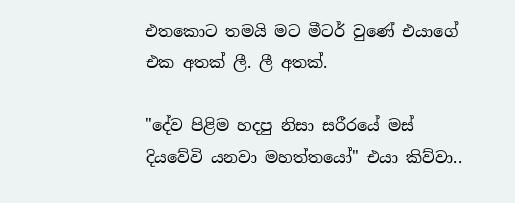එතකොට තමයි මට මීටර් වුණේ එයාගේ එක අතක් ලී. ලී අතක්.

"දේව පිළිම හදපු නිසා සරීරයේ මස් දියවේවි යනවා මහත්තයෝ" එයා කිව්වා..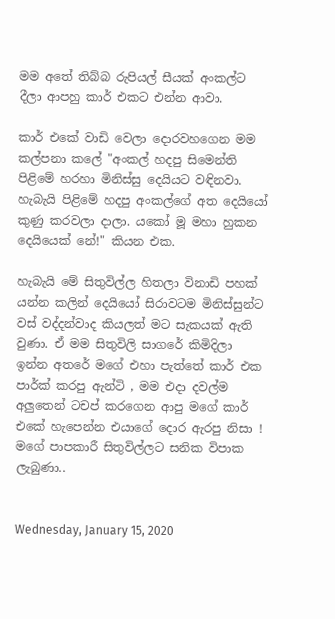මම අතේ තිබ්බ රුපියල් සීයක් අංකල්ට දීලා ආපහු කාර් එකට එන්න ආවා.

කාර් එකේ වාඩි වෙලා දොරවහගෙන මම කල්පනා කලේ "අංකල් හදපු සිමෙන්ති පිළිමේ හරහා මිනිස්සු දෙයියට වඳිනවා. හැබැයි පිළිමේ හදපු අංකල්ගේ අත දෙයියෝ කුණු කරවලා දාලා. යකෝ මූ මහා හුකන දෙයියෙක් නේ!" කියන එක.

හැබැයි මේ සිතුවිල්ල හිතලා විනාඩි පහක් යන්න කලින් දෙයියෝ සිරාවටම මිනිස්සුන්ට වස් වද්දන්වාද කියලත් මට සැකයක් ඇති වුණා. ඒ මම සිතුවිලි සාගරේ කිමිදිලා ඉන්න අතරේ මගේ එහා පැත්තේ කාර් එක පාර්ක් කරපු ඇන්ටි , මම එදා දවල්ම අලුතෙන් ටචප් කරගෙන ආපු මගේ කාර් එකේ හැපෙන්න එයාගේ දොර ඇරපු නිසා ! මගේ පාපකාරී සිතුවිල්ලට සනික විපාක ලැබුණා..


Wednesday, January 15, 2020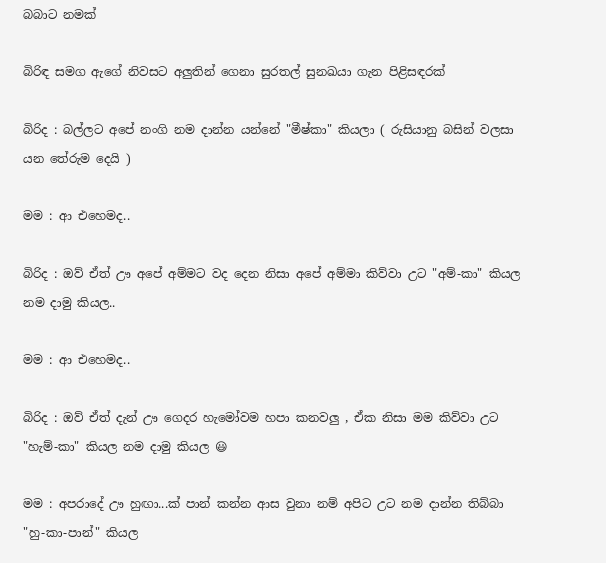බබාට නමක්

බිරිඳ සමග ඇගේ නිවසට අලුතින් ගෙනා සුරතල් සුනඛයා ගැන පිළිසඳරක්

බිරිද : බල්ලට අපේ නංගි නම දාන්න යන්නේ "මීෂ්කා" කියලා ( රුසියානු බසින් වලසා යන තේරුම දෙයි )

මම : ආ එහෙමද..

බිරිද : ඔව් ඒත් ඌ අපේ අම්මට වද දෙන නිසා අපේ අම්මා කිව්වා උට "අම්-කා" කියල නම දාමු කියල..

මම : ආ එහෙමද..

බිරිද : ඔව් ඒත් දැන් ඌ ගෙදර හැමෝවම හපා කනවලු , ඒක නිසා මම කිව්වා උට "හැම්-කා" කියල නම දාමු කියල 😃

මම : අපරාදේ ඌ හුඟා...ක් පාන් කන්න ආස වුනා නම් අපිට උට නම දාන්න තිබ්බා "හු-කා-පාන්" කියල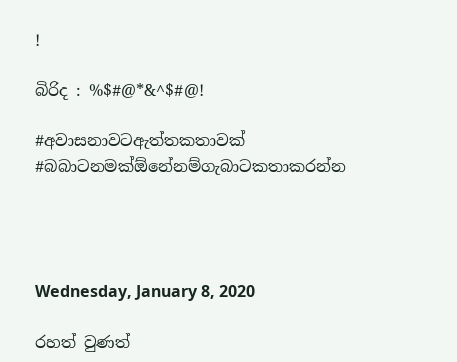!

බිරිද : %$#@*&^$#@!

#අවාසනාවටඇත්තකතාවක්
#බබාටනමක්ඕනේනම්ගැබාටකතාකරන්න




Wednesday, January 8, 2020

රහත් වුණත්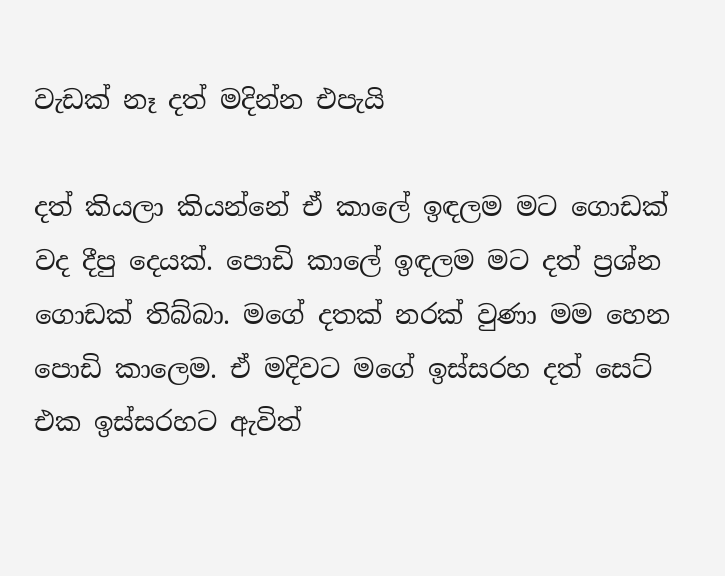වැඩක් නෑ දත් මදින්න එපැයි

දත් කියලා කියන්නේ ඒ කාලේ ඉඳලම මට ගොඩක් වද දීපු දෙයක්. පොඩි කාලේ ඉඳලම මට දත් ප්‍රශ්න ගොඩක් තිබ්බා. මගේ දතක් නරක් වුණා මම හෙන පොඩි කාලෙම. ඒ මදිවට මගේ ඉස්සරහ දත් සෙට් එක ඉස්සරහට ඇවිත්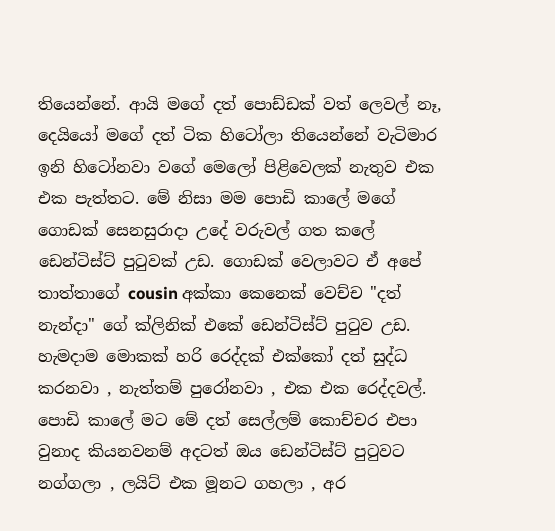තියෙන්නේ. ආයි මගේ දත් පොඩ්ඩක් වත් ලෙවල් නෑ, දෙයියෝ මගේ දත් ටික හිටෝලා තියෙන්නේ වැටිමාර ඉනි හිටෝනවා වගේ මෙලෝ පිළිවෙලක් නැතුව එක එක පැත්තට. මේ නිසා මම පොඩි කාලේ මගේ ගොඩක් සෙනසුරාදා උදේ වරුවල් ගත කලේ ඩෙන්ටිස්ට් පුටුවක් උඩ. ගොඩක් වෙලාවට ඒ අපේ තාත්තාගේ cousin අක්කා කෙනෙක් වෙච්ච "දත් නැන්දා" ගේ ක්ලිනික් එකේ ඩෙන්ටිස්ට් පුටුව උඩ. හැමදාම මොකක් හරි රෙද්දක් එක්කෝ දත් සුද්ධ කරනවා , නැත්තම් පුරෝනවා , එක එක රෙද්දවල්. පොඩි කාලේ මට මේ දත් සෙල්ලම් කොච්චර එපා වුනාද කියනවනම් අදටත් ඔය ඩෙන්ටිස්ට් පුටුවට නග්ගලා , ලයිට් එක මූනට ගහලා , අර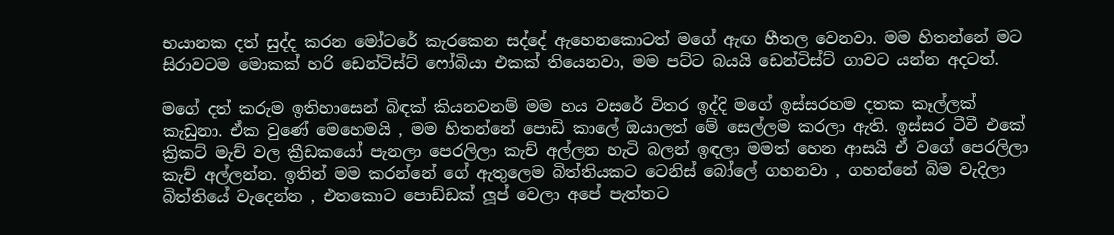භයානක දත් සුද්ද කරන මෝටරේ කැරකෙන සද්දේ ඇහෙනකොටත් මගේ ඇඟ හීතල වෙනවා. මම හිතන්නේ මට සිරාවටම මොකක් හරි ඩෙන්ටිස්ට් ෆෝබියා එකක් තියෙනවා, මම පට්ට බයයි ඩෙන්ටිස්ට් ගාවට යන්න අදටත්.

මගේ දත් කරුම ඉතිහාසෙන් බිඳක් කියනවනම් මම හය වසරේ විතර ඉද්දි මගේ ඉස්සරහම දතක කෑල්ලක් කැඩුනා. ඒක වුණේ මෙහෙමයි , මම හිතන්නේ පොඩි කාලේ ඔයාලත් මේ සෙල්ලම කරලා ඇති. ඉස්සර ටීවී එකේ ක්‍රිකට් මැච් වල ක්‍රීඩකයෝ පැනලා පෙරලිලා කැච් අල්ලන හැටි බලන් ඉඳලා මමත් හෙන ආසයි ඒ වගේ පෙරලිලා කැච් අල්ලන්න. ඉතින් මම කරන්නේ ගේ ඇතුලෙම බිත්තියකට ටෙනිස් බෝලේ ගහනවා , ගහන්නේ බිම වැදිලා බිත්තියේ වැදෙන්න , එතකොට පොඩ්ඩක් ලූප් වෙලා අපේ පැත්තට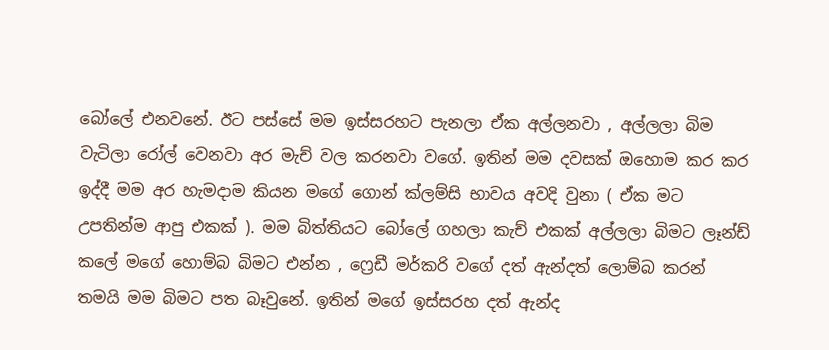බෝලේ එනවනේ. ඊට පස්සේ මම ඉස්සරහට පැනලා ඒක අල්ලනවා , අල්ලලා බිම වැටිලා රෝල් වෙනවා අර මැච් වල කරනවා වගේ. ඉතින් මම දවසක් ඔහොම කර කර ඉද්දී මම අර හැමදාම කියන මගේ ගොන් ක්ලම්සි භාවය අවදි වුනා ( ඒක මට උපතින්ම ආපු එකක් ). මම බිත්තියට බෝලේ ගහලා කැච් එකක් අල්ලලා බිමට ලෑන්ඩ් කලේ මගේ හොම්බ බිමට එන්න , ෆ්‍රෙඩී මර්කරි වගේ දත් ඇන්දත් ලොම්බ කරන් තමයි මම බිමට පත බෑවුනේ. ඉතින් මගේ ඉස්සරහ දත් ඇන්ද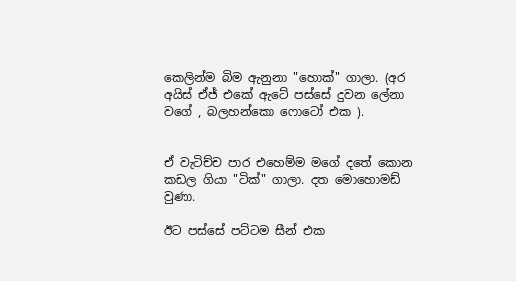කෙලින්ම බිම ඇනුනා "හොක්" ගාලා. (අර අයිස් ඒජ් එකේ ඇටේ පස්සේ දුවන ලේනා වගේ , බලහන්කො ෆොටෝ එක ).


ඒ වැටිච්ච පාර එහෙම්ම මගේ දතේ කොන කඩල ගියා "ටික්" ගාලා. දත මොහොමඩ් වුණා.

ඊට පස්සේ පට්ටම සීන් එක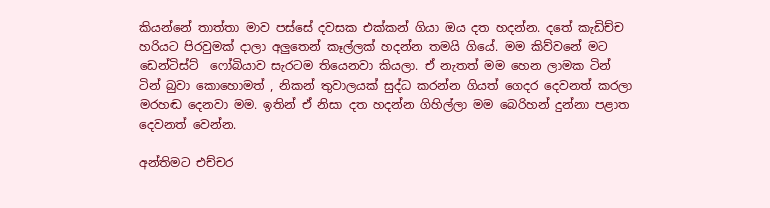කියන්නේ තාත්තා මාව පස්සේ දවසක එක්කන් ගියා ඔය දත හදන්න. දතේ කැඩිච්ච හරියට පිරවුමක් දාලා අලුතෙන් කෑල්ලක් හදන්න තමයි ගියේ. මම කිව්වනේ මට ඩෙන්ටිස්ට්  ෆෝබියාව සැරටම තියෙනවා කියලා. ඒ නැතත් මම හෙන ලාමක ටින් ටින් බුවා කොහොමත් , නිකන් තුවාලයක් සුද්ධ කරන්න ගියත් ගෙදර දෙවනත් කරලා මරහඬ දෙනවා මම. ඉතින් ඒ නිසා දත හදන්න ගිහිල්ලා මම බෙරිහන් දුන්නා පළාත දෙවනත් වෙන්න.

අන්තිමට එච්චර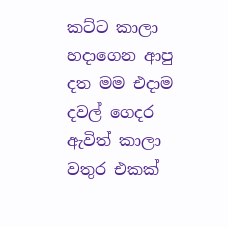කට්ට කාලා හදාගෙන ආපු දත මම එදාම දවල් ගෙදර ඇවිත් කාලා වතුර එකක්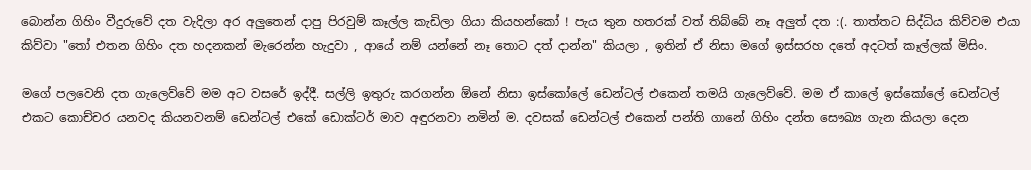බොන්න ගිහිං වීදුරුවේ දත වැදිලා අර අලුතෙන් දාපු පිරවුම් කෑල්ල කැඩිලා ගියා කියහන්කෝ ! පැය තුන හතරක් වත් තිබ්බේ නෑ අලුත් දත :(. තාත්තට සිද්ධිය කිව්වම එයා කිව්වා "තෝ එතන ගිහිං දත හදනකන් මැරෙන්න හැදුවා , ආයේ නම් යන්නේ නෑ තොට දත් දාන්න" කියලා , ඉතින් ඒ නිසා මගේ ඉස්සරහ දතේ අදටත් කෑල්ලක් මිසිං.

මගේ පලවෙනි දත ගැලෙව්වේ මම අට වසරේ ඉද්දී. සල්ලි ඉතුරු කරගන්න ඕනේ නිසා ඉස්කෝලේ ඩෙන්ටල් එකෙන් තමයි ගැලෙව්වේ. මම ඒ කාලේ ඉස්කෝලේ ඩෙන්ටල් එකට කොච්චර යනවද කියනවනම් ඩෙන්ටල් එකේ ඩොක්ටර් මාව අඳුරනවා නමින් ම. දවසක් ඩෙන්ටල් එකෙන් පන්ති ගානේ ගිහිං දන්ත සෞඛ්‍ය ගැන කියලා දෙන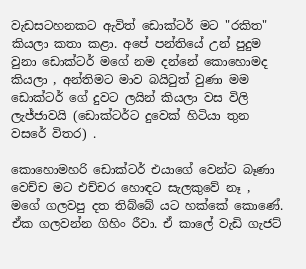වැඩසටහනකට ඇවිත් ඩොක්ටර් මට "රකිත" කියලා කතා කළා. අපේ පන්තියේ උන් පුදුම වුනා ඩොක්ටර් මගේ නම දන්නේ කොහොමද කියලා , අන්තිමට මාව බයිටුත් වුණා මම ඩොක්ටර් ගේ දුවට ලයින් කියලා වස විලි ලැජ්ජාවයි (ඩොක්ටර්ට දුවෙක් හිටියා තුන වසරේ විතර) .

කොහොමහරි ඩොක්ටර් එයාගේ වෙන්ට බෑණා වෙච්ච මට එච්චර හොඳට සැලකුවේ නෑ , මගේ ගලවපු දත තිබ්බේ යට හක්කේ කොණේ. ඒක ගලවන්න ගිහිං රීවා. ඒ කාලේ වැඩි ගැජට්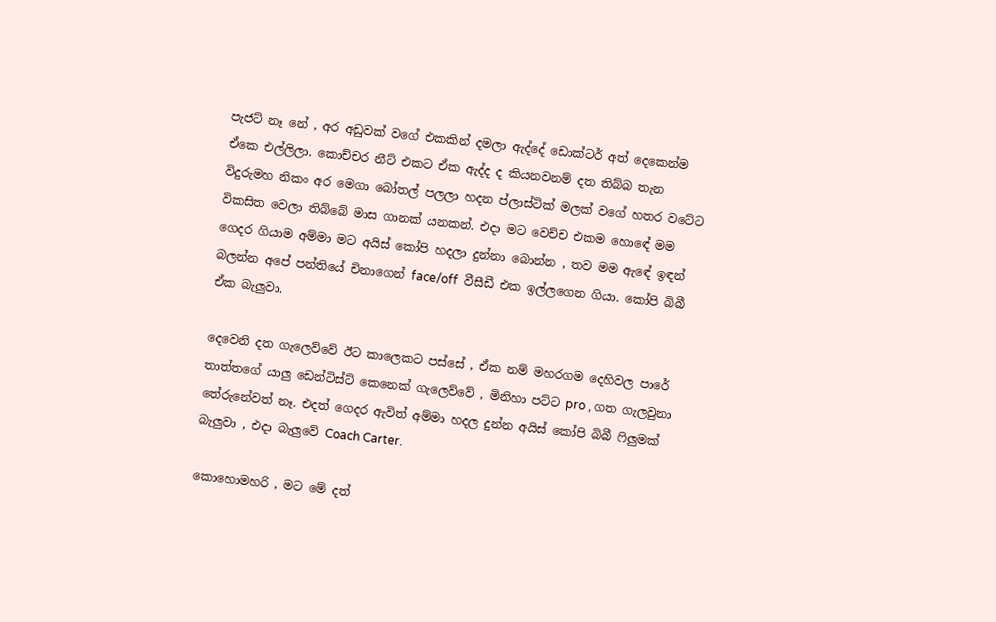පැජට් නෑ නේ , අර අඩුවක් වගේ එකකින් දමලා ඇද්දේ ඩොක්ටර් අත් දෙකෙන්ම ඒකෙ එල්ලිලා. කොච්චර නීට් එකට ඒක ඇද්ද ද කියනවනම් දත තිබ්බ තැන විදුරුමහ නිකං අර මෙගා බෝතල් පලලා හදන ප්ලාස්ටික් මලක් වගේ හතර වටේට විකසිත වෙලා තිබ්බේ මාස ගානක් යනකන්. එදා මට වෙච්ච එකම හොඳේ මම ගෙදර ගියාම අම්මා මට අයිස් කෝපි හදලා දුන්නා බොන්න , තව මම ඇඳේ ඉඳන් බලන්න අපේ පන්තියේ චිනාගෙන් face/off  වීසීඩී එක ඉල්ලගෙන ගියා. කෝපි බිබී ඒක බැලුවා.

දෙවෙනි දත ගැලෙව්වේ ඊට කාලෙකට පස්සේ , ඒක නම් මහරගම දෙහිවල පාරේ තාත්තගේ යාලු ඩෙන්ටිස්ට් කෙනෙක් ගැලෙව්වේ , මිනිහා පට්ට pro , ගත ගැලවුනා තේරුනේවත් නෑ. එදත් ගෙදර ඇවිත් අම්මා හදල දුන්න අයිස් කෝපි බිබී ෆිලුමක් බැලුවා , එදා බැලුවේ Coach Carter.

කොහොමහරි , මට මේ දත්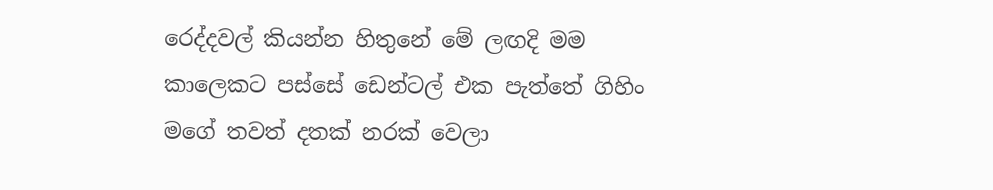රෙද්දවල් කියන්න හිතුනේ මේ ලඟදි මම කාලෙකට පස්සේ ඩෙන්ටල් එක පැත්තේ ගිහිං මගේ තවත් දතක් නරක් වෙලා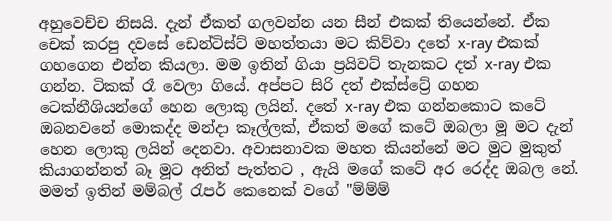අහුවෙච්ච නිසයි. දැන් ඒකත් ගලවන්න යන සීන් එකක් තියෙන්නේ. ඒක චෙක් කරපු දවසේ ඩෙන්ටිස්ට් මහත්තයා මට කිව්වා දතේ x-ray එකක් ගහගෙන එන්න කියලා. මම ඉතින් ගියා ප්‍රයිවට් තැනකට දත් x-ray එක ගන්න. ටිකක් රෑ වෙලා ගියේ. අප්පට සිරි දත් එක්ස්ට්‍රේ ගහන ටෙක්නීශියන්ගේ හෙන ලොකු ලයින්. දතේ x-ray එක ගන්නකොට කටේ ඔබනවනේ මොකද්ද මන්දා කෑල්ලක්, ඒකත් මගේ කටේ ඔබලා මූ මට දැන් හෙන ලොකු ලයින් දෙනවා. අවාසනාවක මහත කියන්නේ මට මුට මුකුත් කියාගන්නත් බෑ මූට අනිත් පැත්තට , ඇයි මගේ කටේ අර රෙද්ද ඔබල නේ. මමත් ඉතින් මම්බල් රැපර් කෙනෙක් වගේ "ම්ම්ම්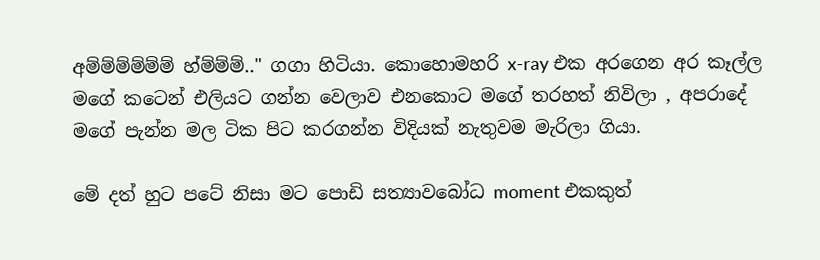අම්ම්ම්ම්ම්ම් හ්ම්ම්ම්.." ගගා හිටියා. කොහොමහරි x-ray එක අරගෙන අර කෑල්ල මගේ කටෙන් එලියට ගන්න වෙලාව එනකොට මගේ තරහත් නිවිලා , අපරාදේ මගේ පැන්න මල ටික පිට කරගන්න විදියක් නැතුවම මැරිලා ගියා.

මේ දත් හුට පටේ නිසා මට පොඩි සත්‍යාවබෝධ moment එකකුත්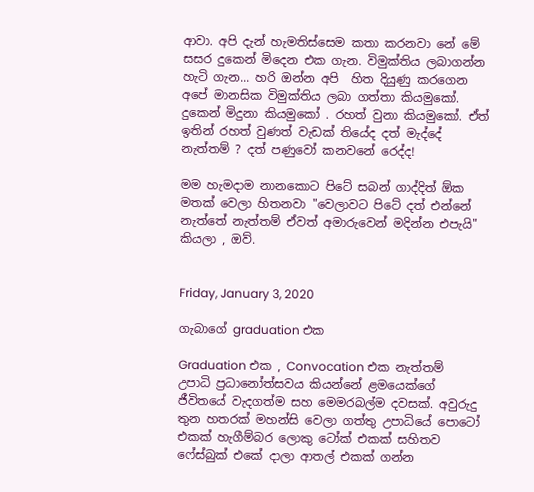ආවා. අපි දැන් හැමතිස්සෙම කතා කරනවා නේ මේ සසර දුකෙන් මිදෙන එක ගැන. විමුක්තිය ලබාගන්න හැටි ගැන... හරි ඔන්න අපි  හිත දියුණු කරගෙන අපේ මානසික විමුක්තිය ලබා ගත්තා කියමුකෝ. දුකෙන් මිදුනා කියමුකෝ . රහත් වුනා කියමුකෝ. ඒත් ඉතින් රහත් වුණත් වැඩක් තියේද දත් මැද්දේ නැත්තම් ? දත් පණුවෝ කනවනේ රෙද්ද!

මම හැමදාම නානකොට පිටේ සබන් ගාද්දිත් ඕක මතක් වෙලා හිතනවා "වෙලාවට පිටේ දත් එන්නේ නැත්තේ නැත්තම් ඒවත් අමාරුවෙන් මදින්න එපැයි" කියලා , ඔව්.


Friday, January 3, 2020

ගැබාගේ graduation එක

Graduation එක , Convocation එක නැත්තම් උපාධි ප්‍රධානෝත්සවය කියන්නේ ළමයෙක්ගේ ජීවිතයේ වැදගත්ම සහ මෙමරබල්ම දවසක්. අවුරුදු තුන හතරක් මහන්සි වෙලා ගත්තු උපාධියේ පොටෝ එකක් හැගීම්බර ලොකු ටෝක් එකක් සහිතව ෆේස්බුක් එකේ දාලා ආතල් එකක් ගන්න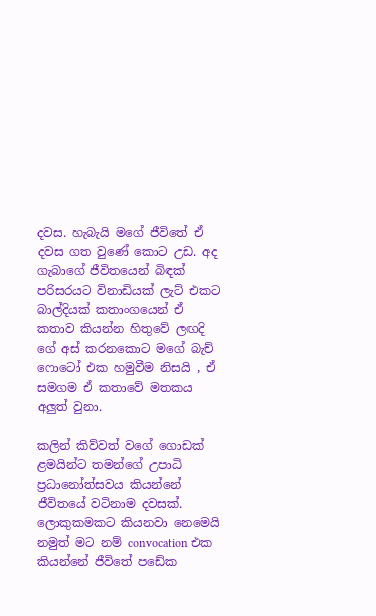දවස. හැබැයි මගේ ජීවිතේ ඒ දවස ගත වුණේ කොට උඩ. අද ගැබාගේ ජීවිතයෙන් බිඳක් පරිසරයට විනාඩියක් ලැට් එකට බාල්දියක් කතාංගයෙන් ඒ කතාව කියන්න හිතුවේ ලඟදි ගේ අස් කරනකොට මගේ බැච් ෆොටෝ එක හමුවීම නිසයි , ඒ සමගම ඒ කතාවේ මතකය අලුත් වුනා.

කලින් කිව්වත් වගේ ගොඩක් ළමයින්ට තමන්ගේ උපාධි ප්‍රධානෝත්සවය කියන්නේ ජීවිතයේ වටිනාම දවසක්. ලොකුකමකට කියනවා නෙමෙයි නමුත් මට නම් convocation එක කියන්නේ ජීවිතේ පඩේක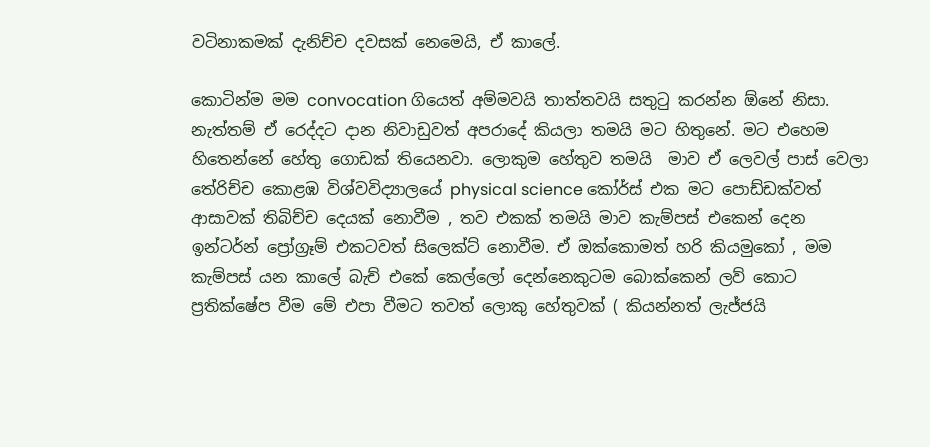වටිනාකමක් දැනිච්ච දවසක් නෙමෙයි, ඒ කාලේ.

කොටින්ම මම convocation ගියෙත් අම්මවයි තාත්තවයි සතුටු කරන්න ඕනේ නිසා. නැත්තම් ඒ රෙද්දට දාන නිවාඩුවත් අපරාදේ කියලා තමයි මට හිතුනේ. මට එහෙම හිතෙන්නේ හේතු ගොඩක් තියෙනවා. ලොකුම හේතුව තමයි  මාව ඒ ලෙවල් පාස් වෙලා තේරිච්ච කොළඹ විශ්වවිද්‍යාලයේ physical science කෝර්ස් එක මට පොඩ්ඩක්වත් ආසාවක් තිබිච්ච දෙයක් නොවීම , තව එකක් තමයි මාව කැම්පස් එකෙන් දෙන ඉන්ටර්න් ප්‍රෝග්‍රෑම් එකටවත් සිලෙක්ට් නොවීම. ඒ ඔක්කොමත් හරි කියමුකෝ , මම කැම්පස් යන කාලේ බැච් එකේ කෙල්ලෝ දෙන්නෙකුටම බොක්කෙන් ලව් කොට ප්‍රතික්ෂේප වීම මේ එපා වීමට තවත් ලොකු හේතුවක් ( කියන්නත් ලැජ්ජයි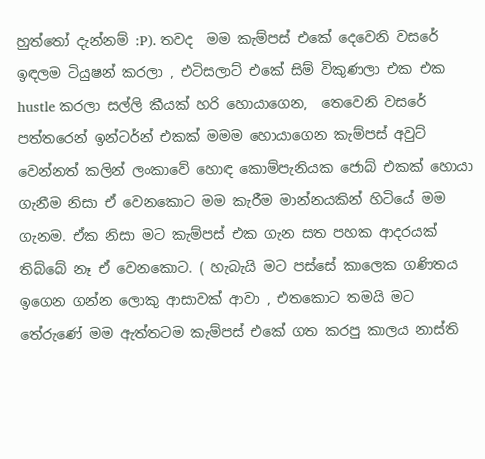හුත්තෝ දැන්නම් :P). තවද  මම කැම්පස් එකේ දෙවෙනි වසරේ ඉඳලම ටියුෂන් කරලා , එටිසලාට් එකේ සිම් විකුණලා එක එක hustle කරලා සල්ලි කීයක් හරි හොයාගෙන,  තෙවෙනි වසරේ පත්තරෙන් ඉන්ටර්න් එකක් මමම හොයාගෙන කැම්පස් අවුට් වෙන්නත් කලින් ලංකාවේ හොඳ කොම්පැනියක ජොබ් එකක් හොයා ගැනීම නිසා ඒ වෙනකොට මම කැරීම මාන්නයකින් හිටියේ මම ගැනම. ඒක නිසා මට කැම්පස් එක ගැන සත පහක ආදරයක් තිබ්බේ නෑ ඒ වෙනකොට. ( හැබැයි මට පස්සේ කාලෙක ගණිතය ඉගෙන ගන්න ලොකු ආසාවක් ආවා , එතකොට තමයි මට තේරුණේ මම ඇත්තටම කැම්පස් එකේ ගත කරපු කාලය නාස්ති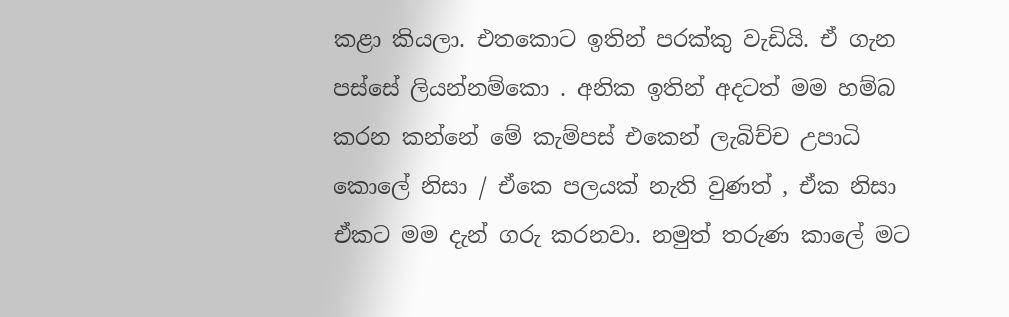කළා කියලා. එතකොට ඉතින් පරක්කු වැඩියි. ඒ ගැන පස්සේ ලියන්නම්කො . අනික ඉතින් අදටත් මම හම්බ කරන කන්නේ මේ කැම්පස් එකෙන් ලැබිච්ච උපාධි කොලේ නිසා / ඒකෙ පලයක් නැති වුණත් , ඒක නිසා ඒකට මම දැන් ගරු කරනවා. නමුත් තරුණ කාලේ මට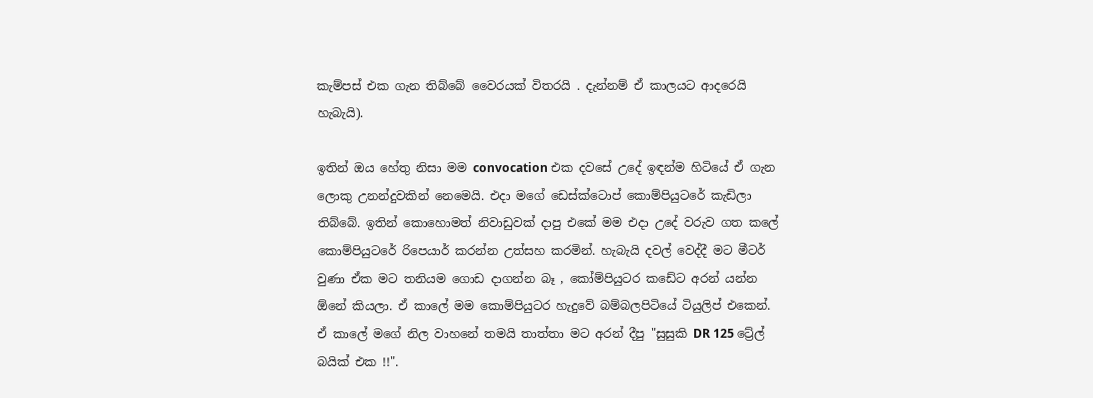කැම්පස් එක ගැන තිබ්බේ වෛරයක් විතරයි . දැන්නම් ඒ කාලයට ආදරෙයි හැබැයි).

ඉතින් ඔය හේතු නිසා මම convocation එක දවසේ උදේ ඉඳන්ම හිටියේ ඒ ගැන ලොකු උනන්දුවකින් නෙමෙයි. එදා මගේ ඩෙස්ක්ටොප් කොම්පියුටරේ කැඩිලා තිබ්බේ. ඉතින් කොහොමත් නිවාඩුවක් දාපු එකේ මම එදා උදේ වරුව ගත කලේ කොම්පියුටරේ රිපෙයාර් කරන්න උත්සහ කරමින්. හැබැයි දවල් වෙද්දී මට මීටර් වුණා ඒක මට තනියම ගොඩ දාගන්න බෑ , කෝම්පියුටර කඩේට අරන් යන්න ඕනේ කියලා. ඒ කාලේ මම කොම්පියුටර හැදුවේ බම්බලපිටියේ ටියුලිප් එකෙන්. ඒ කාලේ මගේ නිල වාහනේ තමයි තාත්තා මට අරන් දීපු "සුසුකි DR 125 ට්‍රේල් බයික් එක !!".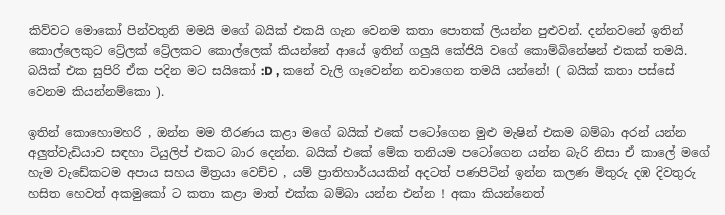කිව්වට මොකෝ පින්වතුනි මමයි මගේ බයික් එකයි ගැන වෙනම කතා පොතක් ලියන්න පුළුවන්. දන්නවනේ ඉතින් කොල්ලෙකුට ට්‍රේලක් ට්‍රේලකට කොල්ලෙක් කියන්නේ ආයේ ඉතින් ගලුයි කේජියි වගේ කොම්බිනේෂන් එකක් තමයි. බයික් එක සුපිරි ඒක පදින මට සයිකෝ :D , කනේ වැලි ගෑවෙන්න නවාගෙන තමයි යන්නේ! ( බයික් කතා පස්සේ වෙනම කියන්නම්කො ).

ඉතින් කොහොමහරි , ඔන්න මම තීරණය කළා මගේ බයික් එකේ පටෝගෙන මුළු මැෂින් එකම බම්බා අරන් යන්න අලුත්වැඩියාව සඳහා ටියුලිප් එකට බාර දෙන්න. බයික් එකේ මේක තනියම පටෝගෙන යන්න බැරි නිසා ඒ කාලේ මගේ හැම වැඩේකටම අපාය සහය මිත්‍රයා වෙච්ච , යම් ප්‍රාතිහාර්යයකින් අදටත් පණපිටින් ඉන්න කලණ මිතුරු දඹ දිවතුරු හසිත හෙවත් අකමුකෝ ට කතා කළා මාත් එක්ක බම්බා යන්න එන්න ! අකා කියන්නෙත්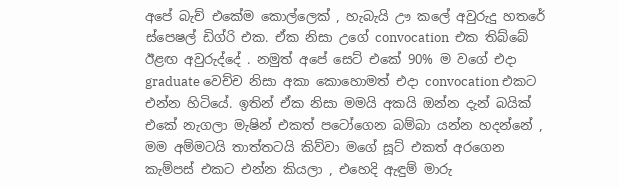අපේ බැච් එකේම කොල්ලෙක් , හැබැයි ඌ කලේ අවුරුදු හතරේ ස්පෙෂල් ඩිග්රි එක. ඒක නිසා උගේ convocation  එක තිබ්බේ ඊළඟ අවුරුද්දේ . නමුත් අපේ සෙට් එකේ 90% ම වගේ එදා graduate වෙච්ච නිසා අකා කොහොමත් එදා convocation එකට එන්න හිටියේ. ඉතින් ඒක නිසා මමයි අකයි ඔන්න දැන් බයික් එකේ නැගලා මැෂින් එකත් පටෝගෙන බම්බා යන්න හදන්නේ , මම අම්මටයි තාත්තටයි කිව්වා මගේ සූට් එකත් අරගෙන කැම්පස් එකට එන්න කියලා , එහෙදි ඇඳුම් මාරු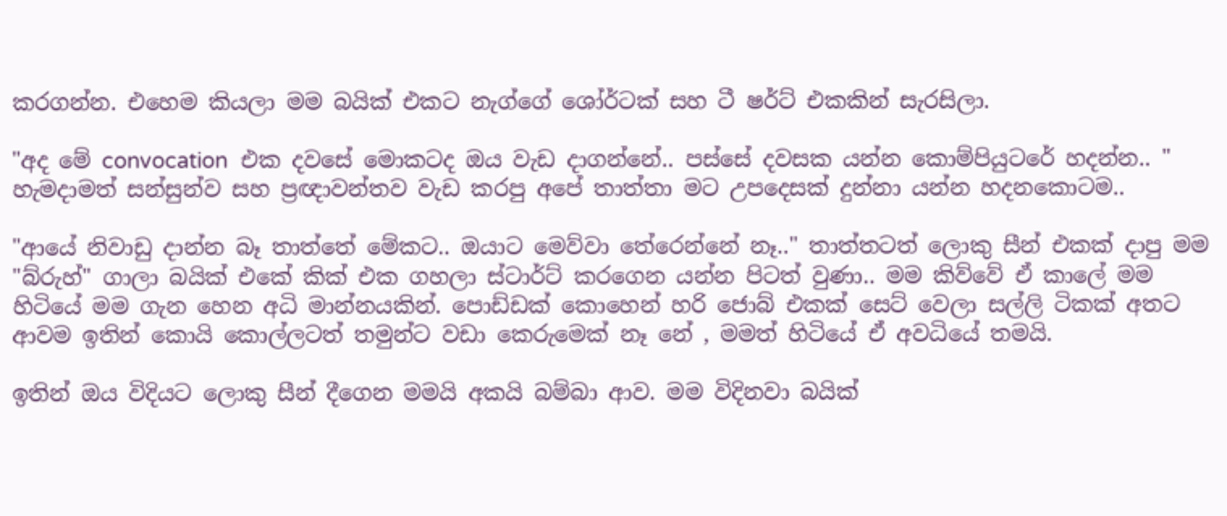කරගන්න. එහෙම කියලා මම බයික් එකට නැග්ගේ ශෝර්ටක් සහ ටී ෂර්ට් එකකින් සැරසිලා.

"අද මේ convocation  එක දවසේ මොකටද ඔය වැඩ දාගන්නේ.. පස්සේ දවසක යන්න කොම්පියුටරේ හදන්න.. " හැමදාමත් සන්සුන්ව සහ ප්‍රඥාවන්තව වැඩ කරපු අපේ තාත්තා මට උපදෙසක් දුන්නා යන්න හදනකොටම..

"ආයේ නිවාඩු දාන්න බෑ තාත්තේ මේකට.. ඔයාට මෙව්වා තේරෙන්නේ නෑ.." තාත්තටත් ලොකු සීන් එකක් දාපු මම "බ්රුහ්" ගාලා බයික් එකේ කික් එක ගහලා ස්ටාර්ට් කරගෙන යන්න පිටත් වුණා.. මම කිව්වේ ඒ කාලේ මම හිටියේ මම ගැන හෙන අධි මාන්නයකින්. පොඩ්ඩක් කොහෙන් හරි ජොබ් එකක් සෙට් වෙලා සල්ලි ටිකක් අතට ආවම ඉතින් කොයි කොල්ලටත් තමුන්ට වඩා කෙරුමෙක් නෑ නේ , මමත් හිටියේ ඒ අවධියේ තමයි.

ඉතින් ඔය විදියට ලොකු සීන් දීගෙන මමයි අකයි බම්බා ආව. මම විදිනවා බයික්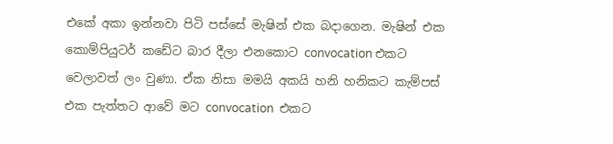එකේ අකා ඉන්නවා පිටි පස්සේ මැෂින් එක බදාගෙන. මැෂින් එක කොම්පියුටර් කඩේට බාර දීලා එනකොට convocation එකට වෙලාවත් ලං වුණා. ඒක නිසා මමයි අකයි හනි හනිකට කැම්පස් එක පැත්තට ආවේ මට convocation  එකට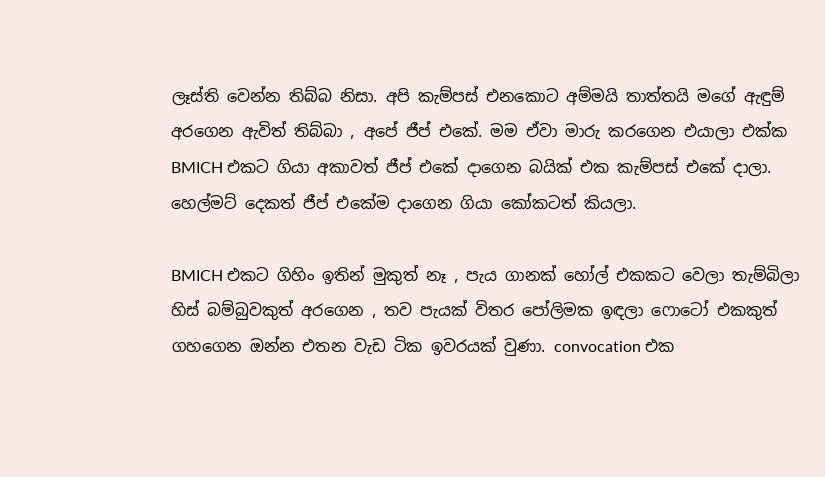ලෑස්ති වෙන්න තිබ්බ නිසා. අපි කැම්පස් එනකොට අම්මයි තාත්තයි මගේ ඇඳුම් අරගෙන ඇවිත් තිබ්බා , අපේ ජීප් එකේ. මම ඒවා මාරු කරගෙන එයාලා එක්ක BMICH එකට ගියා අකාවත් ජීප් එකේ දාගෙන බයික් එක කැම්පස් එකේ දාලා. හෙල්මට් දෙකත් ජීප් එකේම දාගෙන ගියා කෝකටත් කියලා.

BMICH එකට ගිහිං ඉතින් මුකුත් නෑ , පැය ගානක් හෝල් එකකට වෙලා තැම්බිලා හිස් බම්බුවකුත් අරගෙන , තව පැයක් විතර පෝලිමක ඉඳලා ෆොටෝ එකකුත් ගහගෙන ඔන්න එතන වැඩ ටික ඉවරයක් වුණා. convocation එක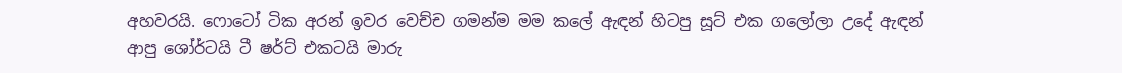අහවරයි. ෆොටෝ ටික අරන් ඉවර වෙච්ච ගමන්ම මම කලේ ඇඳන් හිටපු සූට් එක ගලෝලා උදේ ඇඳන් ආපු ශෝර්ටයි ටී ෂර්ට් එකටයි මාරු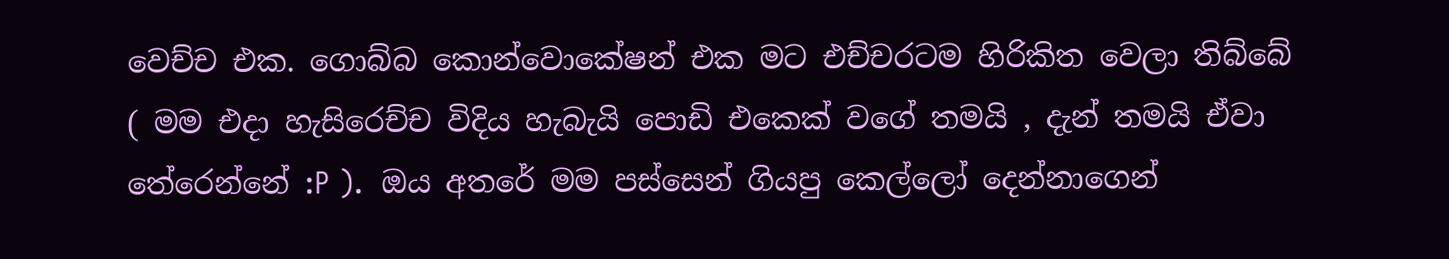වෙච්ච එක. ගොබ්බ කොන්වොකේෂන් එක මට එච්චරටම හිරිකිත වෙලා තිබ්බේ ( මම එදා හැසිරෙච්ච විදිය හැබැයි පොඩි එකෙක් වගේ තමයි , දැන් තමයි ඒවා තේරෙන්නේ :P ).  ඔය අතරේ මම පස්සෙන් ගියපු කෙල්ලෝ දෙන්නාගෙන්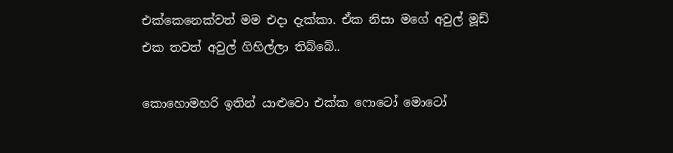එක්කෙනෙක්වත් මම එදා දැක්කා. ඒක නිසා මගේ අවුල් මූඩ් එක තවත් අවුල් ගිහිල්ලා තිබ්බේ..

කොහොමහරි ඉතින් යාළුවො එක්ක ෆොටෝ මොටෝ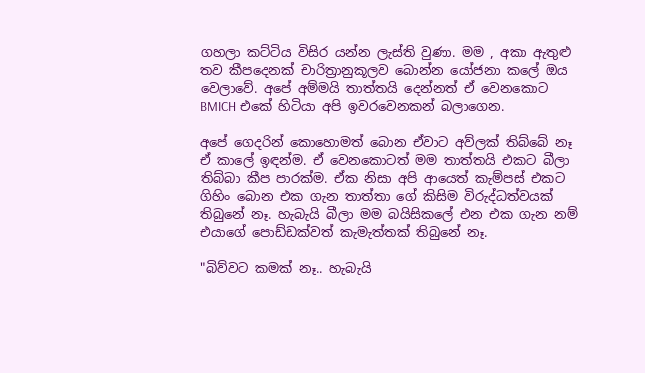ගහලා කට්ටිය විසිර යන්න ලැස්ති වුණා. මම , අකා ඇතුළු තව කීපදෙනක් චාරිත්‍රානුකූලව බොන්න යෝජනා කලේ ඔය වෙලාවේ. අපේ අම්මයි තාත්තයි දෙන්නත් ඒ වෙනකොට BMICH එකේ හිටියා අපි ඉවරවෙනකන් බලාගෙන.

අපේ ගෙදරින් කොහොමත් බොන ඒවාට අව්ලක් තිබ්බේ නෑ ඒ කාලේ ඉඳන්ම. ඒ වෙනකොටත් මම තාත්තයි එකට බීලා තිබ්බා කීප පාරක්ම. ඒක නිසා අපි ආයෙත් කැම්පස් එකට ගිහිං බොන එක ගැන තාත්තා ගේ කිසිම විරුද්ධත්වයක් තිබුනේ නෑ. හැබැයි බීලා මම බයිසිකලේ එන එක ගැන නම් එයාගේ පොඩ්ඩක්වත් කැමැත්තක් තිබුනේ නෑ.

"බිව්වට කමක් නෑ.. හැබැයි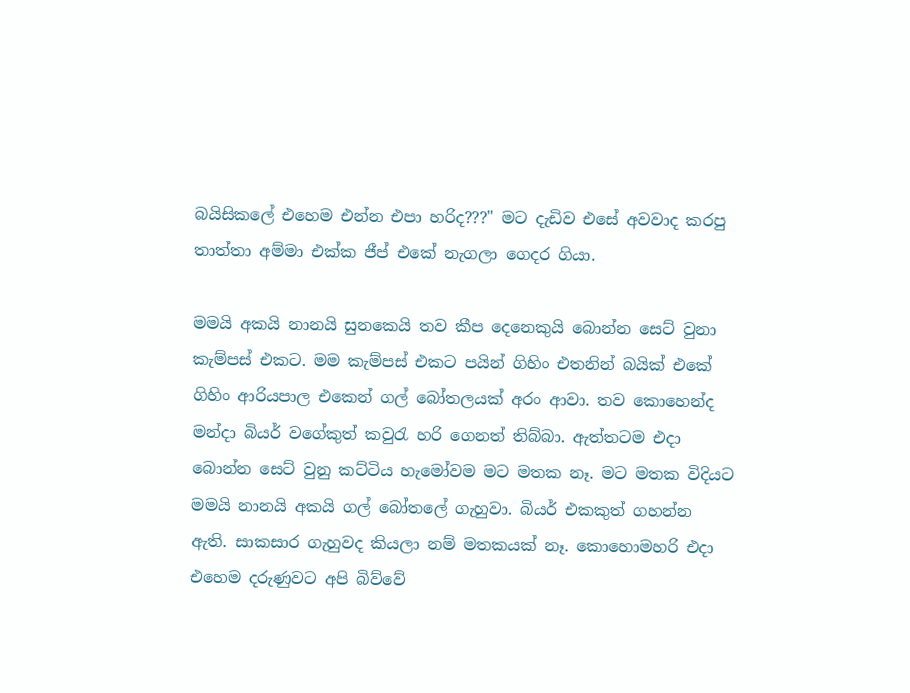බයිසිකලේ එහෙම එන්න එපා හරිද???" මට දැඩිව එසේ අවවාද කරපු තාත්තා අම්මා එක්ක ජීප් එකේ නැගලා ගෙදර ගියා.

මමයි අකයි නානයි සුනකෙයි තව කීප දෙනෙකුයි බොන්න සෙට් වුනා කැම්පස් එකට. මම කැම්පස් එකට පයින් ගිහිං එතනින් බයික් එකේ ගිහිං ආරියපාල එකෙන් ගල් බෝතලයක් අරං ආවා. තව කොහෙන්ද මන්දා බියර් වගේකුත් කවුරැ හරි ගෙනත් තිබ්බා. ඇත්තටම එදා බොන්න සෙට් වුනු කට්ටිය හැමෝවම මට මතක නෑ. මට මතක විදියට මමයි නානයි අකයි ගල් බෝතලේ ගැහුවා. බියර් එකකුත් ගහන්න ඇති. සාකසාර ගැහුවද කියලා නම් මතකයක් නෑ. කොහොමහරි එදා එහෙම දරුණුවට අපි බිව්වේ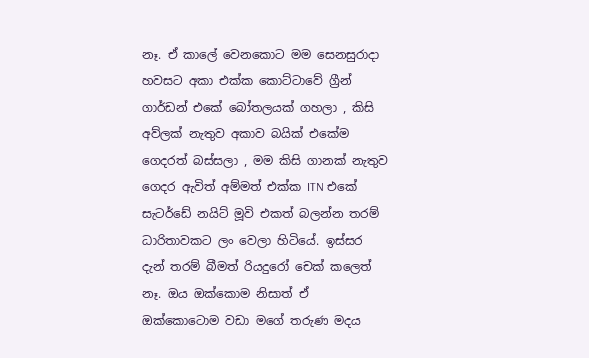නෑ. ඒ කාලේ වෙනකොට මම සෙනසුරාදා හවසට අකා එක්ක කොට්ටාවේ ග්‍රීන් ගාර්ඩන් එකේ බෝතලයක් ගහලා , කිසි අව්ලක් නැතුව අකාව බයික් එකේම ගෙදරත් බස්සලා , මම කිසි ගානක් නැතුව ගෙදර ඇවිත් අම්මත් එක්ක ITN එකේ සැටර්ඩේ නයිට් මූවි එකත් බලන්න තරම් ධාරිතාවකට ලං වෙලා හිටියේ. ඉස්සර දැන් තරම් බීමත් රියදුරෝ චෙක් කලෙත් නෑ. ඔය ඔක්කොම නිසාත් ඒ ඔක්කොටොම වඩා මගේ තරුණ මදය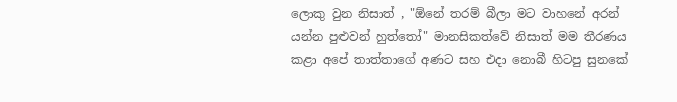ලොකු වුන නිසාත් , "ඕනේ තරම් බීලා මට වාහනේ අරන් යන්න පුළුවන් හුත්තෝ" මානසිකත්වේ නිසාත් මම තීරණය කළා අපේ තාත්තාගේ අණට සහ එදා නොබී හිටපු සුනකේ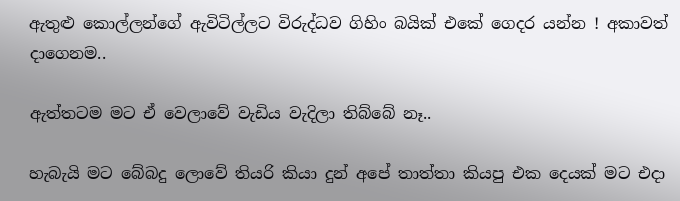ඇතුළු කොල්ලන්ගේ ඇවිටිල්ලට විරුද්ධව ගිහිං බයික් එකේ ගෙදර යන්න ! අකාවත් දාගෙනම..

ඇත්තටම මට ඒ වෙලාවේ වැඩිය වැදිලා තිබ්බේ නෑ..

හැබැයි මට බේබදු ලොවේ තියරි කියා දුන් අපේ තාත්තා කියපු එක දෙයක් මට එදා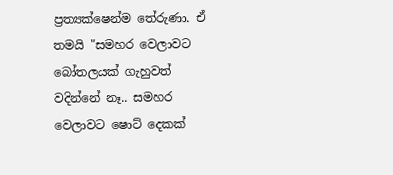ප්‍රත්‍යක්ෂෙන්ම තේරුණා. ඒ තමයි "සමහර වෙලාවට බෝතලයක් ගැහුවත් වදින්නේ නෑ.. සමහර වෙලාවට ෂොට් දෙකක්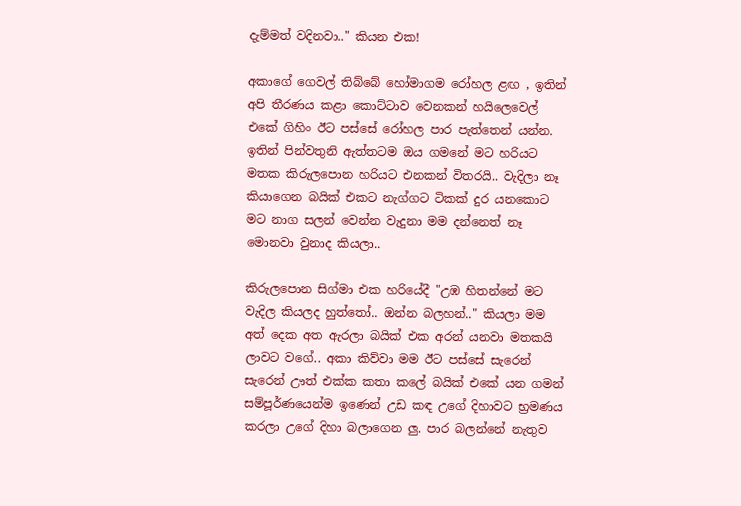දැම්මත් වදිනවා.." කියන එක!

අකාගේ ගෙවල් තිබ්බේ හෝමාගම රෝහල ළඟ , ඉතින් අපි තීරණය කළා කොට්ටාව වෙනකන් හයිලෙවෙල් එකේ ගිහිං ඊට පස්සේ රෝහල පාර පැත්තෙන් යන්න. ඉතින් පින්වතුනි ඇත්තටම ඔය ගමනේ මට හරියට මතක කිරුලපොන හරියට එනකන් විතරයි.. වැදිලා නෑ කියාගෙන බයික් එකට නැග්ගට ටිකක් දුර යනකොට මට නාග සලන් වෙන්න වැදුනා මම දන්නෙත් නෑ මොනවා වුනාද කියලා..

කිරුලපොන සිග්මා එක හරියේදී "උඹ හිතන්නේ මට වැදිල කියලද හුත්තෝ.. ඔන්න බලහන්.." කියලා මම අත් දෙක අත ඇරලා බයික් එක අරන් යනවා මතකයි ලාවට වගේ.. අකා කිව්වා මම ඊට පස්සේ සැරෙන් සැරෙන් ඌත් එක්ක කතා කලේ බයික් එකේ යන ගමන් සම්පූර්ණයෙන්ම ඉණෙන් උඩ කඳ උගේ දිහාවට භ්‍රමණය කරලා උගේ දිහා බලාගෙන ලු. පාර බලන්නේ නැතුව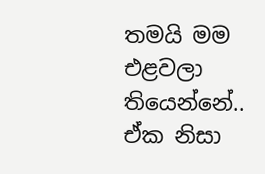තමයි මම එළවලා තියෙන්නේ.. ඒක නිසා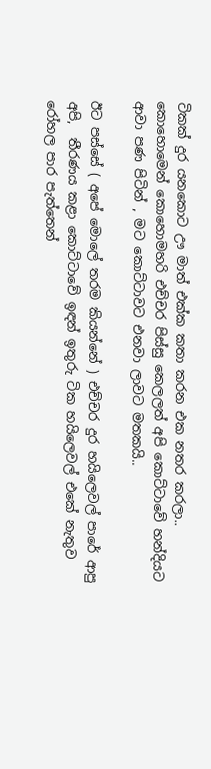ටිකක් දුර යනකොට ඌ මාත් එක්ක කතා කරන එක නතර කරලා.. කොහොමෙන් කොහොමහරි එච්චර පිස්සු කෙලලත් අපි කොට්ටාවේ හන්දියට ආවා පණ පිටින් , මට කොට්ටාවට එනවා ලාවට මතකයි..

ඊට පස්සේ ( අපේ මොලේ තරම කියන්නේ ) එච්චර දුර හයිලෙවල් පාරේ ආපු අපි,  තීරණය කළා කොට්ටාවේ ඉඳන් ඉතුරු ටික හයිලෙවල් එකේ නැතුව රෝහල පාර පැත්තෙන්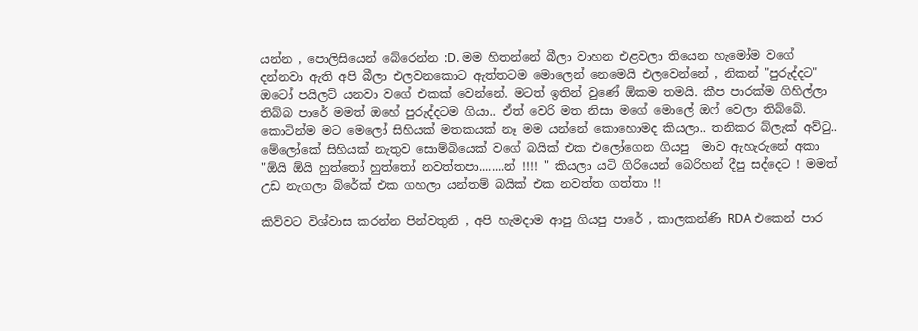යන්න , පොලිසියෙන් බේරෙන්න :D. මම හිතන්නේ බීලා වාහන එළවලා තියෙන හැමෝම වගේ දන්නවා ඇති අපි බීලා එලවනකොට ඇත්තටම මොලෙන් නෙමෙයි එලවෙන්නේ , නිකන් "පුරුද්දට" ඔටෝ පයිලට් යනවා වගේ එකක් වෙන්නේ. මටත් ඉතින් වුණේ ඕකම තමයි. කීප පාරක්ම ගිහිල්ලා තිබ්බ පාරේ මමත් ඔහේ පුරුද්දටම ගියා.. ඒත් වෙරි මත නිසා මගේ මොලේ ඔෆ් වෙලා තිබ්බේ. කොටින්ම මට මෙලෝ සිහියක් මතකයක් නෑ මම යන්නේ කොහොමද කියලා.. තනිකර බ්ලැක් අව්ටු..  මේලෝකේ සිහියක් නැතුව සොම්බියෙක් වගේ බයික් එක එලෝගෙන ගියපු  මාව ඇහැරුනේ අකා "ඕයි ඕයි හුත්තෝ හුත්තෝ නවත්තපා........න් !!!! " කියලා යටි ගිරියෙන් බෙරිහන් දීපු සද්දෙට ! මමත් උඩ නැගලා බ්රේක් එක ගහලා යන්තම් බයික් එක නවත්ත ගත්තා !!

කිව්වට විශ්වාස කරන්න පින්වතුනි , අපි හැමදාම ආපු ගියපු පාරේ , කාලකන්ණි RDA එකෙන් පාර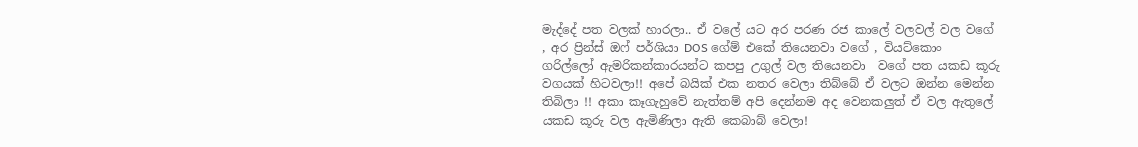මැද්දේ පත වලක් හාරලා.. ඒ වලේ යට අර පරණ රජ කාලේ වලවල් වල වගේ , අර ප්‍රින්ස් ඔෆ් පර්ශියා DOS ගේම් එකේ තියෙනවා වගේ , වියට්කොං ගරිල්ලෝ ඇමරිකන්කාරයන්ට කපපු උගුල් වල තියෙනවා  වගේ පත යකඩ කූරු වගයක් හිටවලා!! අපේ බයික් එක නතර වෙලා තිබ්බේ ඒ වලට ඔන්න මෙන්න තිබිලා !! අකා කෑගැහුවේ නැත්තම් අපි දෙන්නම අද වෙනකලුත් ඒ වල ඇතුලේ යකඩ කූරු වල ඇමිණිලා ඇති කෙබාබ් වෙලා!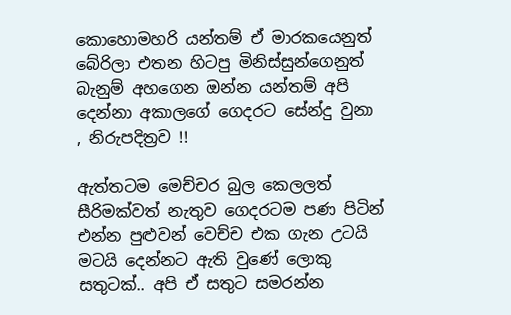කොහොමහරි යන්තම් ඒ මාරකයෙනුත් බේරිලා එතන හිටපු මිනිස්සුන්ගෙනුත් බැනුම් අහගෙන ඔන්න යන්තම් අපි දෙන්නා අකාලගේ ගෙදරට සේන්දු වුනා , නිරුපදිත්‍රව !!

ඇත්තටම මෙච්චර බුල කෙලලත් සීරිමක්වත් නැතුව ගෙදරටම පණ පිටින් එන්න පුළුවන් වෙච්ච එක ගැන උටයි මටයි දෙන්නට ඇති වුණේ ලොකු සතුටක්.. අපි ඒ සතුට සමරන්න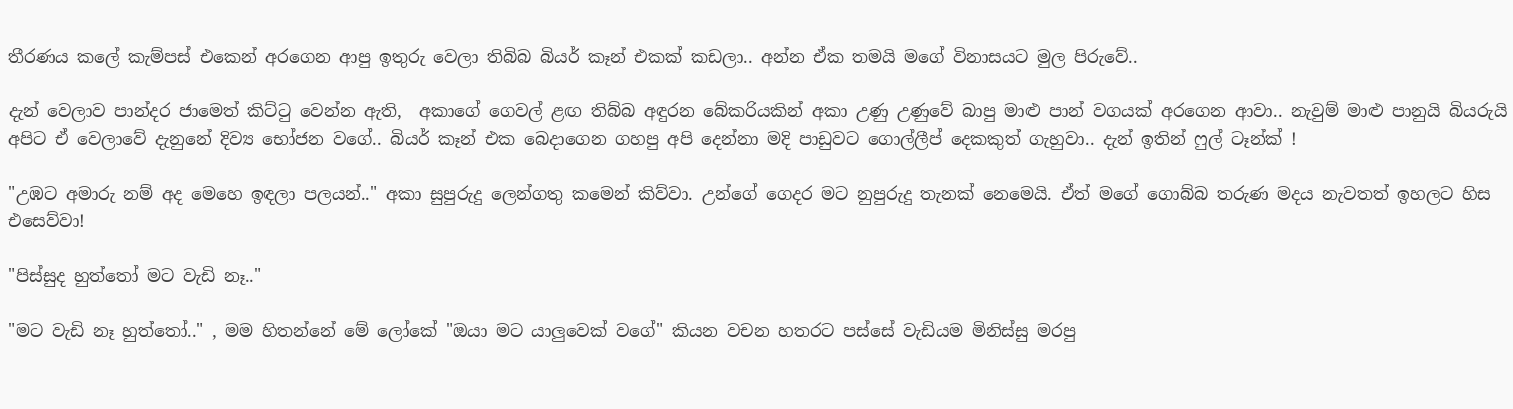තීරණය කලේ කැම්පස් එකෙන් අරගෙන ආපු ඉතුරු වෙලා තිබිබ බියර් කෑන් එකක් කඩලා.. අන්න ඒක තමයි මගේ විනාසයට මුල පිරුවේ..

දැන් වෙලාව පාන්දර ජාමෙත් කිට්ටු වෙන්න ඇති,  අකාගේ ගෙවල් ළඟ තිබ්බ අඳුරන බේකරියකින් අකා උණු උණුවේ බාපු මාළු පාන් වගයක් අරගෙන ආවා.. නැවුම් මාළු පානුයි බියරුයි අපිට ඒ වෙලාවේ දැනුනේ දිව්‍ය භෝජන වගේ.. බියර් කෑන් එක බෙදාගෙන ගහපු අපි දෙන්නා මදි පාඩුවට ගොල්ලීප් දෙකකුත් ගැහුවා.. දැන් ඉතින් ෆුල් ටෑන්ක් !

"උඹට අමාරු නම් අද මෙහෙ ඉඳලා පලයන්.." අකා සුපුරුදු ලෙන්ගතු කමෙන් කිව්වා. උන්ගේ ගෙදර මට නුපුරුදු තැනක් නෙමෙයි. ඒත් මගේ ගොබ්බ තරුණ මදය නැවතත් ඉහලට හිස එසෙව්වා!

"පිස්සුද හුත්තෝ මට වැඩි නෑ.."

"මට වැඩි නෑ හුත්තෝ.." , මම හිතන්නේ මේ ලෝකේ "ඔයා මට යාලුවෙක් වගේ" කියන වචන හතරට පස්සේ වැඩියම මිනිස්සු මරපු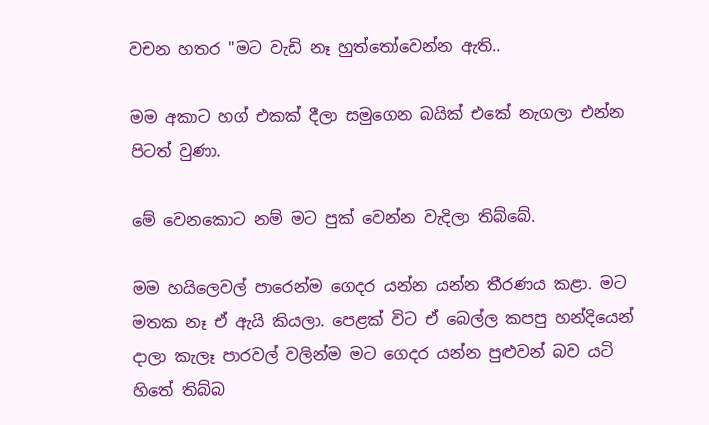වචන හතර "මට වැඩි නෑ හුත්තෝවෙන්න ඇති..

මම අකාට හග් එකක් දීලා සමුගෙන බයික් එකේ නැගලා එන්න පිටත් වුණා.

මේ වෙනකොට නම් මට පුක් වෙන්න වැදිලා තිබ්බේ.

මම හයිලෙවල් පාරෙන්ම ගෙදර යන්න යන්න තීරණය කළා. මට මතක නෑ ඒ ඇයි කියලා. පෙළක් විට ඒ බෙල්ල කපපු හන්දියෙන් දාලා කැලෑ පාරවල් වලින්ම මට ගෙදර යන්න පුළුවන් බව යටි හිතේ තිබ්බ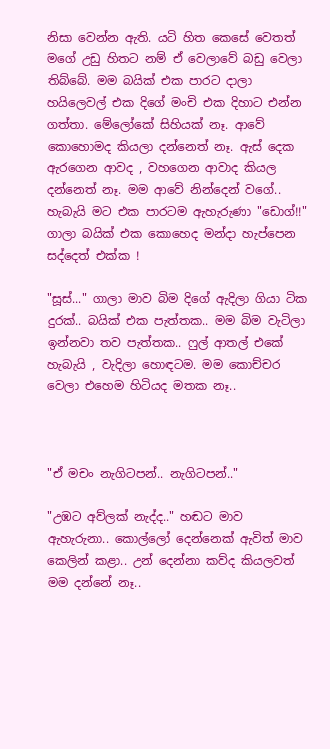නිසා වෙන්න ඇති. යටි හිත කෙසේ වෙතත් මගේ උඩු හිතට නම් ඒ වෙලාවේ බඩු වෙලා තිබ්බේ. මම බයික් එක පාරට දාලා හයිලෙවල් එක දිගේ මංචි එක දිහාට එන්න ගත්තා. මේලෝකේ සිහියක් නෑ. ආවේ කොහොමද කියලා දන්නෙත් නෑ. ඇස් දෙක ඇරගෙන ආවද , වහගෙන ආවාද කියල දන්නෙත් නෑ. මම ආවේ නින්දෙන් වගේ.. හැබැයි මට එක පාරටම ඇහැරුණා "ඩොග්!!" ගාලා බයික් එක කොහෙද මන්දා හැප්පෙන සද්දෙත් එක්ක !

"සූස්..." ගාලා මාව බිම දිගේ ඇදිලා ගියා ටික දුරක්.. බයික් එක පැත්තක.. මම බිම වැටිලා ඉන්නවා තව පැත්තක.. ෆුල් ආතල් එකේ හැබැයි , වැදිලා හොඳටම. මම කොච්චර වෙලා එහෙම හිටියද මතක නෑ..



"ඒ මචං නැගිටපන්.. නැගිටපන්.."

"උඹට අව්ලක් නැද්ද.." හඬට මාව ඇහැරුනා.. කොල්ලෝ දෙන්නෙක් ඇවිත් මාව කෙලින් කළා.. උන් දෙන්නා කව්ද කියලවත් මම දන්නේ නෑ..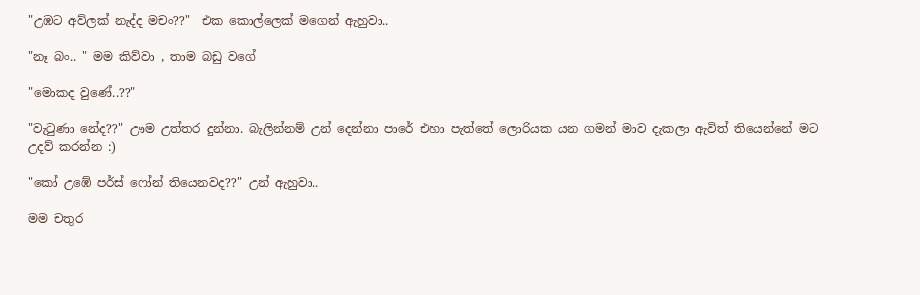"උඹට අව්ලක් නැද්ද මචං??"  එක කොල්ලෙක් මගෙන් ඇහුවා..

"නෑ බං.. " මම කිව්වා , තාම බඩු වගේ

"මොකද වුණේ..??"

"වැටුණා නේද??" ඌම උත්තර දුන්නා. බැලින්නම් උන් දෙන්නා පාරේ එහා පැත්තේ ලොරියක යන ගමන් මාව දැකලා ඇවිත් තියෙන්නේ මට උදව් කරන්න :)

"කෝ උඹේ පර්ස් ෆෝන් තියෙනවද??" උන් ඇහුවා..

මම චතුර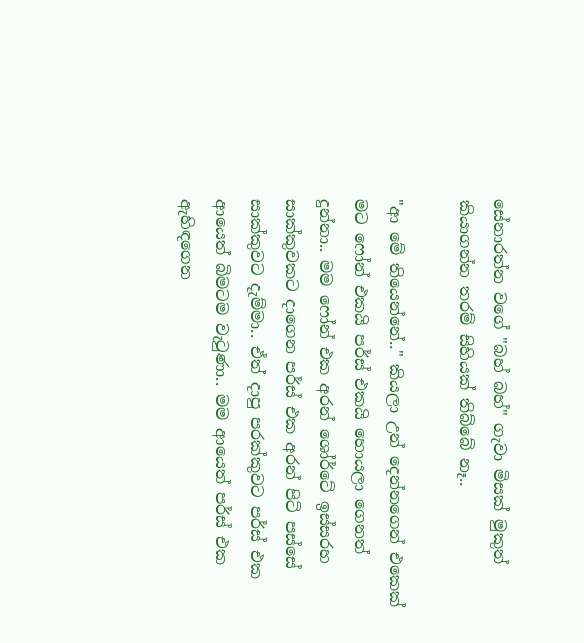සේනාරත්න වගේ "බහ් බහ්" ගැවා මිසක් මුකුත් කියාගන්න තරම් සිහියක් තිබ්බේ නෑ..

"ආ මේ තියෙන්නේ.." කියලා උන් දෙන්නගෙන් එකෙක් මට ෆෝන් එකයි පර්ස් එකයි හොයලා ගෙනත් දුන්නා.. මම ෆෝන් එක අරන් ශෝර්ටේ ඉස්සරහ සාක්කුවකට දාගෙන පර්ස් එක අරන් පිටි පස්සේ සාක්කුවට දැම්මා.. ඒත් දාපු පරක්කුවට පර්ස් එක ආයෙත් බිමටම වැටුණා.. මම ආයෙත් පර්ස් එක ඇහිඳගෙන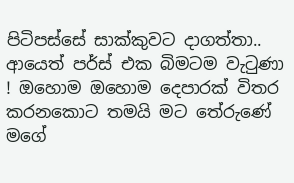පිටිපස්සේ සාක්කුවට දාගත්තා.. ආයෙත් පර්ස් එක බිමටම වැටුණා ! ඔහොම ඔහොම දෙපාරක් විතර කරනකොට තමයි මට තේරුණේ මගේ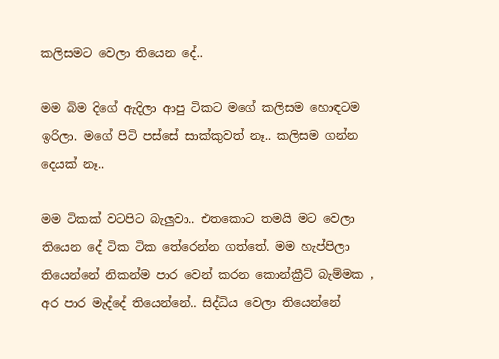කලිසමට වෙලා තියෙන දේ..

මම බිම දිගේ ඇදිලා ආපු ටිකට මගේ කලිසම හොඳටම ඉරිලා. මගේ පිටි පස්සේ සාක්කුවත් නෑ.. කලිසම ගන්න දෙයක් නෑ..

මම ටිකක් වටපිට බැලුවා.. එතකොට තමයි මට වෙලා තියෙන දේ ටික ටික තේරෙන්න ගත්තේ. මම හැප්පිලා තියෙන්නේ නිකන්ම පාර වෙන් කරන කොන්ක්‍රීට් බැම්මක , අර පාර මැද්දේ තියෙන්නේ.. සිද්ධිය වෙලා තියෙන්නේ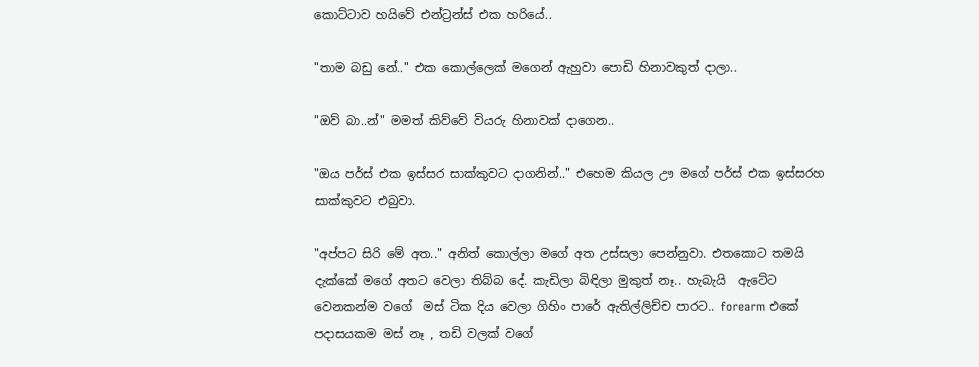කොට්ටාව හයිවේ එන්ට්‍රන්ස් එක හරියේ..

"තාම බඩු නේ.." එක කොල්ලෙක් මගෙන් ඇහුවා පොඩි හිනාවකුත් දාලා..

"ඔව් බා..න්" මමත් කිව්වේ වියරු හිනාවක් දාගෙන..

"ඔය පර්ස් එක ඉස්සර සාක්කුවට දාගනින්.." එහෙම කියල ඌ මගේ පර්ස් එක ඉස්සරහ සාක්කුවට එබුවා.

"අප්පට සිරි මේ අත.." අනිත් කොල්ලා මගේ අත උස්සලා පෙන්නුවා. එතකොට තමයි දැක්කේ මගේ අතට වෙලා තිබ්බ දේ. කැඩිලා බිඳිලා මුකුත් නෑ.. හැබැයි  ඇටේට වෙනකන්ම වගේ  මස් ටික දිය වෙලා ගිහිං පාරේ ඇතිල්ලිච්ච පාරට.. forearm එකේ පදාසයකම මස් නෑ , තඩි වලක් වගේ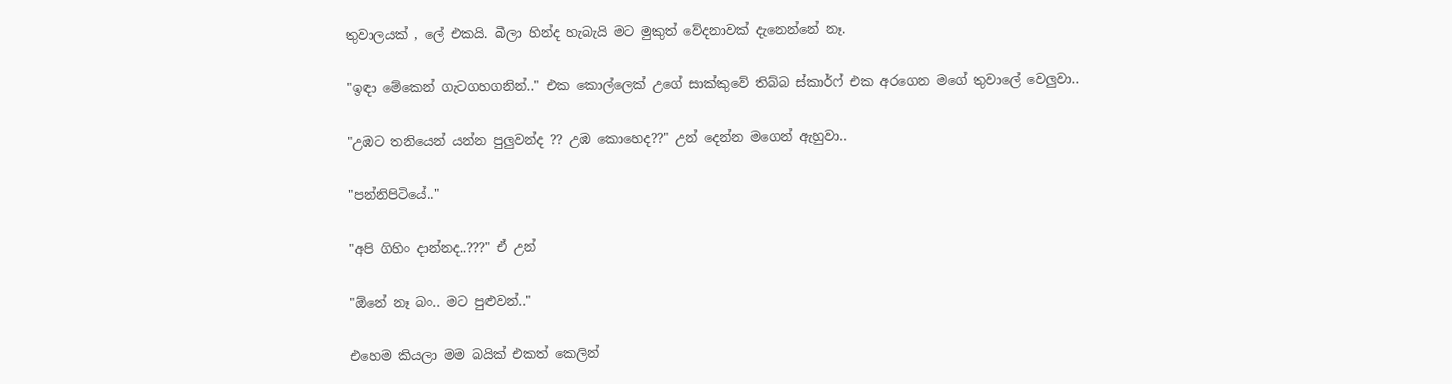තුවාලයක් , ලේ එකයි. බීලා හින්ද හැබැයි මට මුකුත් වේදනාවක් දැනෙන්නේ නෑ.

"ඉඳා මේකෙන් ගැටගහගනින්.." එක කොල්ලෙක් උගේ සාක්කුවේ තිබ්බ ස්කාර්ෆ් එක අරගෙන මගේ තුවාලේ වෙලුවා..

"උඹට තනියෙන් යන්න පුලුවන්ද ?? උඹ කොහෙද??" උන් දෙන්න මගෙන් ඇහුවා..

"පන්නිපිටියේ.."

"අපි ගිහිං දාන්නද..???" ඒ උන්

"ඕනේ නෑ බං.. මට පුළුවන්.."

එහෙම කියලා මම බයික් එකත් කෙලින්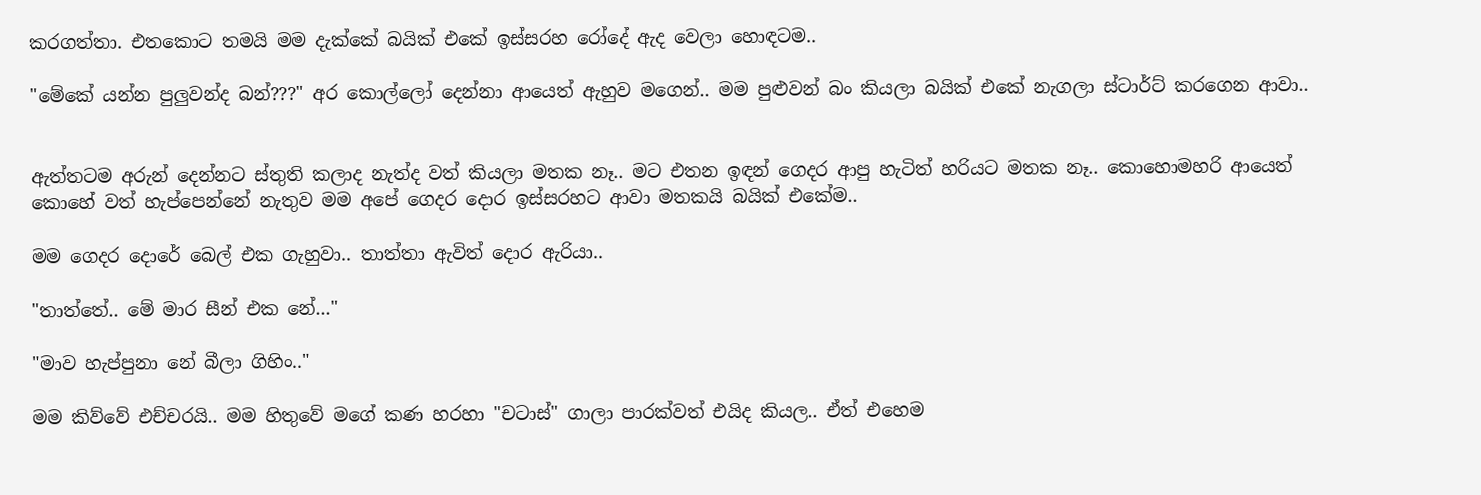කරගත්තා. එතකොට තමයි මම දැක්කේ බයික් එකේ ඉස්සරහ රෝදේ ඇද වෙලා හොඳටම..

"මේකේ යන්න පුලුවන්ද බන්???" අර කොල්ලෝ දෙන්නා ආයෙත් ඇහුව මගෙන්.. මම පුළුවන් බං කියලා බයික් එකේ නැගලා ස්ටාර්ට් කරගෙන ආවා..


ඇත්තටම අරුන් දෙන්නට ස්තුති කලාද නැත්ද වත් කියලා මතක නෑ.. මට එතන ඉඳන් ගෙදර ආපු හැටිත් හරියට මතක නෑ.. කොහොමහරි ආයෙත් කොහේ වත් හැප්පෙන්නේ නැතුව මම අපේ ගෙදර දොර ඉස්සරහට ආවා මතකයි බයික් එකේම..

මම ගෙදර දොරේ බෙල් එක ගැහුවා.. තාත්තා ඇවිත් දොර ඇරියා..

"තාත්තේ.. මේ මාර සීන් එක නේ..."

"මාව හැප්පුනා නේ බීලා ගිහිං.."

මම කිව්වේ එච්චරයි.. මම හිතුවේ මගේ කණ හරහා "චටාස්" ගාලා පාරක්වත් එයිද කියල.. ඒත් එහෙම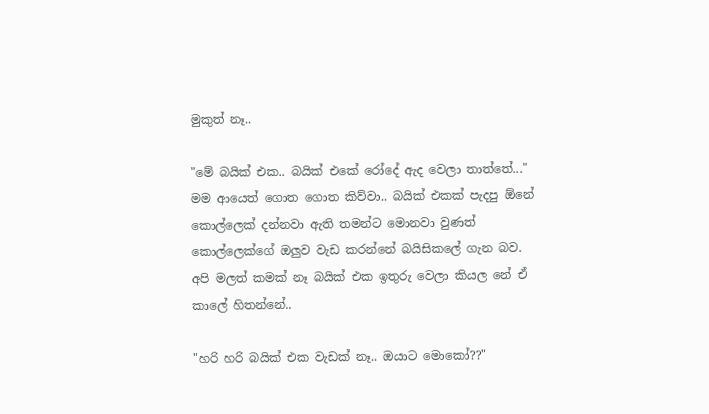මුකුත් නෑ..

"මේ බයික් එක.. බයික් එකේ රෝදේ ඇද වෙලා තාත්තේ..." මම ආයෙත් ගොත ගොත කිව්වා.. බයික් එකක් පැදපු ඕනේ කොල්ලෙක් දන්නවා ඇති තමන්ට මොනවා වුණත් කොල්ලෙක්ගේ ඔලුව වැඩ කරන්නේ බයිසිකලේ ගැන බව. අපි මලත් කමක් නෑ බයික් එක ඉතුරු වෙලා කියල නේ ඒ කාලේ හිතන්නේ..

"හරි හරි බයික් එක වැඩක් නෑ.. ඔයාට මොකෝ??"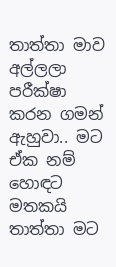තාත්තා මාව අල්ලලා පරීක්ෂා කරන ගමන් ඇහුවා.. මට ඒක නම් හොඳට මතකයි තාත්තා මට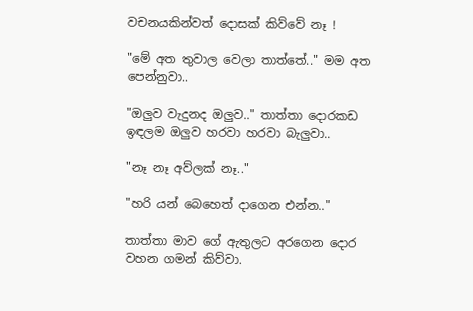වචනයකින්වත් දොසක් කිව්වේ නෑ !

"මේ අත තුවාල වෙලා තාත්තේ.." මම අත පෙන්නුවා..

"ඔලුව වැදුනද ඔලුව.." තාත්තා දොරකඩ ඉඳලම ඔලුව හරවා හරවා බැලුවා..

"නෑ නෑ අව්ලක් නෑ.."

"හරි යන් බෙහෙත් දාගෙන එන්න.."

තාත්තා මාව ගේ ඇතුලට අරගෙන දොර වහන ගමන් කිව්වා.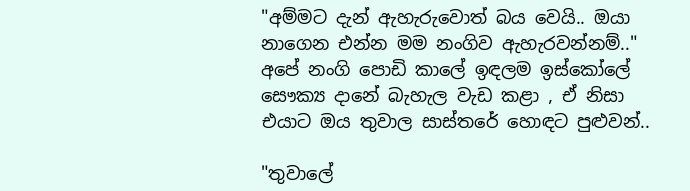"අම්මට දැන් ඇහැරුවොත් බය වෙයි.. ඔයා නාගෙන එන්න මම නංගිව ඇහැරවන්නම්.." අපේ නංගි පොඩි කාලේ ඉඳලම ඉස්කෝලේ සෞක්‍ය දානේ බැහැල වැඩ කළා , ඒ නිසා එයාට ඔය තුවාල සාස්තරේ හොඳට පුළුවන්..

"තුවාලේ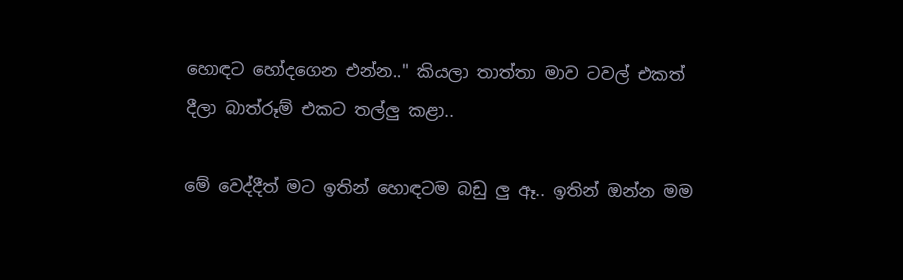හොඳට හෝදගෙන එන්න.." කියලා තාත්තා මාව ටවල් එකත් දීලා බාත්රූම් එකට තල්ලු කළා..

මේ වෙද්දීත් මට ඉතින් හොඳටම බඩු ලු ඈ.. ඉතින් ඔන්න මම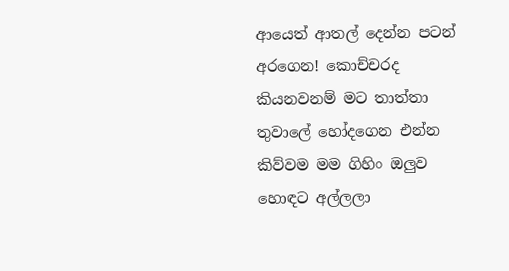ආයෙත් ආතල් දෙන්න පටන් අරගෙන! කොච්චරද කියනවනම් මට තාත්තා තුවාලේ හෝදගෙන එන්න කිව්වම මම ගිහිං ඔලුව හොඳට අල්ලලා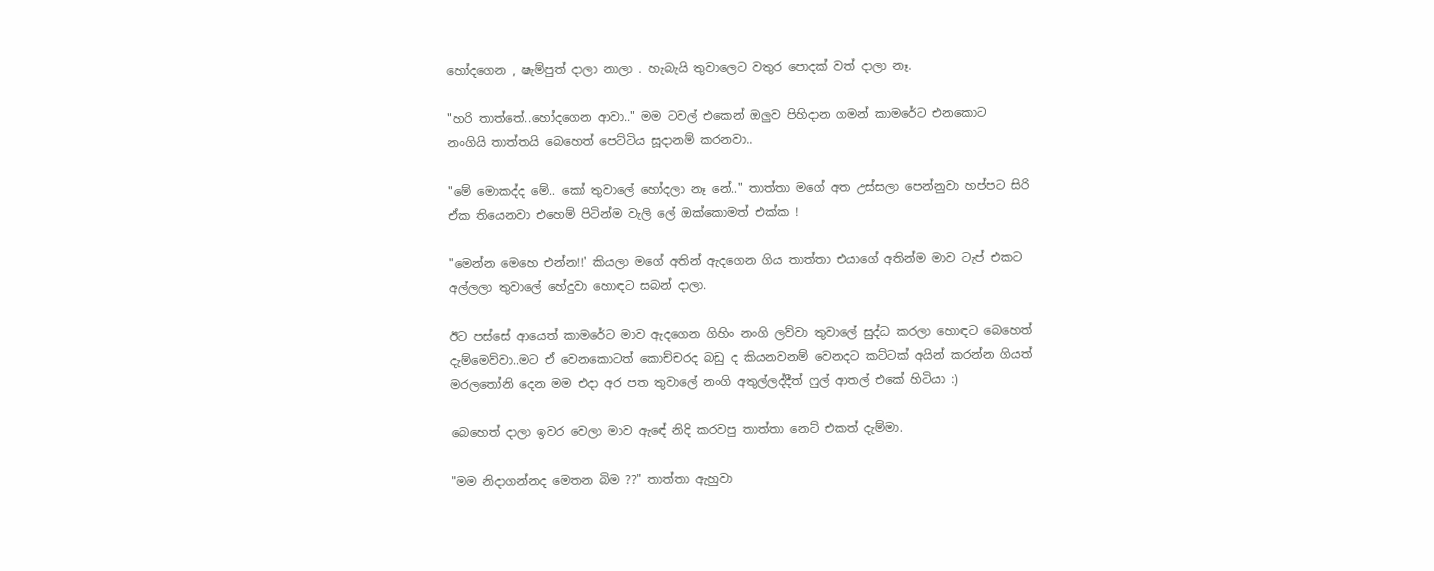හෝදගෙන , ෂැම්පුත් දාලා නාලා . හැබැයි තුවාලෙට වතුර පොදක් වත් දාලා නෑ.

"හරි තාත්තේ..හෝදගෙන ආවා.." මම ටවල් එකෙන් ඔලුව පිහිදාන ගමන් කාමරේට එනකොට නංගියි තාත්තයි බෙහෙත් පෙට්ටිය සූදානම් කරනවා..

"මේ මොකද්ද මේ.. කෝ තුවාලේ හෝදලා නෑ නේ.." තාත්තා මගේ අත උස්සලා පෙන්නුවා හප්පට සිරි ඒක තියෙනවා එහෙම් පිටින්ම වැලි ලේ ඔක්කොමත් එක්ක !

"මෙන්න මෙහෙ එන්න!!' කියලා මගේ අතින් ඇදගෙන ගිය තාත්තා එයාගේ අතින්ම මාව ටැප් එකට අල්ලලා තුවාලේ හේදුවා හොඳට සබන් දාලා.

ඊට පස්සේ ආයෙත් කාමරේට මාව ඇදගෙන ගිහිං නංගි ලව්වා තුවාලේ සුද්ධ කරලා හොඳට බෙහෙත් දැම්මෙව්වා..මට ඒ වෙනකොටත් කොච්චරද බඩු ද කියනවනම් වෙනදට කට්ටක් අයින් කරන්න ගියත් මරලතෝනි දෙන මම එදා අර පත තුවාලේ නංගි අතුල්ලද්දීත් ෆුල් ආතල් එකේ හිටියා :)

බෙහෙත් දාලා ඉවර වෙලා මාව ඇඳේ නිදි කරවපු තාත්තා නෙට් එකත් දැම්මා.

"මම නිදාගන්නද මෙතන බිම ??" තාත්තා ඇහුවා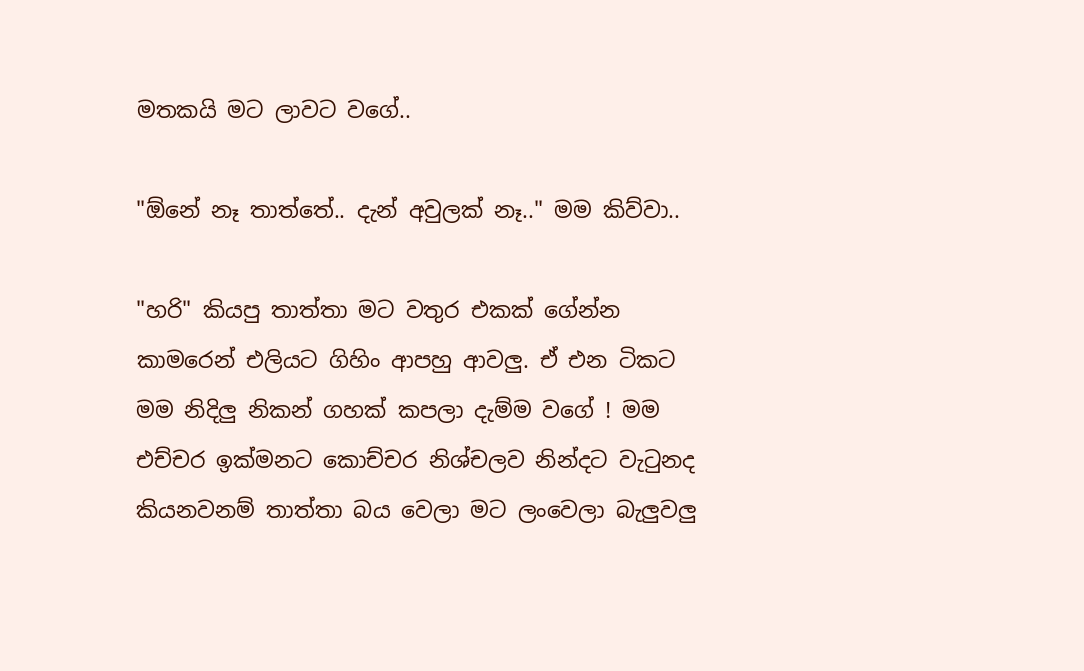මතකයි මට ලාවට වගේ..

"ඕනේ නෑ තාත්තේ.. දැන් අවුලක් නෑ.." මම කිව්වා..

"හරි" කියපු තාත්තා මට වතුර එකක් ගේන්න කාමරෙන් එලියට ගිහිං ආපහු ආවලු. ඒ එන ටිකට මම නිදිලු නිකන් ගහක් කපලා දැම්ම වගේ ! මම එච්චර ඉක්මනට කොච්චර නිශ්චලව නින්දට වැටුනද කියනවනම් තාත්තා බය වෙලා මට ලංවෙලා බැලුවලු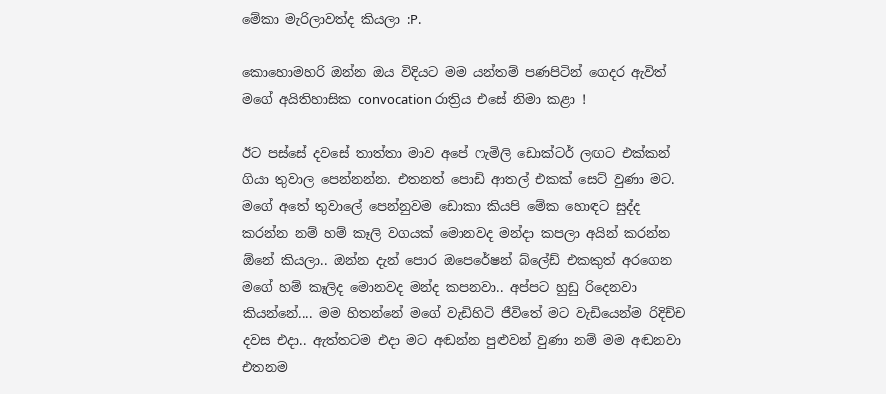මේකා මැරිලාවත්ද කියලා :P.

කොහොමහරි ඔන්න ඔය විදියට මම යන්තම් පණපිටින් ගෙදර ඇවිත් මගේ අයිතිහාසික convocation රාත්‍රිය එසේ නිමා කළා !

ඊට පස්සේ දවසේ තාත්තා මාව අපේ ෆැමිලි ඩොක්ටර් ලඟට එක්කන් ගියා තුවාල පෙන්නන්න. එතනත් පොඩි ආතල් එකක් සෙට් වුණා මට. මගේ අතේ තුවාලේ පෙන්නුවම ඩොකා කියපි මේක හොඳට සුද්ද කරන්න නම් හම් කෑලි වගයක් මොනවද මන්දා කපලා අයින් කරන්න ඕනේ කියලා.. ඔන්න දැන් පොර ඔපෙරේෂන් බ්ලේඩ් එකකුත් අරගෙන මගේ හම් කෑලිද මොනවද මන්ද කපනවා.. අප්පට හුඩු රිදෙනවා කියන්නේ.... මම හිතන්නේ මගේ වැඩිහිටි ජීවිතේ මට වැඩියෙන්ම රිදිච්ච දවස එදා.. ඇත්තටම එදා මට අඬන්න පුළුවන් වුණා නම් මම අඬනවා එතනම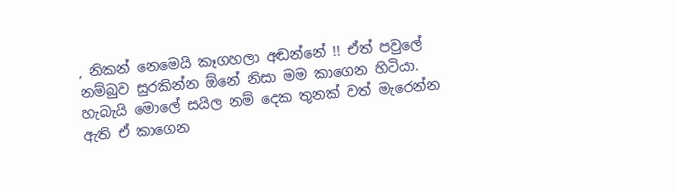, නිකන් නෙමෙයි කෑගහලා අඬන්නේ !! ඒත් පවුලේ නම්බුව සුරකින්න ඕනේ නිසා මම කාගෙන හිටියා. හැබැයි මොලේ සයිල නම් දෙක තුනක් වත් මැරෙන්න ඇති ඒ කාගෙන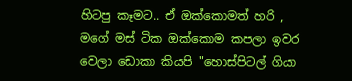හිටපු කෑමට.. ඒ ඔක්කොමත් හරි , මගේ මස් ටික ඔක්කොම කපලා ඉවර වෙලා ඩොකා කියපි "හොස්පිටල් ගියා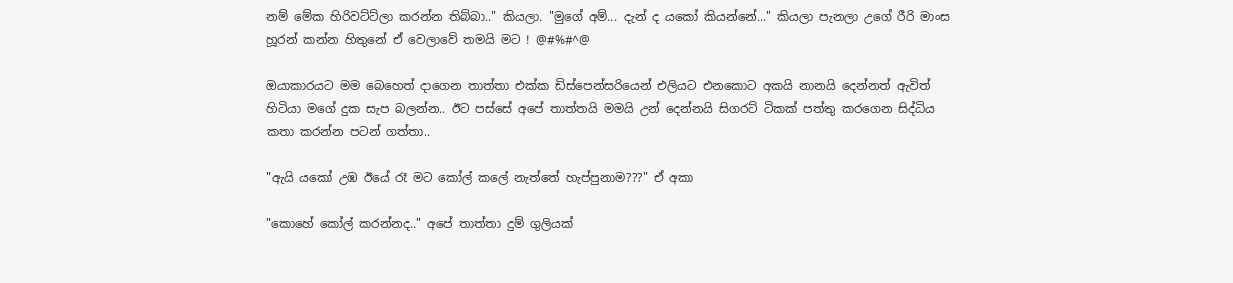නම් මේක හිරිවට්ට්ලා කරන්න තිබ්බා.." කියලා. "මුගේ අම්... දැන් ද යකෝ කියන්නේ..." කියලා පැනලා උගේ රීරි මාංස හූරන් කන්න හිතුනේ ඒ වෙලාවේ තමයි මට ! @#%#^@

ඔයාකාරයට මම බෙහෙත් දාගෙන තාත්තා එක්ක ඩිස්පෙන්සරියෙන් එලියට එනකොට අකයි නානයි දෙන්නත් ඇවිත් හිටියා මගේ දුක සැප බලන්න.. ඊට පස්සේ අපේ තාත්තයි මමයි උන් දෙන්නයි සිගරට් ටිකක් පත්තු කරගෙන සිද්ධිය කතා කරන්න පටන් ගත්තා..

"ඇයි යකෝ උඹ ඊයේ රෑ මට කෝල් කලේ නැත්තේ හැප්පුනාම???" ඒ අකා

"කොහේ කෝල් කරන්නද.." අපේ තාත්තා දුම් ගුලියක්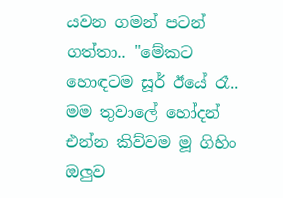යවන ගමන් පටන් ගත්තා.. "මේකට හොඳටම සූර් ඊයේ රෑ.. මම තුවාලේ හෝදන් එන්න කිව්වම මූ ගිහිං ඔලුව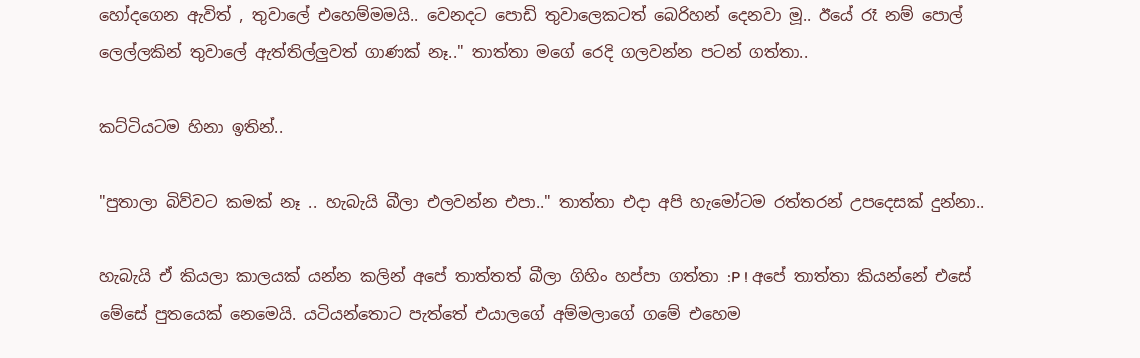හෝදගෙන ඇවිත් , තුවාලේ එහෙම්මමයි.. වෙනදට පොඩි තුවාලෙකටත් බෙරිහන් දෙනවා මූ.. ඊයේ රෑ නම් පොල් ලෙල්ලකින් තුවාලේ ඇත්තිල්ලුවත් ගාණක් නෑ.." තාත්තා මගේ රෙදි ගලවන්න පටන් ගත්තා..

කට්ටියටම හිනා ඉතින්..

"පුතාලා බිව්වට කමක් නෑ .. හැබැයි බීලා එලවන්න එපා.." තාත්තා එදා අපි හැමෝටම රත්තරන් උපදෙසක් දුන්නා..

හැබැයි ඒ කියලා කාලයක් යන්න කලින් අපේ තාත්තත් බීලා ගිහිං හප්පා ගත්තා :P ! අපේ තාත්තා කියන්නේ එසේ මේසේ පුතයෙක් නෙමෙයි. යටියන්තොට පැත්තේ එයාලගේ අම්මලාගේ ගමේ එහෙම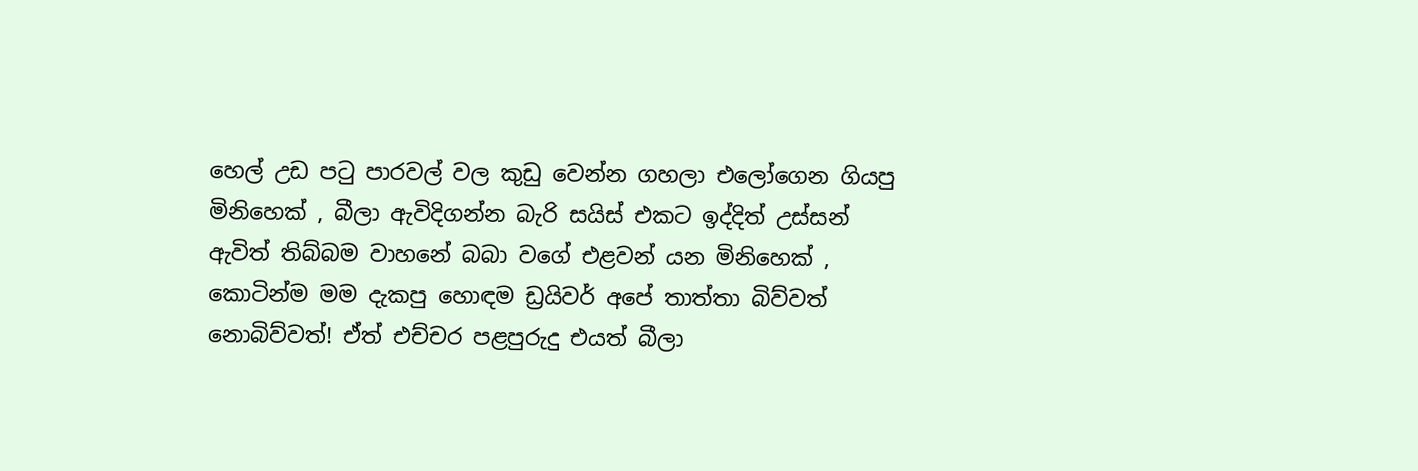හෙල් උඩ පටු පාරවල් වල කුඩු වෙන්න ගහලා එලෝගෙන ගියපු මිනිහෙක් , බීලා ඇවිදිගන්න බැරි සයිස් එකට ඉද්දිත් උස්සන් ඇවිත් තිබ්බම වාහනේ බබා වගේ එළවන් යන මිනිහෙක් , කොටින්ම මම දැකපු හොඳම ඩ්‍රයිවර් අපේ තාත්තා බිව්වත් නොබිව්වත්! ඒත් එච්චර පළපුරුදු එයත් බීලා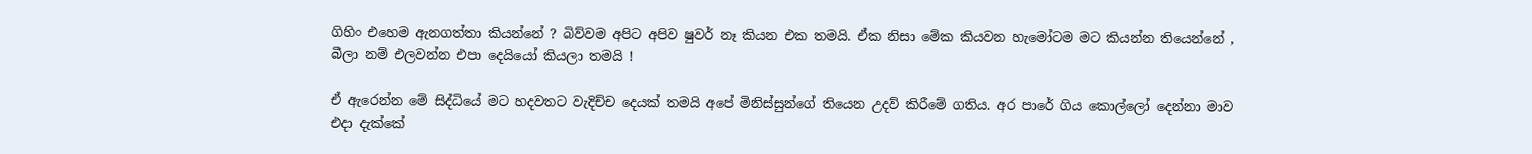ගිහිං එහෙම ඇනගත්තා කියන්නේ ? බිව්වම අපිට අපිව ෂුවර් නෑ කියන එක තමයි. ඒක නිසා මේක කියවන හැමෝටම මට කියන්න තියෙන්නේ , බීලා නම් එලවන්න එපා දෙයියෝ කියලා තමයි !

ඒ ඇරෙන්න මේ සිද්ධියේ මට හදවතට වැදිච්ච දෙයක් තමයි අපේ මිනිස්සුන්ගේ තියෙන උදව් කිරීමේ ගතිය. අර පාරේ ගිය කොල්ලෝ දෙන්නා මාව එදා දැක්කේ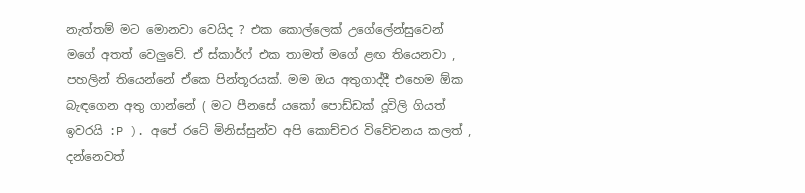නැත්තම් මට මොනවා වෙයිද ? එක කොල්ලෙක් උගේලේන්සුවෙන් මගේ අතත් වෙලුවේ. ඒ ස්කාර්ෆ් එක තාමත් මගේ ළඟ තියෙනවා , පහලින් තියෙන්නේ ඒකෙ පින්තූරයක්. මම ඔය අතුගාද්දී එහෙම ඕක බැඳගෙන අතු ගාන්නේ ( මට පීනසේ යකෝ පොඩ්ඩක් දූවිලි ගියත් ඉවරයි :P ). අපේ රටේ මිනිස්සුන්ව අපි කොච්චර විවේචනය කලත් , දන්නෙවත්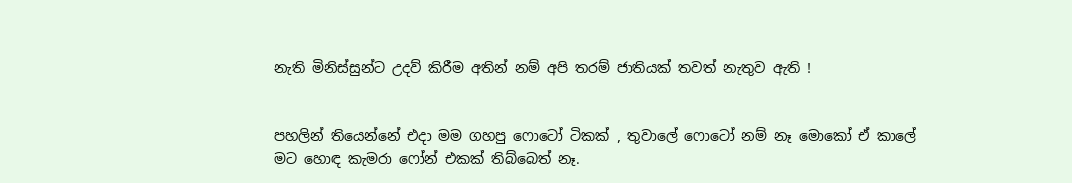නැති මිනිස්සුන්ට උදව් කිරීම අතින් නම් අපි තරම් ජාතියක් තවත් නැතුව ඇති !


පහලින් තියෙන්නේ එදා මම ගහපු ෆොටෝ ටිකක් , තුවාලේ ෆොටෝ නම් නෑ මොකෝ ඒ කාලේ මට හොඳ කැමරා ෆෝන් එකක් තිබ්බෙත් නෑ.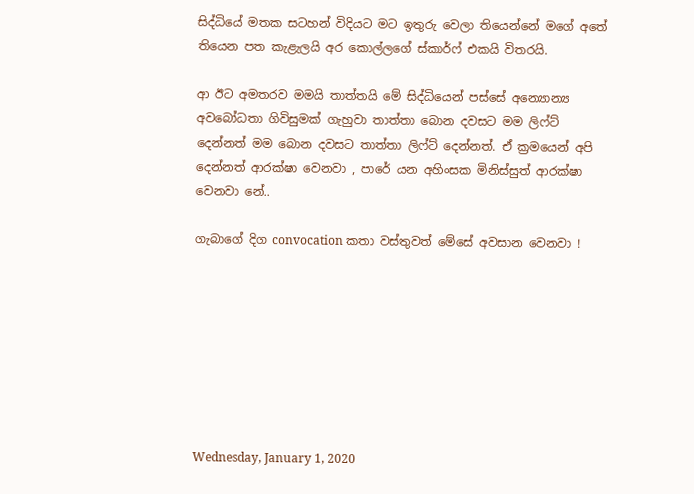සිද්ධියේ මතක සටහන් විදියට මට ඉතුරු වෙලා තියෙන්නේ මගේ අතේ තියෙන පත කැළැලයි අර කොල්ලගේ ස්කාර්ෆ් එකයි විතරයි.

ආ ඊට අමතරව මමයි තාත්තයි මේ සිද්ධියෙන් පස්සේ අන්‍යොන්‍ය අවබෝධතා ගිවිසුමක් ගැහුවා තාත්තා බොන දවසට මම ලිෆ්ට් දෙන්නත් මම බොන දවසට තාත්තා ලිෆ්ට් දෙන්නත්. ඒ ක්‍රමයෙන් අපි දෙන්නත් ආරක්ෂා වෙනවා , පාරේ යන අහිංසක මිනිස්සුත් ආරක්ෂා වෙනවා නේ..

ගැබාගේ දිග convocation කතා වස්තුවත් මේසේ අවසාන වෙනවා !








Wednesday, January 1, 2020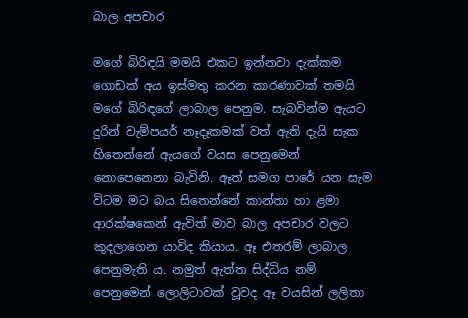බාල අපචාර

මගේ බිරිඳයි මමයි එකට ඉන්නවා දැක්කම ගොඩක් අය ඉස්මතු කරන කාරණාවක් තමයි මගේ බිරිඳගේ ලාබාල පෙනුම. සැබවින්ම ඇයට දුරින් වැම්පයර් නෑදෑකමක් වත් ඇති දැයි සැක හිතෙන්නේ ඇයගේ වයස පෙනුමෙන් නොපෙනෙනා බැවිනි. ඈත් සමග පාරේ යන සැම විටම මට බය සිතෙන්නේ කාන්තා හා ළමා ආරක්ෂකෙන් ඇවිත් මාව බාල අපචාර වලට කුදලාගෙන යාවිද කියාය. ඈ එතරම් ලාබාල පෙනුමැති ය. නමුත් ඇත්ත සිද්ධිය නම් පෙනුමෙන් ලොලිටාවක් වූවද ඈ වයසින් ලලිතා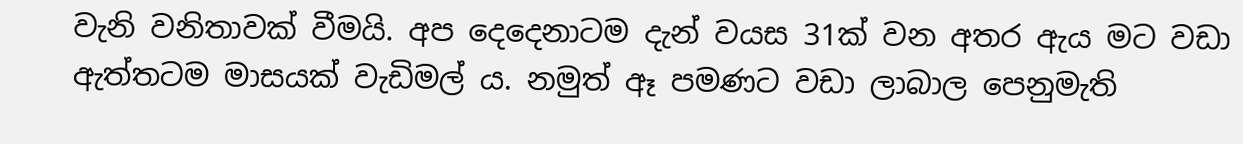වැනි වනිතාවක් වීමයි. අප දෙදෙනාටම දැන් වයස 31ක් වන අතර ඇය මට වඩා ඇත්තටම මාසයක් වැඩිමල් ය. නමුත් ඈ පමණට වඩා ලාබාල පෙනුමැති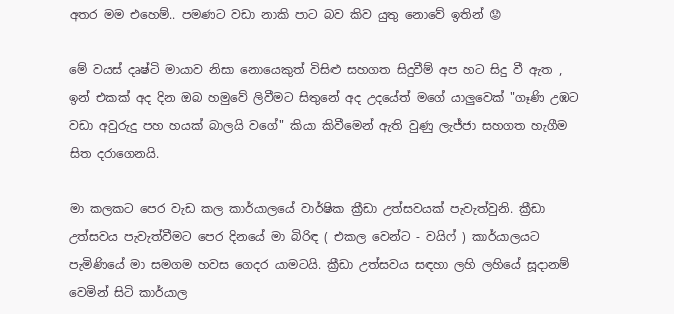අතර මම එහෙම්.. පමණට වඩා නාකි පාට බව කිව යුතු නොවේ ඉතින් 😟

මේ වයස් දෘෂ්ටි මායාව නිසා නොයෙකුත් විසිළු සහගත සිදුවීම් අප හට සිදු වී ඇත , ඉන් එකක් අද දින ඔබ හමුවේ ලිවීමට සිතුනේ අද උදයේත් මගේ යාලුවෙක් "ගෑණි උඹට වඩා අවුරුදු පහ හයක් බාලයි වගේ" කියා කිවීමෙන් ඇති වුණු ලැජ්ජා සහගත හැගීම සිත දරාගෙනයි.

මා කලකට පෙර වැඩ කල කාර්යාලයේ වාර්ෂික ක්‍රීඩා උත්සවයක් පැවැත්වුනි. ක්‍රීඩා උත්සවය පැවැත්වීමට පෙර දිනයේ මා බිරිඳ ( එකල වෙන්ට - වයිෆ් ) කාර්යාලයට පැමිණියේ මා සමගම හවස ගෙදර යාමටයි. ක්‍රීඩා උත්සවය සඳහා ලහි ලහියේ සූදානම් වෙමින් සිටි කාර්යාල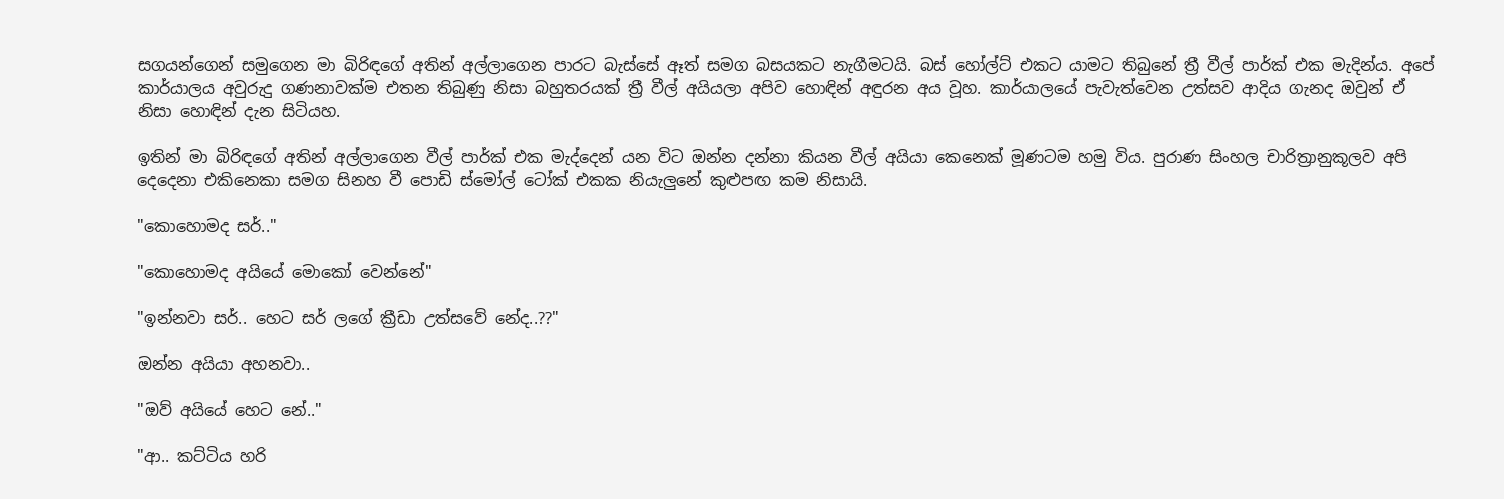සගයන්ගෙන් සමුගෙන මා බිරිඳගේ අතින් අල්ලාගෙන පාරට බැස්සේ ඈත් සමග බසයකට නැගීමටයි. බස් හෝල්ට් එකට යාමට තිබුනේ ත්‍රී වීල් පාර්ක් එක මැදින්ය. අපේ කාර්යාලය අවුරුදු ගණනාවක්ම එතන තිබුණු නිසා බහුතරයක් ත්‍රී වීල් අයියලා අපිව හොඳින් අඳුරන අය වූහ. කාර්යාලයේ පැවැත්වෙන උත්සව ආදිය ගැනද ඔවුන් ඒ නිසා හොඳින් දැන සිටියහ.

ඉතින් මා බිරිඳගේ අතින් අල්ලාගෙන වීල් පාර්ක් එක මැද්දෙන් යන විට ඔන්න දන්නා කියන වීල් අයියා කෙනෙක් මූණටම හමු විය. පුරාණ සිංහල චාරිත්‍රානුකූලව අපි දෙදෙනා එකිනෙකා සමග සිනහ වී පොඩි ස්මෝල් ටෝක් එකක නියැලුනේ කුළුපඟ කම නිසායි.

"කොහොමද සර්.."

"කොහොමද අයියේ මොකෝ වෙන්නේ"

"ඉන්නවා සර්.. හෙට සර් ලගේ ක්‍රීඩා උත්සවේ නේද..??"

ඔන්න අයියා අහනවා..

"ඔව් අයියේ හෙට නේ.."

"ආ.. කට්ටිය හරි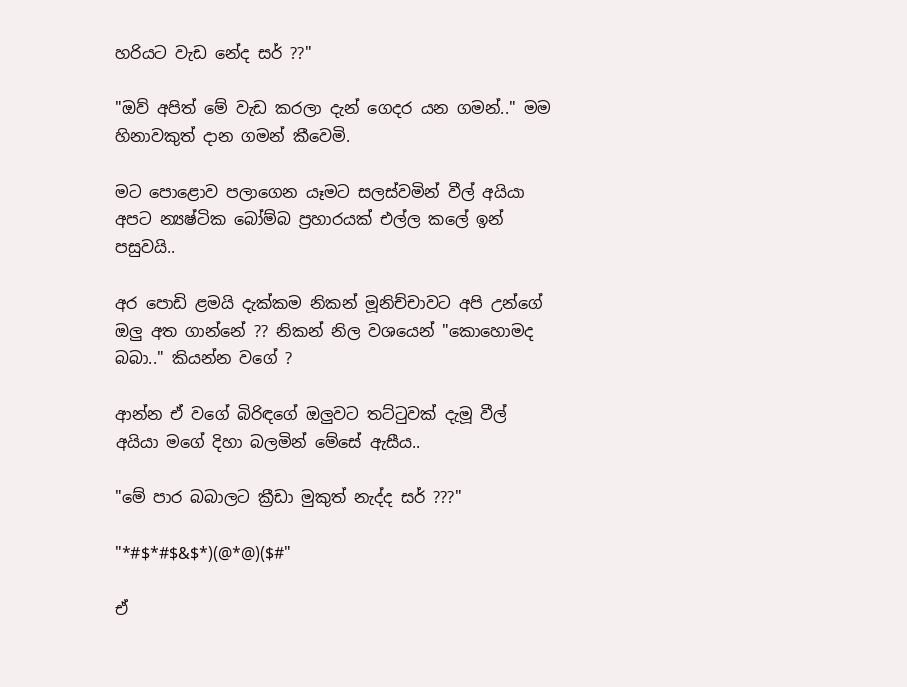හරියට වැඩ නේද සර් ??"

"ඔව් අපිත් මේ වැඩ කරලා දැන් ගෙදර යන ගමන්.." මම හිනාවකුත් දාන ගමන් කීවෙමි.

මට පොළොව පලාගෙන යෑමට සලස්වමින් වීල් අයියා අපට න්‍යෂ්ටික බෝම්බ ප්‍රහාරයක් එල්ල කලේ ඉන් පසුවයි..

අර පොඩි ළමයි දැක්කම නිකන් මූනිච්චාවට අපි උන්ගේ ඔලු අත ගාන්නේ ?? නිකන් නිල වශයෙන් "කොහොමද බබා.." කියන්න වගේ ?

ආන්න ඒ වගේ බිරිඳගේ ඔලුවට තට්ටුවක් දැමූ වීල් අයියා මගේ දිහා බලමින් මේසේ ඇසීය..

"මේ පාර බබාලට ක්‍රීඩා මුකුත් නැද්ද සර් ???"

"*#$*#$&$*)(@*@)($#"

ඒ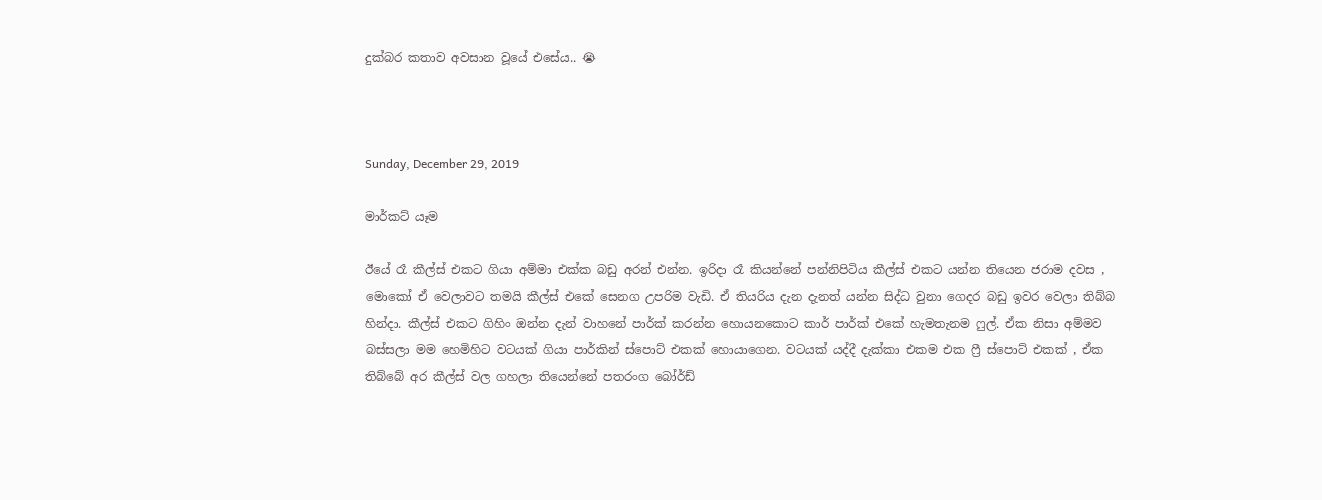දුක්බර කතාව අවසාන වූයේ එසේය.. 😭



Sunday, December 29, 2019

මාර්කට් යෑම

ඊයේ රෑ කීල්ස් එකට ගියා අම්මා එක්ක බඩු අරන් එන්න. ඉරිදා රෑ කියන්නේ පන්නිපිටිය කීල්ස් එකට යන්න තියෙන ජරාම දවස , මොකෝ ඒ වෙලාවට තමයි කීල්ස් එකේ සෙනග උපරිම වැඩි. ඒ තියරිය දැන දැනත් යන්න සිද්ධ වුනා ගෙදර බඩු ඉවර වෙලා තිබ්බ හින්දා. කීල්ස් එකට ගිහිං ඔන්න දැන් වාහනේ පාර්ක් කරන්න හොයනකොට කාර් පාර්ක් එකේ හැමතැනම ෆුල්. ඒක නිසා අම්මව බස්සලා මම හෙමිහිට වටයක් ගියා පාර්කින් ස්පොට් එකක් හොයාගෙන. වටයක් යද්දී දැක්කා එකම එක ෆ්‍රී ස්පොට් එකක් , ඒක තිබ්බේ අර කීල්ස් වල ගහලා තියෙන්නේ පතරංග බෝර්ඩ්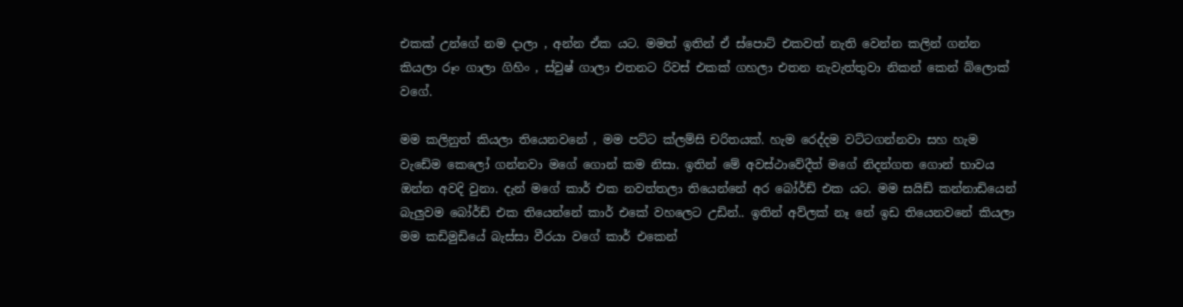එකක් උන්ගේ නම දාලා , අන්න ඒක යට. මමත් ඉතින් ඒ ස්පොට් එකවත් නැති වෙන්න කලින් ගන්න කියලා රූං ගාලා ගිහිං , ස්වුෂ් ගාලා එතනට රිවස් එකක් ගහලා එතන නැවැත්තුවා නිකන් කෙන් බ්ලොක් වගේ.

මම කලිනුත් කියලා තියෙනවනේ , මම පට්ට ක්ලම්සි චරිතයක්. හැම රෙද්දම වට්ටගන්නවා සහ හැම වැඩේම කෙලෝ ගන්නවා මගේ ගොන් කම නිසා. ඉතින් මේ අවස්ථාවේදීත් මගේ නිදන්ගත ගොන් භාවය ඔන්න අවදි වුනා. දැන් මගේ කාර් එක නවත්තලා තියෙන්නේ අර බෝර්ඩ් එක යට. මම සයිඩ් කන්නාඩියෙන් බැලුවම බෝර්ඩ් එක තියෙන්නේ කාර් එකේ වහලෙට උඩින්.. ඉතින් අව්ලක් නෑ නේ ඉඩ තියෙනවනේ කියලා මම කඩිමුඩියේ බැස්සා වීරයා වගේ කාර් එකෙන්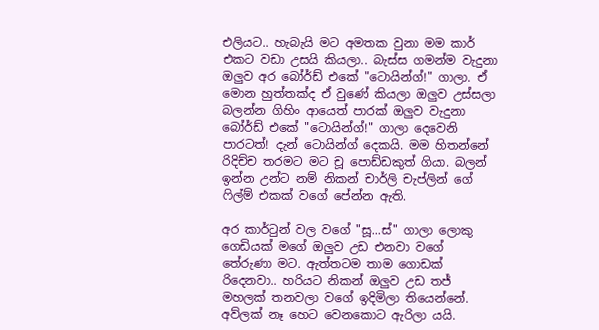එලියට.. හැබැයි මට අමතක වුනා මම කාර් එකට වඩා උසයි කියලා.. බැස්ස ගමන්ම වැදුනා ඔලුව අර බෝර්ඩ් එකේ "ටොයින්ග්!" ගාලා. ඒ මොන හුත්තක්ද ඒ වුණේ කියලා ඔලුව උස්සලා බලන්න ගිහිං ආයෙත් පාරක් ඔලුව වැදුනා බෝර්ඩ් එකේ "ටොයින්ග්!" ගාලා දෙවෙනි පාරටත්! දැන් ටොයින්ග් දෙකයි. මම හිතන්නේ රිදිච්ච තරමට මට චූ පොඩ්ඩකුත් ගියා. බලන් ඉන්න උන්ට නම් නිකන් චාර්ලි චැප්ලින් ගේ ෆිල්ම් එකක් වගේ පේන්න ඇති.

අර කාර්ටුන් වල වගේ "සූ...ස්" ගාලා ලොකු ගෙඩියක් මගේ ඔලුව උඩ එනවා වගේ තේරුණා මට. ඇත්තටම තාම ගොඩක් රිදෙනවා.. හරියට නිකන් ඔලුව උඩ තජ් මහලක් තනවලා වගේ ඉදිමිලා තියෙන්නේ. අව්ලක් නෑ හෙට වෙනකොට ඇරිලා යයි.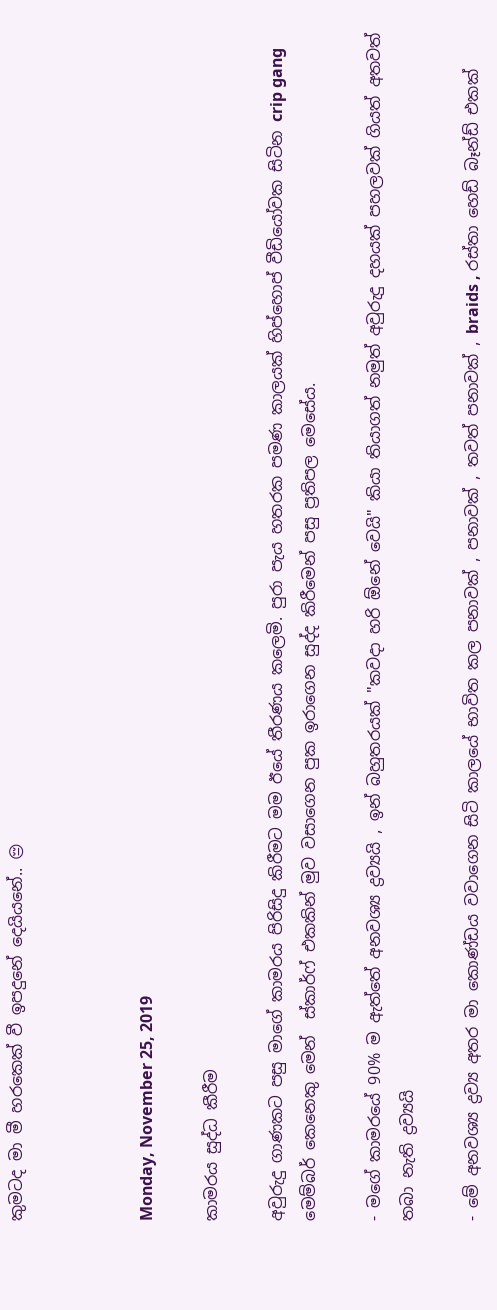කුමටද මා මී හරකෙක් වී ඉපදුනේ දෙයියනේ.. 😔



Monday, November 25, 2019

කාමරය සුද්ධ කීරීම

අවුරුදු ගාණකට පසු මාගේ කාමරය පිරිසිදු කිරීමට මම ඊයේ තීරණය කලෙමි. පුරා පැය හතරක පමණ කාලයක් හිප්හොප් වීඩියෝවක සිටින crip gang මෙම්බර් කෙනෙකු මෙන්  ස්කාර්ෆ් එකකින් මුව වසාගෙන පුක ඉරාගෙන සුද්ද කිරීමෙන් පසු ප්‍රතිපල මෙසේය.

- මගේ කාමරයේ 90% ම ඇත්තේ අනවශ්‍ය ද්‍රව්‍යයි , ඉන් බහුතරයක් "කවදා හරි ඕනේ වෙයි" කියා තියාගත් නමුත් අවුරුදු දහයක් පහලවක් ගියත් අතවත් තබා නැති ද්‍රව්‍යයි

- මේ අනවශ්‍ය ද්‍රව්‍ය අතර මා කොණ්ඩය වවාගෙන සිටි කාලයේ භාවිත කල පනාවක් , පනාවක් , තවත් පනාවක් , braids , රස්තා හෙඩ් බෑන්ඩ් එකක්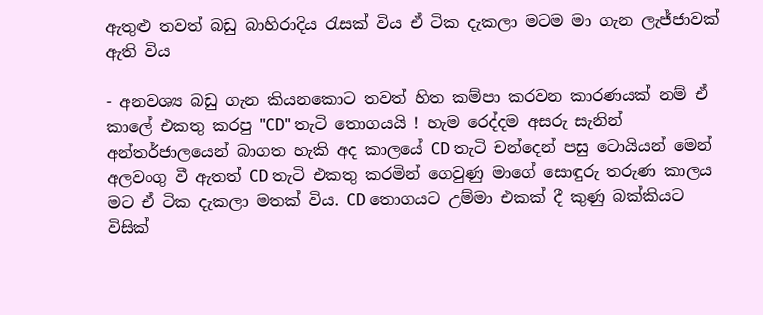ඇතුළු තවත් බඩු බාහිරාදිය රැසක් විය ඒ ටික දැකලා මටම මා ගැන ලැජ්ජාවක් ඇති විය

- අනවශ්‍ය බඩු ගැන කියනකොට තවත් හිත කම්පා කරවන කාරණයක් නම් ඒ කාලේ එකතු කරපු "CD" තැටි තොගයයි ! හැම රෙද්දම අසරු සැනින් අන්තර්ජාලයෙන් බාගත හැකි අද කාලයේ CD තැටි චන්දෙන් පසු ටොයියන් මෙන් අලවංගු වී ඇතත් CD තැටි එකතු කරමින් ගෙවුණු මාගේ සොඳුරු තරුණ කාලය මට ඒ ටික දැකලා මතක් විය. CD තොගයට උම්මා එකක් දී කුණු බක්කියට විසික්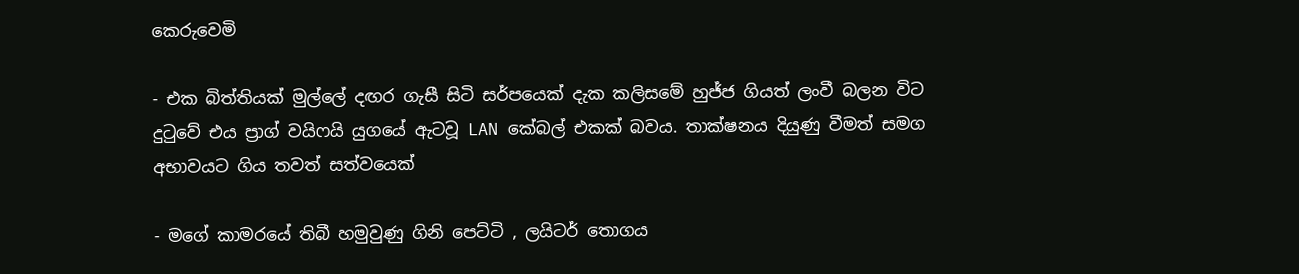කෙරුවෙමි

- එක බිත්තියක් මුල්ලේ දඟර ගැසී සිටි සර්පයෙක් දැක කලිසමේ හුජ්ජ ගියත් ලංවී බලන විට දුටුවේ එය ප්‍රාග් වයිෆයි යුගයේ ඇටවූ LAN කේබල් එකක් බවය. තාක්ෂනය දියුණු වීමත් සමග අභාවයට ගිය තවත් සත්වයෙක්

- මගේ කාමරයේ තිබී හමුවුණු ගිනි පෙට්ටි , ලයිටර් තොගය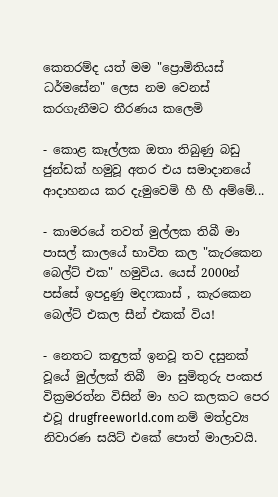කෙතරම්ද යත් මම "ප්‍රොමිතියස් ධර්මසේන" ලෙස නම වෙනස් කරගැනීමට තීරණය කලෙමි

- කොළ කෑල්ලක ඔතා තිබුණු බඩු ජුන්ඩක් හමුවූ අතර එය සමාදානයේ ආදාහනය කර දැමුවෙමි හී හී අම්මේ...

- කාමරයේ තවත් මුල්ලක තිබී මා පාසල් කාලයේ භාවිත කල "කැරකෙන බෙල්ට් එක" හමුවිය. යෙස් 2000න් පස්සේ ඉපදුණු මදෆකාස් , කැරකෙන බෙල්ට් එකල සීන් එකක් විය!

- නෙතට කඳුලක් ඉනවූ තව දසුනක් වූයේ මුල්ලක් තිබී  මා සුමිතුරු පංකජ වික්‍රමරත්න විසින් මා හට කලකට පෙර එවූ drugfreeworld.com නම් මත්ද්‍රව්‍ය නිවාරණ සයිට් එකේ පොත් මාලාවයි.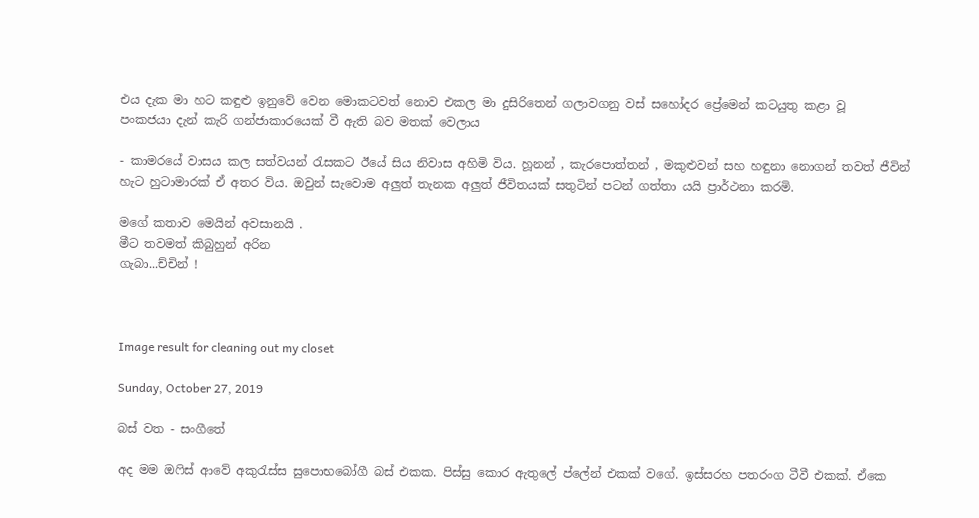එය දැක මා හට කඳුළු ඉනුවේ වෙන මොකටවත් නොව එකල මා දුසිරිතෙන් ගලාවගනු වස් සහෝදර ප්‍රේමෙන් කටයුතු කළා වූ
පංකජයා දැන් කැරි ගන්ජාකාරයෙක් වී ඇති බව මතක් වෙලාය

- කාමරයේ වාසය කල සත්වයන් රැසකට ඊයේ සිය නිවාස අහිමි විය. හූනන් , කැරපොත්තන් , මකුළුවන් සහ හඳුනා නොගන් තවත් ජීවින් හැට හුටාමාරක් ඒ අතර විය. ඔවුන් සැවොම අලුත් තැනක අලුත් ජීවිතයක් සතුටින් පටන් ගත්තා යයි ප්‍රාර්ථනා කරමි.

මගේ කතාව මෙයින් අවසානයි .
මීට තවමත් කිබුහුන් අරින
ගැබා...ච්චින් !



Image result for cleaning out my closet

Sunday, October 27, 2019

බස් වත - සංගීතේ

අද මම ඔෆිස් ආවේ අකුරැස්ස සුපොභබෝගී බස් එකක. පිස්සු කොර ඇතුලේ ප්ලේන් එකක් වගේ. ඉස්සරහ පතරංග ටීවී එකක්. ඒකෙ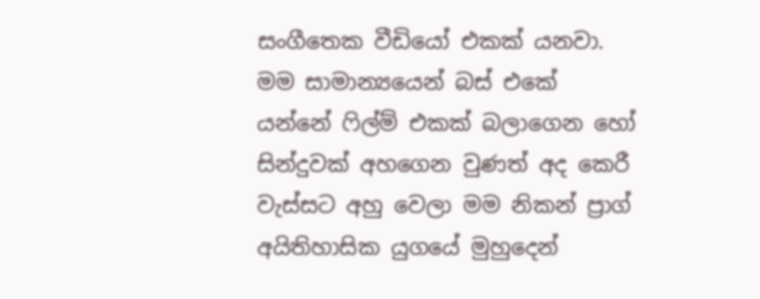සංගීතෙක වීඩියෝ එකක් යනවා. මම සාමාන්‍යයෙන් බස් එකේ යන්නේ ෆිල්ම් එකක් බලාගෙන හෝ සින්දුවක් අහගෙන වුණත් අද කෙරී වැස්සට අහු වෙලා මම නිකන් ප්‍රාග් අයිතිහාසික යුගයේ මුහුදෙන්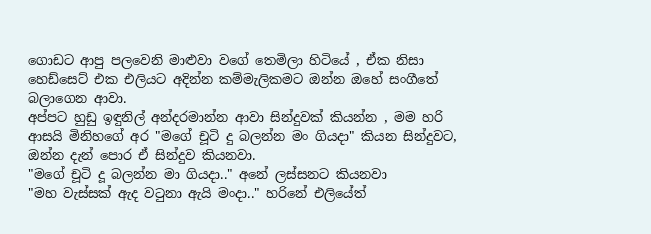ගොඩට ආපු පලවෙනි මාළුවා වගේ තෙමිලා හිටියේ , ඒක නිසා හෙඩ්සෙට් එක එලියට අදින්න කම්මැලිකමට ඔන්න ඔහේ සංගීතේ බලාගෙන ආවා.
අප්පට හුඩු ඉඳුනිල් අන්දරමාන්න ආවා සින්දුවක් කියන්න , මම හරි ආසයි මිනිහගේ අර "මගේ චූටි දු බලන්න මං ගියදා" කියන සින්දුවට, ඔන්න දැන් පොර ඒ සින්දුව කියනවා.
"මගේ චූටි දූ බලන්න මා ගියදා.." අනේ ලස්සනට කියනවා
"මහ වැස්සක් ඇද වටුනා ඇයි මංදා.." හරිනේ එලියේත්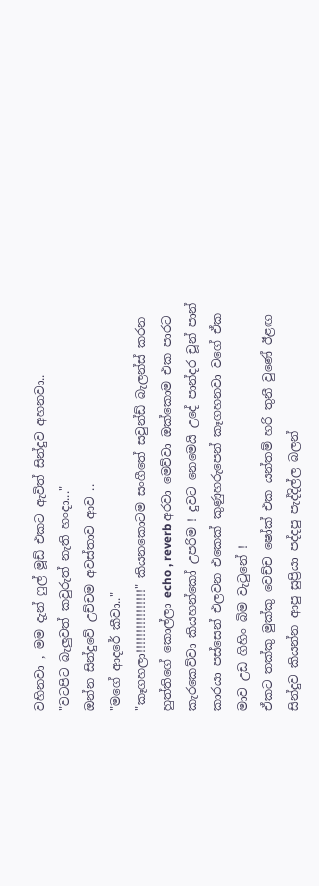වහිනවා , මම දැන් ෆුල් මූඩ් එකට ඇවිත් සින්දුව අහනවා..
"වටපිට බැලුවත් කවුරුත් නැති හංදා..."
ඔන්න සින්දුවේ උච්චම අවස්තාව ආව ..
"මගේ ආදරේ කීවා.."
"කෑගහලා!!!!!!!!!!!!!!!!" කියනකොටම සංගීතේ සවුන්ඩ් බැලන්ස් කරන හුත්තිගේ කොල්ලා echo , reverb අරවා මෙව්වා ඔක්කොම එක පාරට කැරකෙව්වා කියහන්කෝ උපරිම ! දුවට නෙමෙයි උදේ පාන්දර චූන් පාන් කාරයා පස්සෙන් එලවන එකෙක් කුණුහරුපෙන් කෑගහනවා වගේ ඒක මාව උඩ ගිහිං බිම වැටුනේ !
ඒකට තක්කු මුක්කු වෙච්ච ෂෝක් එක යන්තම් හරි තුනී වුණේ ඊළඟ සින්දුව කියන්න ආපු සුප්‍රියා පද්දපු පැද්දිල්ල බලන්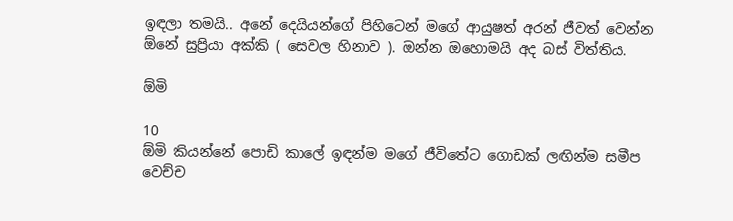ඉඳලා තමයි.. අනේ දෙයියන්ගේ පිහිටෙන් මගේ ආයුෂත් අරන් ජීවත් වෙන්න ඕනේ සුප්‍රියා අක්කි ( සෙවල හිනාව ). ඔන්න ඔහොමයි අද බස් විත්තිය.

ඕමි

10
ඕමි කියන්නේ පොඩි කාලේ ඉඳන්ම මගේ ජීවිතේට ගොඩක් ලඟින්ම සමීප වෙච්ච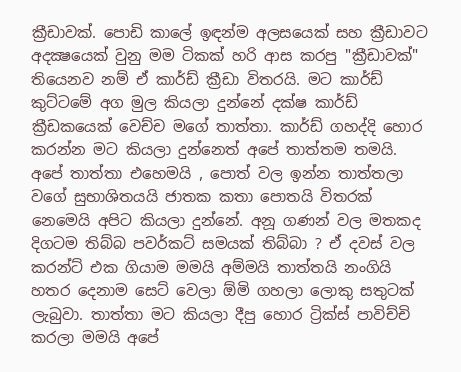ක්‍රීඩාවක්. පොඩි කාලේ ඉඳන්ම අලසයෙක් සහ ක්‍රීඩාවට අදක්‍ෂයෙක් වුනු මම ටිකක් හරි ආස කරපු "ක්‍රීඩාවක්" තියෙනව නම් ඒ කාර්ඩ් ක්‍රීඩා විතරයි. මට කාර්ඩ් කුට්ටමේ අග මුල කියලා දුන්නේ දක්ෂ කාර්ඩ් ක්‍රීඩකයෙක් වෙච්ච මගේ තාත්තා. කාර්ඩ් ගහද්දි හොර කරන්න මට කියලා දුන්නෙත් අපේ තාත්තම තමයි. අපේ තාත්තා එහෙමයි , පොත් වල ඉන්න තාත්තලා වගේ සුභාශිතයයි ජාතක කතා පොතයි විතරක් නෙමෙයි අපිට කියලා දුන්නේ. අනූ ගණන් වල මතකද දිගටම තිබ්බ පවර්කට් සමයක් තිබ්බා ? ඒ දවස් වල කරන්ට් එක ගියාම මමයි අම්මයි තාත්තයි නංගියි හතර දෙනාම සෙට් වෙලා ඕමි ගහලා ලොකු සතුටක් ලැබුවා. තාත්තා මට කියලා දීපු හොර ට්‍රික්ස් පාවිච්චි කරලා මමයි අපේ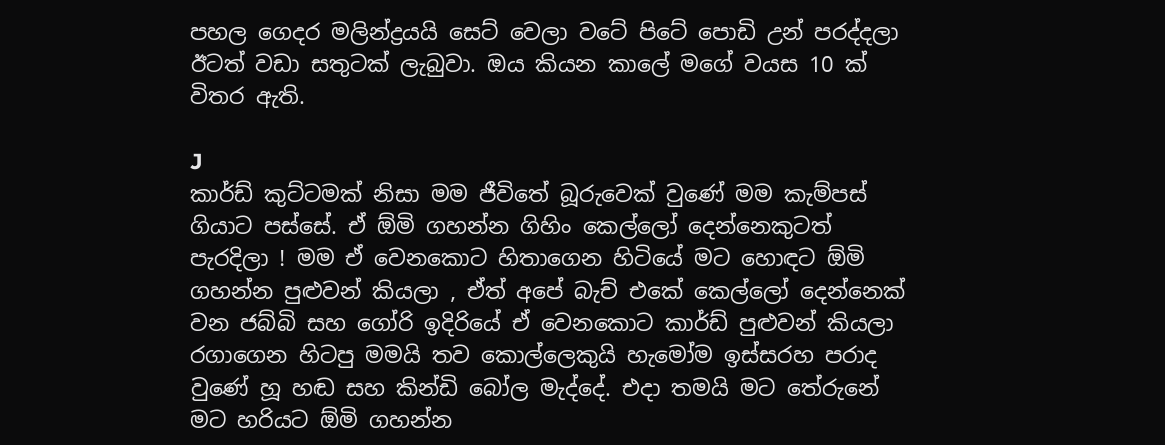පහල ගෙදර මලින්ද්‍රයයි සෙට් වෙලා වටේ පිටේ පොඩි උන් පරද්දලා ඊටත් වඩා සතුටක් ලැබුවා. ඔය කියන කාලේ මගේ වයස 10 ක් විතර ඇති.

J
කාර්ඩ් කුට්ටමක් නිසා මම ජීවිතේ බූරුවෙක් වුණේ මම කැම්පස් ගියාට පස්සේ. ඒ ඕමි ගහන්න ගිහිං කෙල්ලෝ දෙන්නෙකුටත් පැරදිලා ! මම ඒ වෙනකොට හිතාගෙන හිටියේ මට හොඳට ඕමි ගහන්න පුළුවන් කියලා , ඒත් අපේ බැච් එකේ කෙල්ලෝ දෙන්නෙක් වන ජබ්බි සහ ගෝරි ඉදිරියේ ඒ වෙනකොට කාර්ඩ් පුළුවන් කියලා රගාගෙන හිටපු මමයි තව කොල්ලෙකුයි හැමෝම ඉස්සරහ පරාද වුණේ හූ හඬ සහ කින්ඩි බෝල මැද්දේ. එදා තමයි මට තේරුනේ මට හරියට ඕමි ගහන්න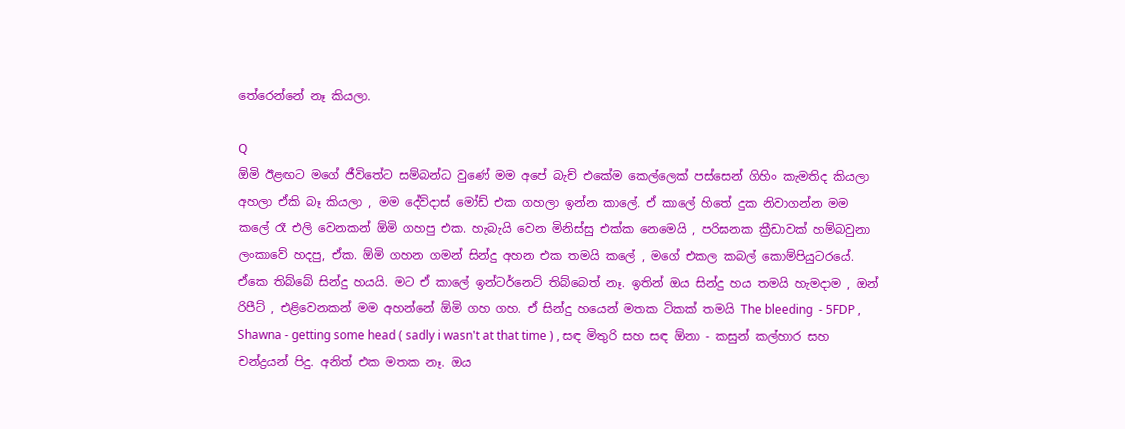තේරෙන්නේ නෑ කියලා.

Q
ඕමි ඊළඟට මගේ ජීවිතේට සම්බන්ධ වුණේ මම අපේ බැච් එකේම කෙල්ලෙක් පස්සෙන් ගිහිං කැමතිද කියලා අහලා ඒකි බෑ කියලා , මම දේව්දාස් මෝඩ් එක ගහලා ඉන්න කාලේ. ඒ කාලේ හිතේ දුක නිවාගන්න මම කලේ රෑ එලි වෙනකන් ඕමි ගහපු එක. හැබැයි වෙන මිනිස්සු එක්ක නෙමෙයි , පරිඝනක ක්‍රීඩාවක් හම්බවුනා ලංකාවේ හදපු, ඒක. ඕමි ගහන ගමන් සින්දු අහන එක තමයි කලේ , මගේ එකල කබල් කොම්පියුටරයේ. ඒකෙ තිබ්බේ සින්දු හයයි. මට ඒ කාලේ ඉන්ටර්නෙට් තිබ්බෙත් නෑ. ඉතින් ඔය සින්දු හය තමයි හැමදාම , ඔන් රිපීට් , එළිවෙනකන් මම අහන්නේ ඕමි ගහ ගහ. ඒ සින්දු හයෙන් මතක ටිකක් තමයි The bleeding  - 5FDP , Shawna - getting some head ( sadly i wasn't at that time ) , සඳ මිතුරි සහ සඳ ඕනා - කසුන් කල්හාර සහ චන්ද්‍රයන් පිදු. අනිත් එක මතක නෑ. ඔය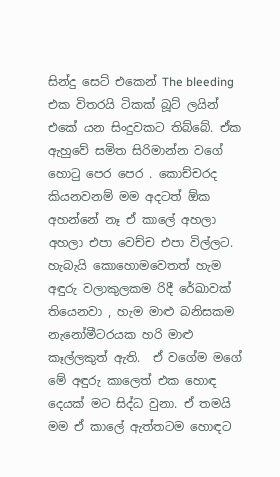සින්දු සෙට් එකෙන් The bleeding එක විතරයි ටිකක් බූට් ලයින් එකේ යන සිංදුවකට තිබ්බේ. ඒක ඇහුවේ සමිත සිරිමාන්න වගේ හොටු පෙර පෙර . කොච්චරද කියනවනම් මම අදටත් ඕක අහන්නේ නෑ ඒ කාලේ අහලා අහලා එපා වෙච්ච එපා විල්ලට. හැබැයි කොහොමවෙතත් හැම අඳුරු වලාකුලකම රිදී රේඛාවක් තියෙනවා , හැම මාළු බනිසකම නැනෝමීටරයක හරි මාළු කෑල්ලකුත් ඇති.  ඒ වගේම මගේ මේ අඳුරු කාලෙත් එක හොඳ දෙයක් මට සිද්ධ වුනා. ඒ තමයි මම ඒ කාලේ ඇත්තටම හොඳට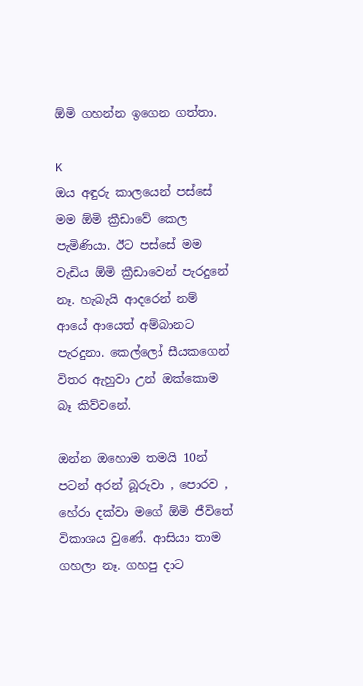ඕමි ගහන්න ඉගෙන ගත්තා.

K
ඔය අඳුරු කාලයෙන් පස්සේ මම ඕමි ක්‍රීඩාවේ කෙල පැමිණියා. ඊට පස්සේ මම වැඩිය ඕමි ක්‍රීඩාවෙන් පැරදුනේ නෑ. හැබැයි ආදරෙන් නම් ආයේ ආයෙත් අම්බානට පැරදුනා. කෙල්ලෝ සීයකගෙන් විතර ඇහුවා උන් ඔක්කොම බෑ කිව්වනේ.

ඔන්න ඔහොම තමයි 10න් පටන් අරන් බූරුවා , පොරව , හේරා දක්වා මගේ ඕමි ජීවිතේ විකාශය වුණේ. ආසියා තාම ගහලා නෑ. ගහපු දාට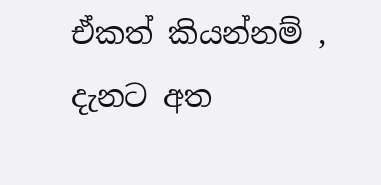ඒකත් කියන්නම් , දැනට අත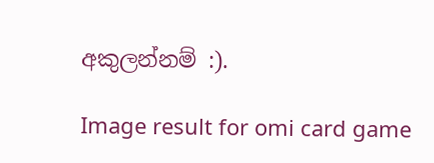අකුලන්නම් :).

Image result for omi card game